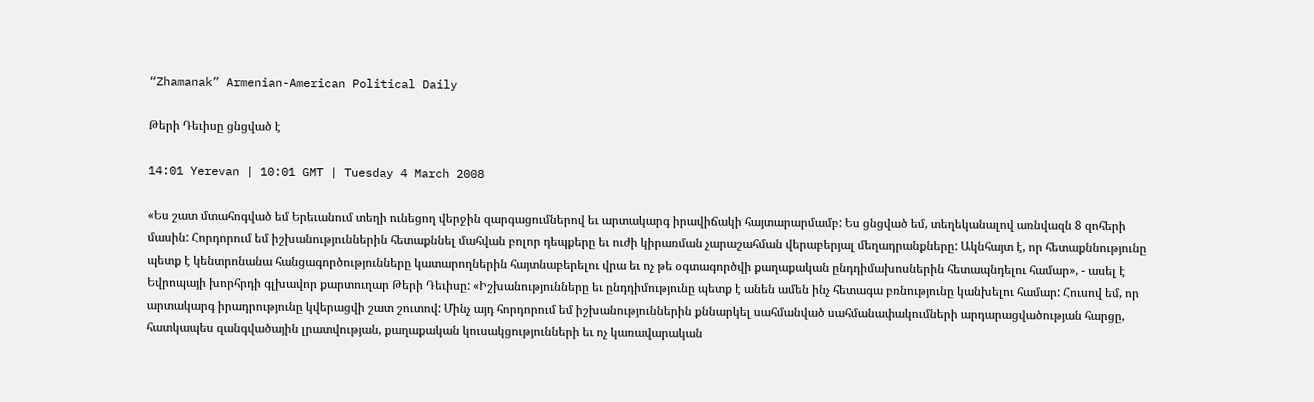“Zhamanak” Armenian-American Political Daily

Թերի Դեւիսը ցնցված է

14:01 Yerevan | 10:01 GMT | Tuesday 4 March 2008

«Ես շատ մտահոգված եմ Երեւանում տեղի ունեցող վերջին զարգացումներով եւ արտակարգ իրավիճակի հայտարարմամբ: Ես ցնցված եմ, տեղեկանալով առնվազն 8 զոհերի մասին: Հորդորում եմ իշխանություններին հետաքննել մահվան բոլոր դեպքերը եւ ուժի կիրառման չարաշահման վերաբերյալ մեղադրանքները: Ակնհայտ է, որ հետաքննությունը պետք է կենտրոնանա հանցագործությունները կատարողներին հայտնաբերելու վրա եւ ոչ թե օգտագործվի քաղաքական ընդդիմախոսներին հետապնդելու համար», - ասել է Եվրոպայի խորհրդի գլխավոր քարտուղար Թերի Դեւիսը: «Իշխանությունները եւ ընդդիմությունը պետք է անեն ամեն ինչ հետագա բռնությունը կանխելու համար: Հուսով եմ, որ արտակարգ իրադրությունը կվերացվի շատ շուտով: Մինչ այդ հորդորում եմ իշխանություններին քննարկել սահմանված սահմանափակումների արդարացվածության հարցը, հատկապես զանգվածային լրատվության, քաղաքական կուսակցությունների եւ ոչ կառավարական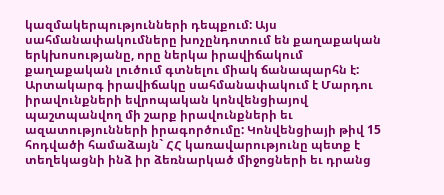կազմակերպությունների դեպքում: Այս սահմանափակումները խոչընդոտում են քաղաքական երկխոսությանը, որը ներկա իրավիճակում քաղաքական լուծում գտնելու միակ ճանապարհն է: Արտակարգ իրավիճակը սահմանափակում է Մարդու իրավունքների եվրոպական կոնվենցիայով պաշտպանվող մի շարք իրավունքների եւ ազատությունների իրագործումը: Կոնվենցիայի թիվ 15 հոդվածի համաձայն` ՀՀ կառավարությունը պետք է տեղեկացնի ինձ իր ձեռնարկած միջոցների եւ դրանց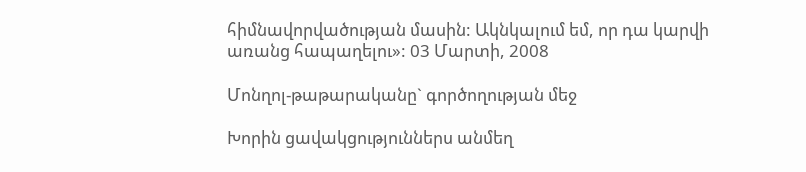հիմնավորվածության մասին: Ակնկալում եմ, որ դա կարվի առանց հապաղելու»: 03 Մարտի, 2008

Մոնղոլ-թաթարականը` գործողության մեջ

Խորին ցավակցություններս անմեղ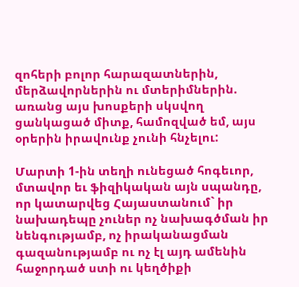զոհերի բոլոր հարազատներին, մերձավորներին ու մտերիմներին. առանց այս խոսքերի սկսվող ցանկացած միտք, համոզված եմ, այս օրերին իրավունք չունի հնչելու:

Մարտի 1-ին տեղի ունեցած հոգեւոր, մտավոր եւ ֆիզիկական այն սպանդը, որ կատարվեց Հայաստանում` իր նախադեպը չուներ ոչ նախագծման իր նենգությամբ, ոչ իրականացման գազանությամբ ու ոչ էլ այդ ամենին հաջորդած ստի ու կեղծիքի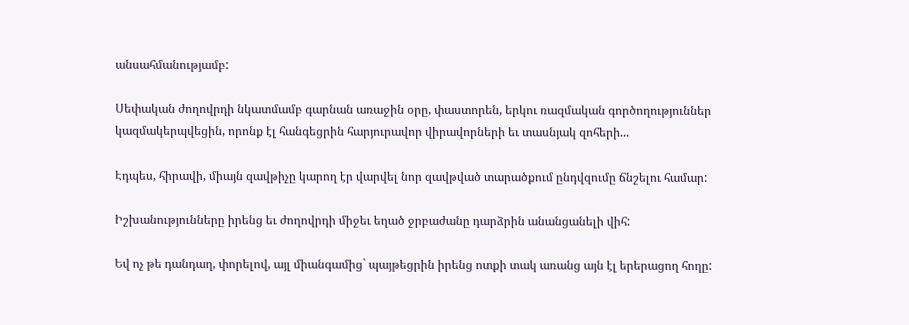անսահմանությամբ:

Սեփական ժողովրդի նկատմամբ գարնան առաջին օրը, փաստորեն, երկու ռազմական գործողություններ կազմակերպվեցին, որոնք էլ հանգեցրին հարյուրավոր վիրավորների եւ տասնյակ զոհերի...

Էդպես, հիրավի, միայն զավթիչը կարող էր վարվել նոր զավթված տարածքում ընդվզումը ճնշելու համար:

Իշխանությունները իրենց եւ ժողովրդի միջեւ եղած ջրբաժանը դարձրին անանցանելի վիհ:

Եվ ոչ թե դանդաղ, փորելով, այլ միանգամից` պայթեցրին իրենց ոտքի տակ առանց այն էլ երերացող հողը: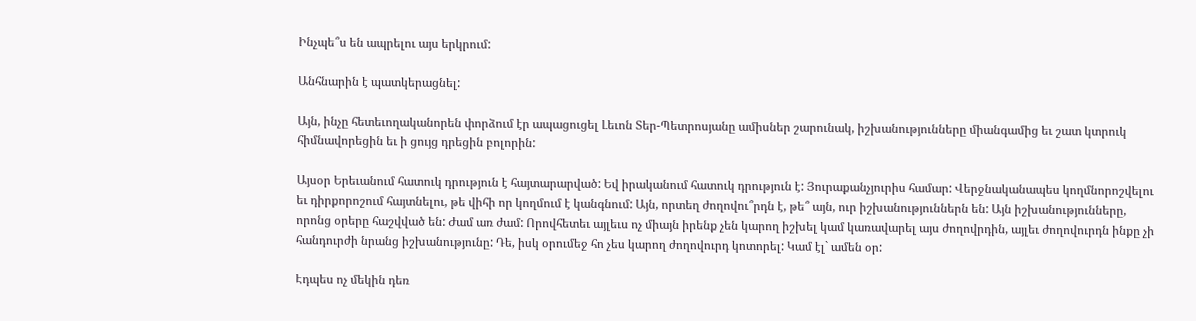Ինչպե՞ս են ապրելու այս երկրում:

Անհնարին է պատկերացնել:

Այն, ինչը հետեւողականորեն փորձում էր ապացուցել Լեւոն Տեր-Պետրոսյանը ամիսներ շարունակ, իշխանությունները միանգամից եւ շատ կտրուկ հիմնավորեցին եւ ի ցույց դրեցին բոլորին:

Այսօր Երեւանում հատուկ դրություն է հայտարարված: Եվ իրականում հատուկ դրություն է: Յուրաքանչյուրիս համար: Վերջնականապես կողմնորոշվելու եւ դիրքորոշում հայտնելու, թե վիհի որ կողմում է կանգնում: Այն, որտեղ ժողովու՞րդն է, թե՞ այն, ուր իշխանություններն են: Այն իշխանությունները, որոնց օրերը հաշվված են: Ժամ առ ժամ: Որովհետեւ այլեւս ոչ միայն իրենք չեն կարող իշխել կամ կառավարել այս ժողովրդին, այլեւ ժողովուրդն ինքը չի հանդուրժի նրանց իշխանությունը: Դե, իսկ օրումեջ հո չես կարող ժողովուրդ կոտորել: Կամ էլ` ամեն օր:

Էդպես ոչ մեկին դեռ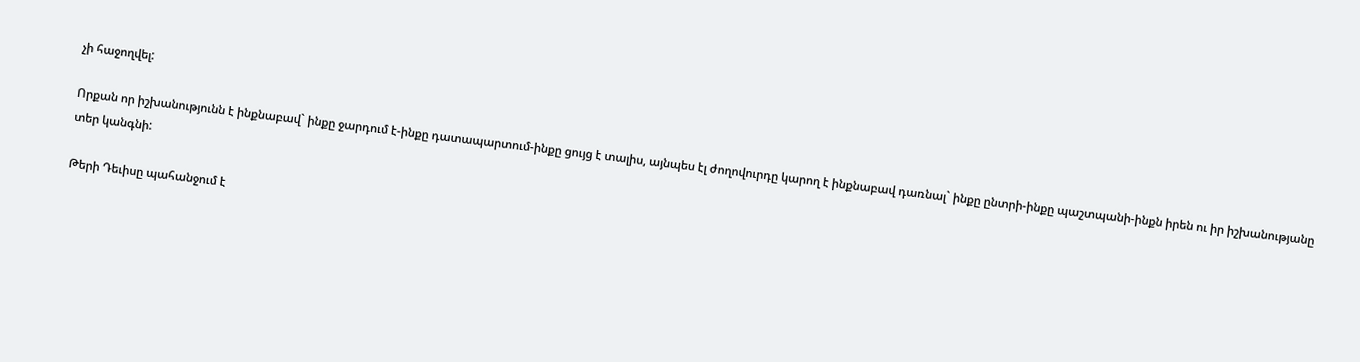չի հաջողվել:

Որքան որ իշխանությունն է ինքնաբավ` ինքը ջարդում է-ինքը դատապարտում-ինքը ցույց է տալիս, այնպես էլ ժողովուրդը կարող է ինքնաբավ դառնալ` ինքը ընտրի-ինքը պաշտպանի-ինքն իրեն ու իր իշխանությանը տեր կանգնի:

Թերի Դեւիսը պահանջում է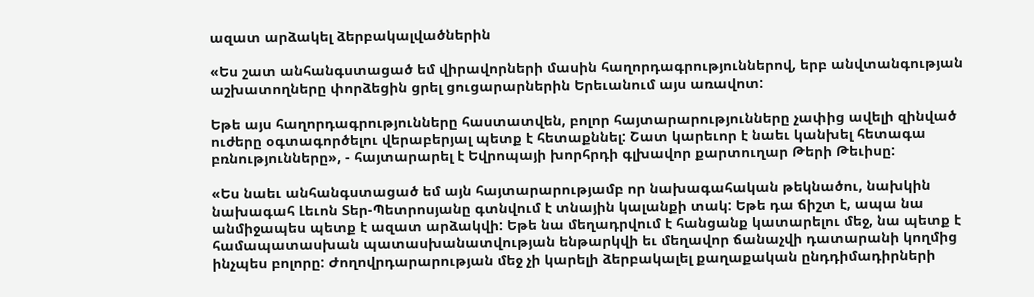ազատ արձակել ձերբակալվածներին

«Ես շատ անհանգստացած եմ վիրավորների մասին հաղորդագրություններով, երբ անվտանգության աշխատողները փորձեցին ցրել ցուցարարներին Երեւանում այս առավոտ:

Եթե այս հաղորդագրությունները հաստատվեն, բոլոր հայտարարությունները չափից ավելի զինված ուժերը օգտագործելու վերաբերյալ պետք է հետաքննել: Շատ կարեւոր է նաեւ կանխել հետագա բռնությունները», - հայտարարել է Եվրոպայի խորհրդի գլխավոր քարտուղար Թերի Թեւիսը:

«Ես նաեւ անհանգստացած եմ այն հայտարարությամբ որ նախագահական թեկնածու, նախկին նախագահ Լեւոն Տեր-Պետրոսյանը գտնվում է տնային կալանքի տակ: Եթե դա ճիշտ է, ապա նա անմիջապես պետք է ազատ արձակվի: Եթե նա մեղադրվում է հանցանք կատարելու մեջ, նա պետք է համապատասխան պատասխանատվության ենթարկվի եւ մեղավոր ճանաչվի դատարանի կողմից ինչպես բոլորը: Ժողովրդարարության մեջ չի կարելի ձերբակալել քաղաքական ընդդիմադիրների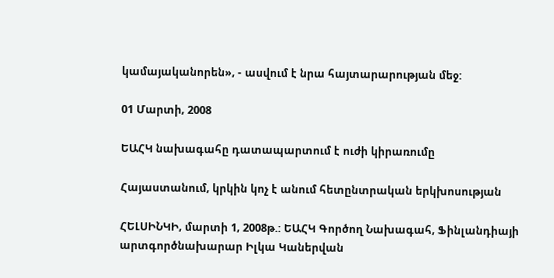կամայականորեն», - ասվում է նրա հայտարարության մեջ:

01 Մարտի, 2008

ԵԱՀԿ նախագահը դատապարտում է ուժի կիրառումը

Հայաստանում, կրկին կոչ է անում հետընտրական երկխոսության

ՀԵԼՍԻՆԿԻ, մարտի 1, 2008թ.: ԵԱՀԿ Գործող Նախագահ, Ֆինլանդիայի արտգործնախարար Իլկա Կաներվան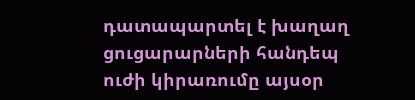դատապարտել է խաղաղ ցուցարարների հանդեպ ուժի կիրառումը այսօր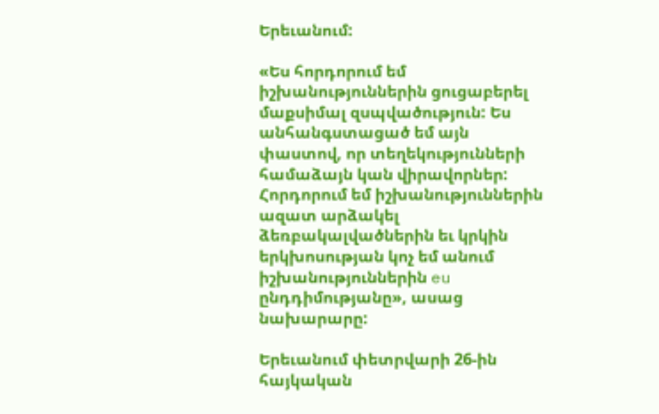Երեւանում:

«Ես հորդորում եմ իշխանություններին ցուցաբերել մաքսիմալ զսպվածություն: Ես անհանգստացած եմ այն փաստով, որ տեղեկությունների համաձայն կան վիրավորներ: Հորդորում եմ իշխանություններին ազատ արձակել ձեռբակալվածներին եւ կրկին երկխոսության կոչ եմ անում իշխանություններին eu ընդդիմությանը», ասաց նախարարը:

Երեւանում փետրվարի 26-ին հայկական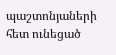պաշտոնյաների հետ ունեցած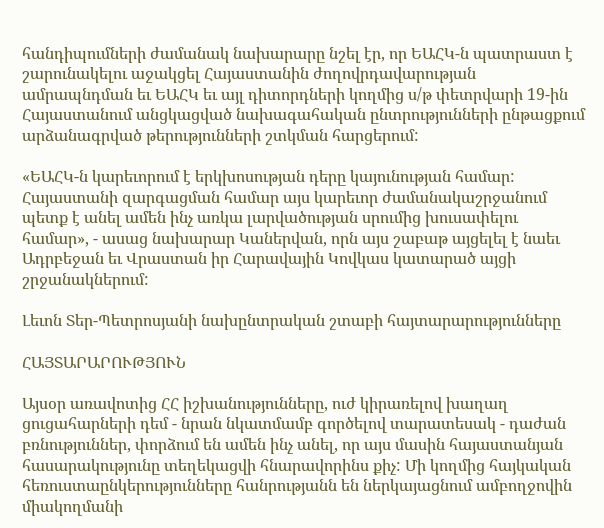հանդիպումների ժամանակ նախարարը նշել էր, որ ԵԱՀԿ-ն պատրաստ է շարունակելու աջակցել Հայաստանին ժողովրդավարության ամրապնդման եւ ԵԱՀԿ եւ այլ դիտորդների կողմից ս/թ փետրվարի 19-ին Հայաստանում անցկացված նախագահական ընտրությունների ընթացքում արձանագրված թերությունների շտկման հարցերում:

«ԵԱՀԿ-ն կարեւորում է երկխոսության դերը կայունության համար: Հայաստանի զարգացման համար այս կարեւոր ժամանակաշրջանում պետք է անել ամեն ինչ առկա լարվածության սրումից խուսափելու համար», - ասաց նախարար Կաներվան, որն այս շաբաթ այցելել է նաեւ Ադրբեջան եւ Վրաստան իր Հարավային Կովկաս կատարած այցի շրջանակներում:

Լեւոն Տեր-Պետրոսյանի նախընտրական շտաբի հայտարարությունները

ՀԱՅՏԱՐԱՐՈՒԹՅՈՒՆ

Այսօր առավոտից ՀՀ իշխանությունները, ուժ կիրառելով խաղաղ ցուցահարների դեմ - նրան նկատմամբ գործելով տարատեսակ - դաժան բռնություններ, փորձում են ամեն ինչ անել, որ այս մասին հայաստանյան հասարակությունը տեղեկացվի հնարավորինս քիչ: Մի կողմից հայկական հեռուստաընկերությունները հանրությանն են ներկայացնում ամբողջովին միակողմանի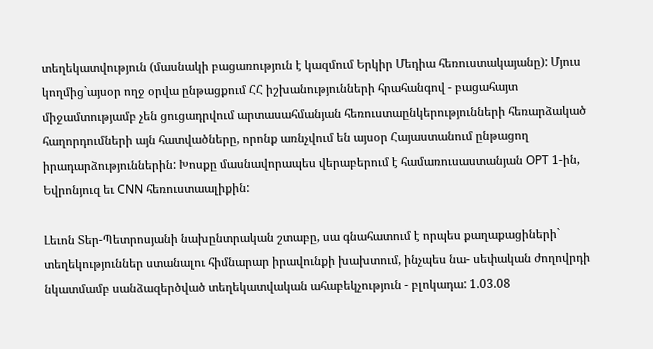տեղեկատվություն (մասնակի բացառություն է կազմում Երկիր Մեդիա հեռուստակայանը): Մյուս կողմից`այսօր ողջ օրվա ընթացքում ՀՀ իշխանությունների հրահանգով - բացահայտ միջամտությամբ չեն ցուցադրվում արտասահմանյան հեռուստաընկերությունների հեռարձակած հաղորդումների այն հատվածները, որոնք առնչվում են այսօր Հայաստանում ընթացող իրադարձություններին: Խոսքը մասնավորապես վերաբերում է համառուսաստանյան OPT 1-ին, Եվրոնյուզ եւ CNN հեռուստաալիքին:

Լեւոն Տեր-Պետրոսյանի նախընտրական շտաբը, սա գնահատում է որպես քաղաքացիների` տեղեկություններ ստանալու հիմնարար իրավունքի խախտում, ինչպես նա- սեփական ժողովրդի նկատմամբ սանձազերծված տեղեկատվական ահաբեկչություն - բլոկադա: 1.03.08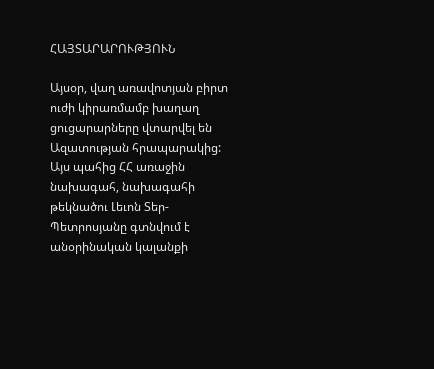ՀԱՅՏԱՐԱՐՈՒԹՅՈՒՆ

Այսօր, վաղ առավոտյան բիրտ ուժի կիրառմամբ խաղաղ ցուցարարները վտարվել են Ազատության հրապարակից: Այս պահից ՀՀ առաջին նախագահ, նախագահի թեկնածու Լեւոն Տեր-Պետրոսյանը գտնվում է անօրինական կալանքի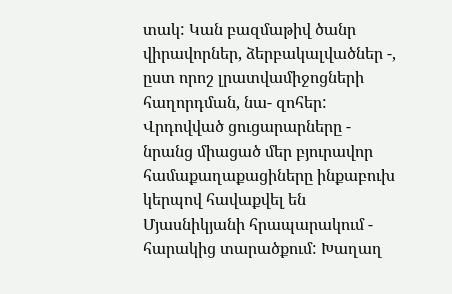տակ: Կան բազմաթիվ ծանր վիրավորներ, ձերբակալվածներ -, ըստ որոշ լրատվամիջոցների հաղորդման, նա- զոհեր: Վրդովված ցուցարարները - նրանց միացած մեր բյուրավոր համաքաղաքացիները ինքաբուխ կերպով հավաքվել են Մյասնիկյանի հրապարակում - հարակից տարածքում: Խաղաղ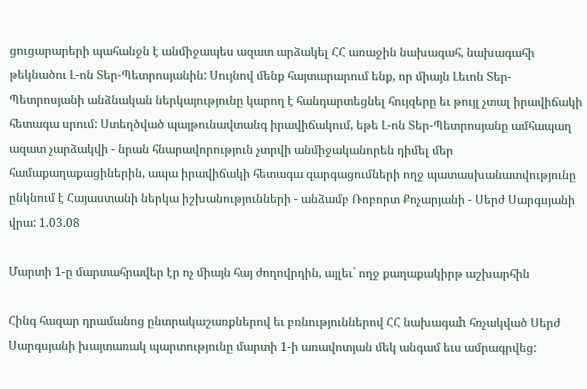ցուցարարերի պահանջն է անմիջապես ազատ արձակել ՀՀ առաջին նախագահ, նախագահի թեկնածու Լ-ոն Տեր-Պետրոսյանին: Սույնով մենք հայտարարում ենք, որ միայն Լեւոն Տեր-Պետրոսյանի անձնական ներկայությունը կարող է հանդարտեցնել հույզերը եւ թույլ չտալ իրավիճակի հետագա սրում: Ստեղծված պայթունավտանգ իրավիճակում, եթե Լ-ոն Տեր-Պետրոսյանը ամհապաղ ազատ չարձակվի - նրան հնարավորություն չտրվի անմիջականորեն դիմել մեր համաքաղաքացիներին, ապա իրավիճակի հետագա զարգացումների ողջ պատասխանատվությունը ընկնում է Հայաստանի ներկա իշխանությունների - անձամբ Ռոբորտ Քոչարյանի - Սերժ Սարգսյանի վրա: 1.03.08

Մարտի 1-ը մարտահրավեր էր ոչ միայն հայ ժողովրդին, այլեւ` ողջ քաղաքակիրթ աշխարհին

Հինգ հազար դրամանոց ընտրակաշառքներով եւ բռնություններով ՀՀ նախագաh հռչակված Սերժ Սարգսյանի խայտառակ պարտությունը մարտի 1-ի առավոտյան մեկ անգամ եւս ամրագրվեց: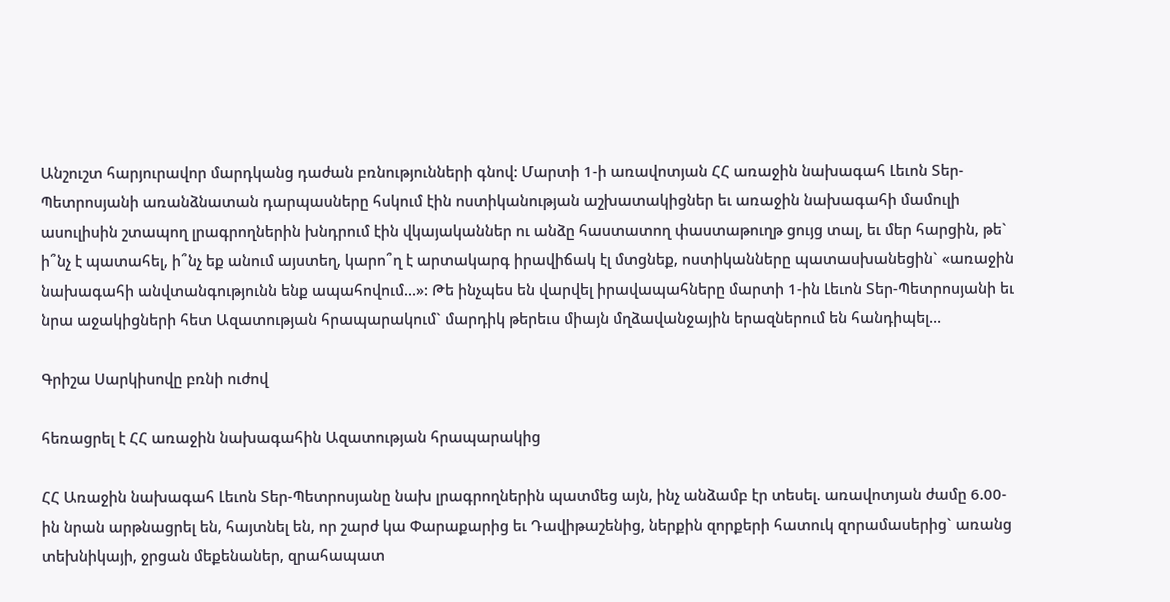Անշուշտ հարյուրավոր մարդկանց դաժան բռնությունների գնով: Մարտի 1-ի առավոտյան ՀՀ առաջին նախագահ Լեւոն Տեր-Պետրոսյանի առանձնատան դարպասները հսկում էին ոստիկանության աշխատակիցներ եւ առաջին նախագահի մամուլի ասուլիսին շտապող լրագրողներին խնդրում էին վկայականներ ու անձը հաստատող փաստաթուղթ ցույց տալ, եւ մեր հարցին, թե` ի՞նչ է պատահել, ի՞նչ եք անում այստեղ, կարո՞ղ է արտակարգ իրավիճակ էլ մտցնեք, ոստիկանները պատասխանեցին` «առաջին նախագահի անվտանգությունն ենք ապահովում...»: Թե ինչպես են վարվել իրավապահները մարտի 1-ին Լեւոն Տեր-Պետրոսյանի եւ նրա աջակիցների հետ Ազատության հրապարակում` մարդիկ թերեւս միայն մղձավանջային երազներում են հանդիպել...

Գրիշա Սարկիսովը բռնի ուժով

հեռացրել է ՀՀ առաջին նախագահին Ազատության հրապարակից

ՀՀ Առաջին նախագահ Լեւոն Տեր-Պետրոսյանը նախ լրագրողներին պատմեց այն, ինչ անձամբ էր տեսել. առավոտյան ժամը 6.00-ին նրան արթնացրել են, հայտնել են, որ շարժ կա Փարաքարից եւ Դավիթաշենից, ներքին զորքերի հատուկ զորամասերից` առանց տեխնիկայի, ջրցան մեքենաներ, զրահապատ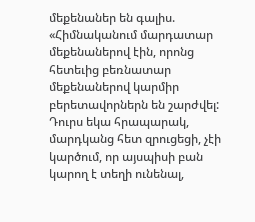մեքենաներ են գալիս. «Հիմնականում մարդատար մեքենաներով էին, որոնց հետեւից բեռնատար մեքենաներով կարմիր բերետավորներն են շարժվել: Դուրս եկա հրապարակ, մարդկանց հետ զրուցեցի, չէի կարծում, որ այսպիսի բան կարող է տեղի ունենալ,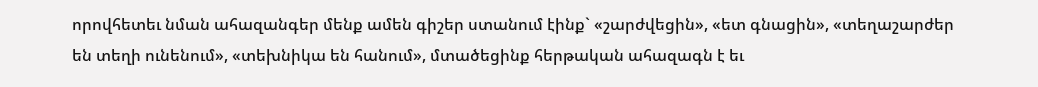որովհետեւ նման ահազանգեր մենք ամեն գիշեր ստանում էինք` «շարժվեցին», «ետ գնացին», «տեղաշարժեր են տեղի ունենում», «տեխնիկա են հանում», մտածեցինք հերթական ահազագն է եւ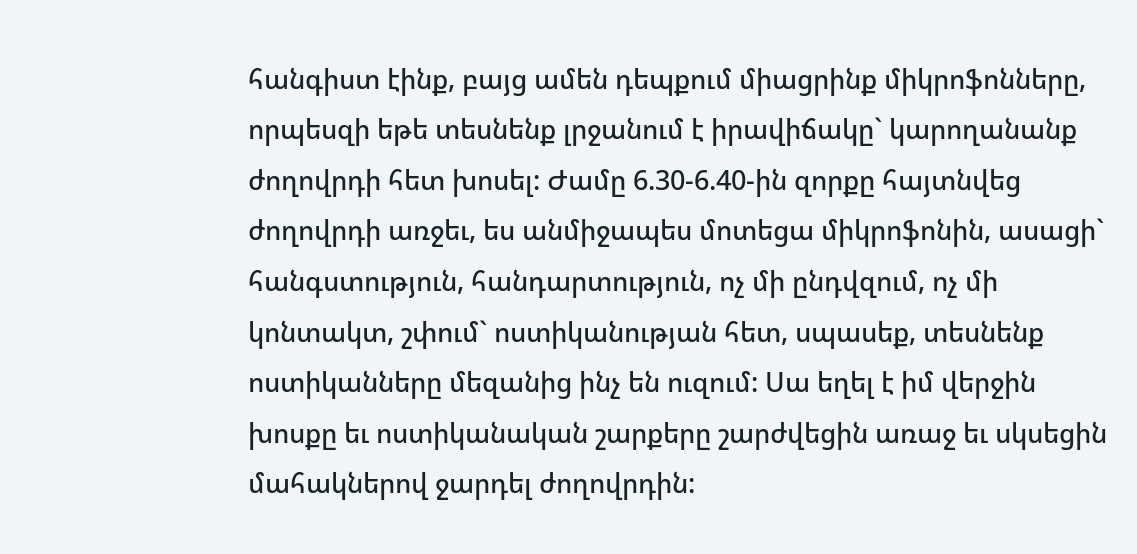հանգիստ էինք, բայց ամեն դեպքում միացրինք միկրոֆոնները, որպեսզի եթե տեսնենք լրջանում է իրավիճակը` կարողանանք ժողովրդի հետ խոսել: Ժամը 6.30-6.40-ին զորքը հայտնվեց ժողովրդի առջեւ, ես անմիջապես մոտեցա միկրոֆոնին, ասացի` հանգստություն, հանդարտություն, ոչ մի ընդվզում, ոչ մի կոնտակտ, շփում` ոստիկանության հետ, սպասեք, տեսնենք ոստիկանները մեզանից ինչ են ուզում: Սա եղել է իմ վերջին խոսքը եւ ոստիկանական շարքերը շարժվեցին առաջ եւ սկսեցին մահակներով ջարդել ժողովրդին: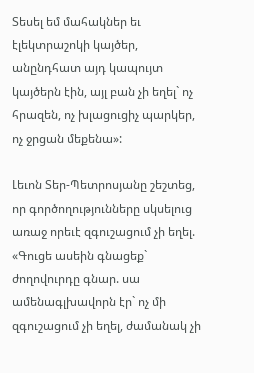Տեսել եմ մահակներ եւ էլեկտրաշոկի կայծեր, անընդհատ այդ կապույտ կայծերն էին, այլ բան չի եղել` ոչ հրազեն, ոչ խլացուցիչ պարկեր, ոչ ջրցան մեքենա»:

Լեւոն Տեր-Պետրոսյանը շեշտեց, որ գործողությունները սկսելուց առաջ որեւէ զգուշացում չի եղել. «Գուցե ասեին գնացեք` ժողովուրդը գնար. սա ամենագլխավորն էր` ոչ մի զգուշացում չի եղել, ժամանակ չի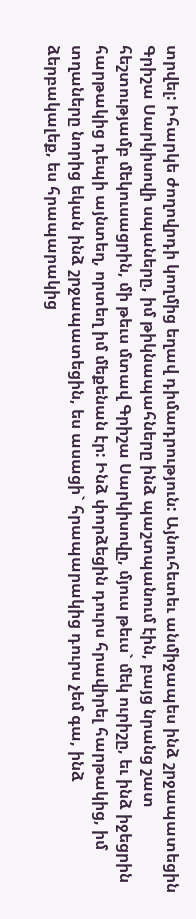տրվել: Իհարկե ժողովրդի կողմից եղավ դիմադրություն: Այնուհետեւ անմիջապես ինձ շրջապատեցին Գրիշա Սարկիսովի սպաները, իմ թիկնապահները ինձ պաշտպանում էին, բայց նրանց շատ հեշտությամբ մեկուսացրին, մի թեւս մտավ Գրիշա Սարկիսովը, մյուս թեւս` մեկ ուրիշը, եւ ինձ իջեցրին հարթակից դեպի այնտեղ, որտեղ իմ մեքենան էր: Ինձ փորձեցին դուրս հրավիրել հարթակից, իմ տղաները նորից եկան ինձ շրջապատեցին, ես ասացի` հրապարակից դուրս չեմ գա, ինձ ձերբակալեք, ես հրապարակից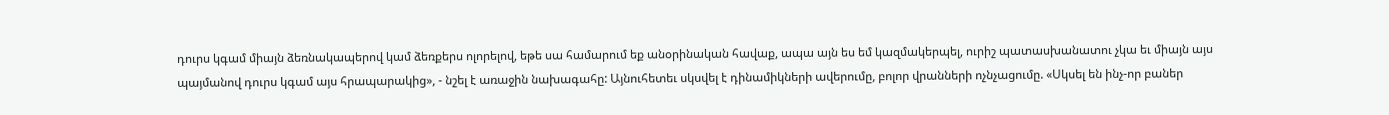դուրս կգամ միայն ձեռնակապերով կամ ձեռքերս ոլորելով, եթե սա համարում եք անօրինական հավաք, ապա այն ես եմ կազմակերպել, ուրիշ պատասխանատու չկա եւ միայն այս պայմանով դուրս կգամ այս հրապարակից», - նշել է առաջին նախագահը: Այնուհետեւ սկսվել է դինամիկների ավերումը, բոլոր վրանների ոչնչացումը. «Սկսել են ինչ-որ բաներ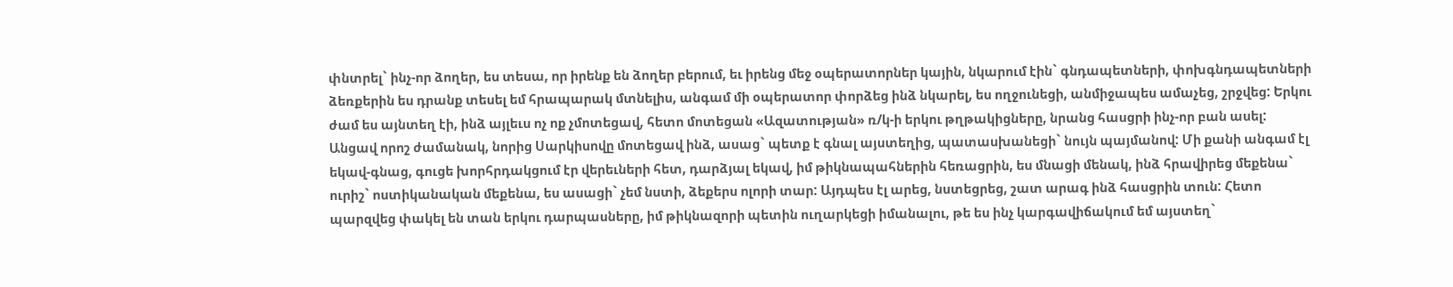փնտրել` ինչ-որ ձողեր, ես տեսա, որ իրենք են ձողեր բերում, եւ իրենց մեջ օպերատորներ կային, նկարում էին` գնդապետների, փոխգնդապետների ձեռքերին ես դրանք տեսել եմ հրապարակ մտնելիս, անգամ մի օպերատոր փորձեց ինձ նկարել, ես ողջունեցի, անմիջապես ամաչեց, շրջվեց: Երկու ժամ ես այնտեղ էի, ինձ այլեւս ոչ ոք չմոտեցավ, հետո մոտեցան «Ազատության» ռ/կ-ի երկու թղթակիցները, նրանց հասցրի ինչ-որ բան ասել: Անցավ որոշ ժամանակ, նորից Սարկիսովը մոտեցավ ինձ, ասաց` պետք է գնալ այստեղից, պատասխանեցի` նույն պայմանով: Մի քանի անգամ էլ եկավ-գնաց, գուցե խորհրդակցում էր վերեւների հետ, դարձյալ եկավ, իմ թիկնապահներին հեռացրին, ես մնացի մենակ, ինձ հրավիրեց մեքենա` ուրիշ` ոստիկանական մեքենա, ես ասացի` չեմ նստի, ձեքերս ոլորի տար: Այդպես էլ արեց, նստեցրեց, շատ արագ ինձ հասցրին տուն: Հետո պարզվեց փակել են տան երկու դարպասները, իմ թիկնազորի պետին ուղարկեցի իմանալու, թե ես ինչ կարգավիճակում եմ այստեղ`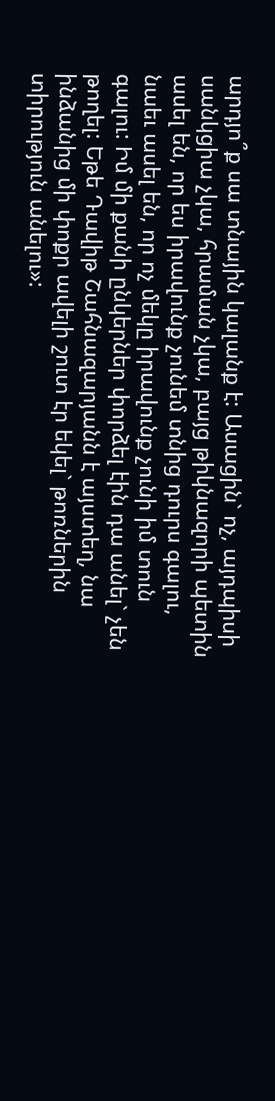արդյո՞ք սա տնային կալանք է: Ասացին` ոչ, այդպիսի սանկցիա չկա, հրաման չկա, բայց թիկնազորի պետին ասել են, որ ես իրավունք չունեմ տնից դուրս գալու, նաեւ ասել են, որ ոչ մեկը իրավունք չունի իմ տուն գալու: Իմ մի քանի ընկերներ փորձել էին դա անել` չեն թողել: Եթե Դավիթ Շահնազարյանն է այստեղ, նա ինձանից մի փոքր ավելի շուտ էր եկել` թոռներին տիրություն անելու»: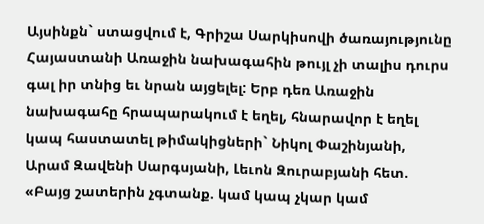Այսինքն` ստացվում է, Գրիշա Սարկիսովի ծառայությունը Հայաստանի Առաջին նախագահին թույլ չի տալիս դուրս գալ իր տնից եւ նրան այցելել: Երբ դեռ Առաջին նախագահը հրապարակում է եղել, հնարավոր է եղել կապ հաստատել թիմակիցների` Նիկոլ Փաշինյանի, Արամ Զավենի Սարգսյանի, Լեւոն Զուրաբյանի հետ. «Բայց շատերին չգտանք. կամ կապ չկար կամ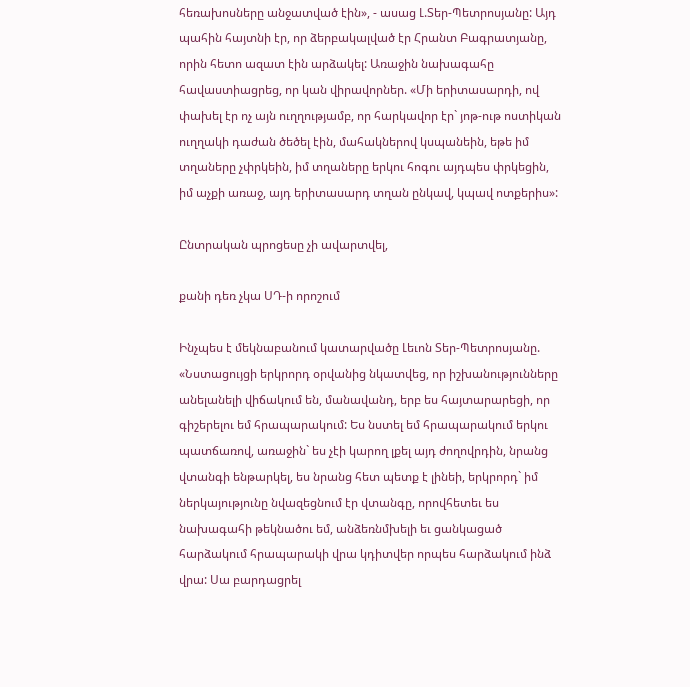հեռախոսները անջատված էին», - ասաց Լ.Տեր-Պետրոսյանը: Այդ պահին հայտնի էր, որ ձերբակալված էր Հրանտ Բագրատյանը, որին հետո ազատ էին արձակել: Առաջին նախագահը հավաստիացրեց, որ կան վիրավորներ. «Մի երիտասարդի, ով փախել էր ոչ այն ուղղությամբ, որ հարկավոր էր` յոթ-ութ ոստիկան ուղղակի դաժան ծեծել էին, մահակներով կսպանեին, եթե իմ տղաները չփրկեին, իմ տղաները երկու հոգու այդպես փրկեցին, իմ աչքի առաջ, այդ երիտասարդ տղան ընկավ, կպավ ոտքերիս»:

Ընտրական պրոցեսը չի ավարտվել,

քանի դեռ չկա ՍԴ-ի որոշում

Ինչպես է մեկնաբանում կատարվածը Լեւոն Տեր-Պետրոսյանը. «Նստացույցի երկրորդ օրվանից նկատվեց, որ իշխանությունները անելանելի վիճակում են, մանավանդ, երբ ես հայտարարեցի, որ գիշերելու եմ հրապարակում: Ես նստել եմ հրապարակում երկու պատճառով, առաջին` ես չէի կարող լքել այդ ժողովրդին, նրանց վտանգի ենթարկել, ես նրանց հետ պետք է լինեի, երկրորդ` իմ ներկայությունը նվազեցնում էր վտանգը, որովհետեւ ես նախագահի թեկնածու եմ, անձեռնմխելի եւ ցանկացած հարձակում հրապարակի վրա կդիտվեր որպես հարձակում ինձ վրա: Սա բարդացրել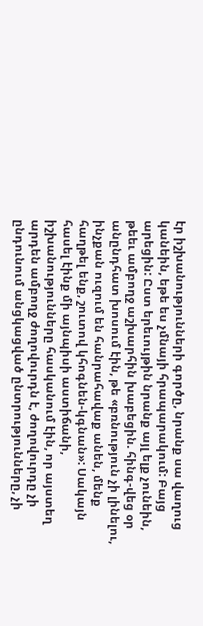էր իշխանությունների գործը, նրանք սա վաղուց կանեին, եթե ես չմնայի հրապարակում: Բայց արեցին: Ըստ երեւույթին նրանք այլ ելք չունեին, թեեւ ամբողջ աշխարհին խաբեցին. հինգ-վեց օր անընդհատ խոսում էին, թե «բռնություն չի լինելու, ինչքան ուզում են հանրահավաք անեն, մենք հաղթել ենք, շուտով կհոգնեն-կգնան»: Սակայն հասել էինք մի այնպիսի աստիճանի, իշխանությունները հասկանում էին, որ այստեղ արդեն ամբողջ ժողովուրդն է, ժողովուրդը չի ընդունում անցկացված ընտրությունները, չի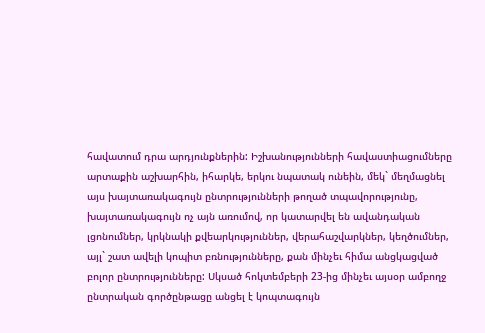հավատում դրա արդյունքներին: Իշխանությունների հավաստիացումները արտաքին աշխարհին, իհարկե, երկու նպատակ ունեին, մեկ` մեղմացնել այս խայտառակագույն ընտրությունների թողած տպավորությունը, խայտառակագույն ոչ այն առումով, որ կատարվել են ավանդական լցոնումներ, կրկնակի քվեարկություններ, վերահաշվարկներ, կեղծումներ, այլ` շատ ավելի կոպիտ բռնությունները, քան մինչեւ հիմա անցկացված բոլոր ընտրությունները: Սկսած հոկտեմբերի 23-ից մինչեւ այսօր ամբողջ ընտրական գործընթացը անցել է կոպտագույն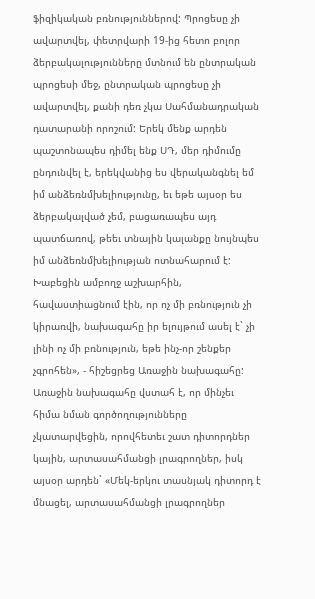ֆիզիկական բռնություններով: Պրոցեսը չի ավարտվել, փետրվարի 19-ից հետո բոլոր ձերբակալությունները մտնում են ընտրական պրոցեսի մեջ, ընտրական պրոցեսը չի ավարտվել, քանի դեռ չկա Սահմանադրական դատարանի որոշում: Երեկ մենք արդեն պաշտոնապես դիմել ենք ՍԴ, մեր դիմումը ընդունվել է, երեկվանից ես վերականգնել եմ իմ անձեռնմխելիությունը, եւ եթե այսօր ես ձերբակալված չեմ, բացառապես այդ պատճառով, թեեւ տնային կալանքը նույնպես իմ անձեռնմխելիության ոտնահարում է: Խաբեցին ամբողջ աշխարհին, հավաստիացնում էին, որ ոչ մի բռնություն չի կիրառվի, նախագահը իր ելույթում ասել է` չի լինի ոչ մի բռնություն, եթե ինչ-որ շենքեր չգրոհեն», - հիշեցրեց Առաջին նախագահը: Առաջին նախագահը վստահ է, որ մինչեւ հիմա նման գործողությունները չկատարվեցին, որովհետեւ շատ դիտորդներ կային, արտասահմանցի լրագրողներ, իսկ այսօր արդեն` «Մեկ-երկու տասնյակ դիտորդ է մնացել, արտասահմանցի լրագրողներ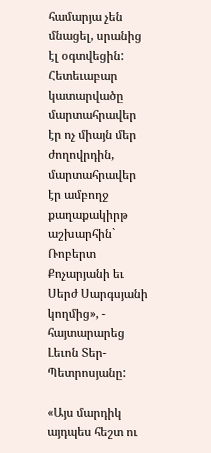համարյա չեն մնացել, սրանից էլ օգտվեցին: Հետեւաբար կատարվածը մարտահրավեր էր ոչ միայն մեր ժողովրդին, մարտահրավեր էր ամբողջ քաղաքակիրթ աշխարհին` Ռոբերտ Քոչարյանի եւ Սերժ Սարգսյանի կողմից», - հայտարարեց Լեւոն Տեր-Պետրոսյանը:

«Այս մարդիկ այդպես հեշտ ու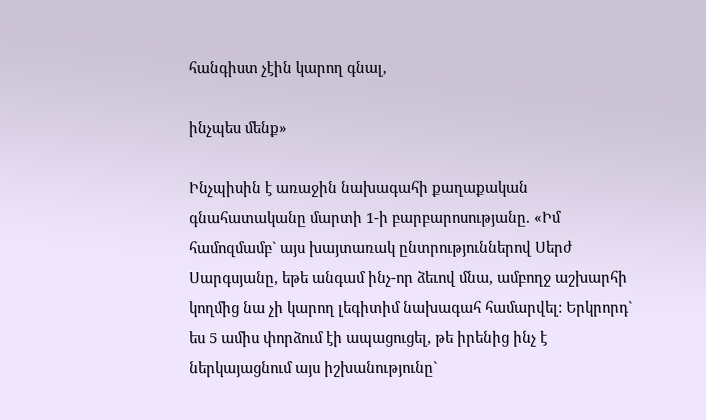հանգիստ չէին կարող գնալ,

ինչպես մենք»

Ինչպիսին է առաջին նախագահի քաղաքական գնահատականը մարտի 1-ի բարբարոսությանը. «Իմ համոզմամբ` այս խայտառակ ընտրություններով Սերժ Սարգսյանը, եթե անգամ ինչ-որ ձեւով մնա, ամբողջ աշխարհի կողմից նա չի կարող լեգիտիմ նախագահ համարվել: Երկրորդ` ես 5 ամիս փորձում էի ապացուցել, թե իրենից ինչ է ներկայացնում այս իշխանությունը`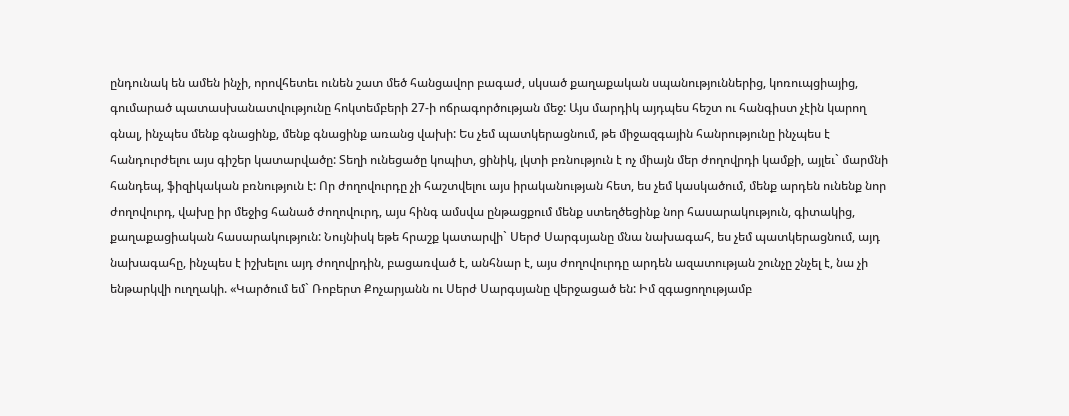ընդունակ են ամեն ինչի, որովհետեւ ունեն շատ մեծ հանցավոր բագաժ, սկսած քաղաքական սպանություններից, կոռուպցիայից, գումարած պատասխանատվությունը հոկտեմբերի 27-ի ոճրագործության մեջ: Այս մարդիկ այդպես հեշտ ու հանգիստ չէին կարող գնալ, ինչպես մենք գնացինք, մենք գնացինք առանց վախի: Ես չեմ պատկերացնում, թե միջազգային հանրությունը ինչպես է հանդուրժելու այս գիշեր կատարվածը: Տեղի ունեցածը կոպիտ, ցինիկ, լկտի բռնություն է ոչ միայն մեր ժողովրդի կամքի, այլեւ` մարմնի հանդեպ, ֆիզիկական բռնություն է: Որ ժողովուրդը չի հաշտվելու այս իրականության հետ, ես չեմ կասկածում, մենք արդեն ունենք նոր ժողովուրդ, վախը իր մեջից հանած ժողովուրդ, այս հինգ ամսվա ընթացքում մենք ստեղծեցինք նոր հասարակություն, գիտակից, քաղաքացիական հասարակություն: Նույնիսկ եթե հրաշք կատարվի` Սերժ Սարգսյանը մնա նախագահ, ես չեմ պատկերացնում, այդ նախագահը, ինչպես է իշխելու այդ ժողովրդին, բացառված է, անհնար է, այս ժողովուրդը արդեն ազատության շունչը շնչել է, նա չի ենթարկվի ուղղակի. «Կարծում եմ` Ռոբերտ Քոչարյանն ու Սերժ Սարգսյանը վերջացած են: Իմ զգացողությամբ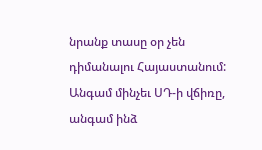նրանք տասը օր չեն դիմանալու Հայաստանում: Անգամ մինչեւ ՍԴ-ի վճիռը, անգամ ինձ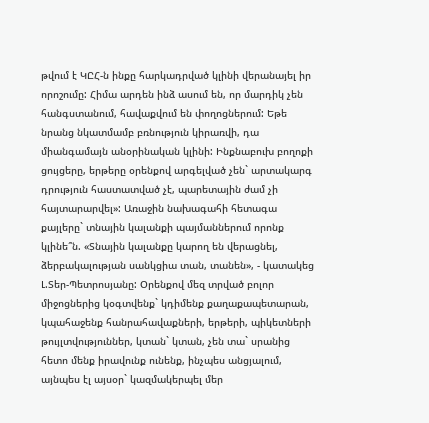թվում է ԿԸՀ-ն ինքը հարկադրված կլինի վերանայել իր որոշումը: Հիմա արդեն ինձ ասում են, որ մարդիկ չեն հանգստանում, հավաքվում են փողոցներում: Եթե նրանց նկատմամբ բռնություն կիրառվի, դա միանգամայն անօրինական կլինի: Ինքնաբուխ բողոքի ցույցերը, երթերը օրենքով արգելված չեն` արտակարգ դրություն հաստատված չէ, պարետային ժամ չի հայտարարվել»: Առաջին նախագահի հետագա քայլերը` տնային կալանքի պայմաններում որոնք կլինե՞ն. «Տնային կալանքը կարող են վերացնել, ձերբակալության սանկցիա տան, տանեն», - կատակեց Լ.Տեր-Պետրոսյանը: Օրենքով մեզ տրված բոլոր միջոցներից կօգտվենք` կդիմենք քաղաքապետարան, կպահաջենք հանրահավաքների, երթերի, պիկետների թույլտվություններ, կտան` կտան, չեն տա` սրանից հետո մենք իրավունք ունենք, ինչպես անցյալում, այնպես էլ այսօր` կազմակերպել մեր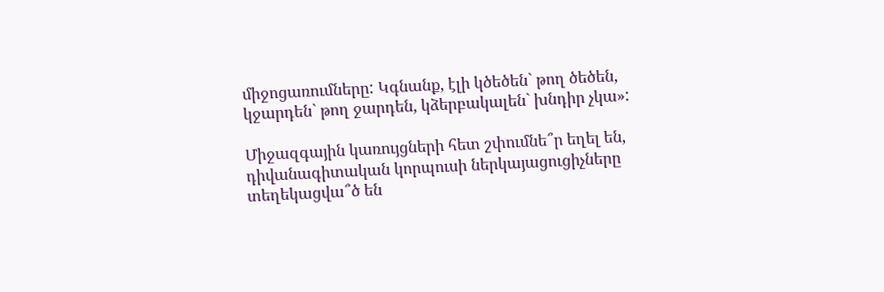միջոցառումները: Կգնանք, էլի կծեծեն` թող ծեծեն, կջարդեն` թող ջարդեն, կձերբակալեն` խնդիր չկա»:

Միջազգային կառույցների հետ շփումնե՞ր եղել են, դիվանագիտական կորպուսի ներկայացուցիչները տեղեկացվա՞ծ են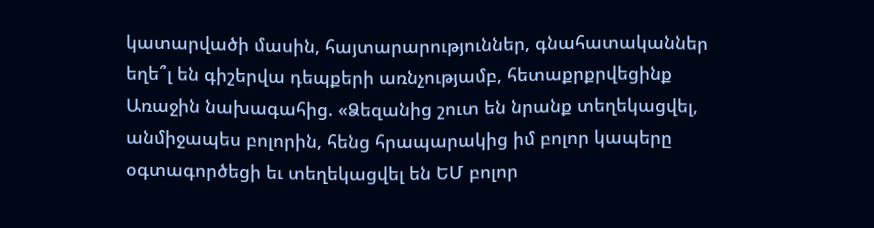կատարվածի մասին, հայտարարություններ, գնահատականներ եղե՞լ են գիշերվա դեպքերի առնչությամբ, հետաքրքրվեցինք Առաջին նախագահից. «Ձեզանից շուտ են նրանք տեղեկացվել, անմիջապես բոլորին, հենց հրապարակից իմ բոլոր կապերը օգտագործեցի եւ տեղեկացվել են ԵՄ բոլոր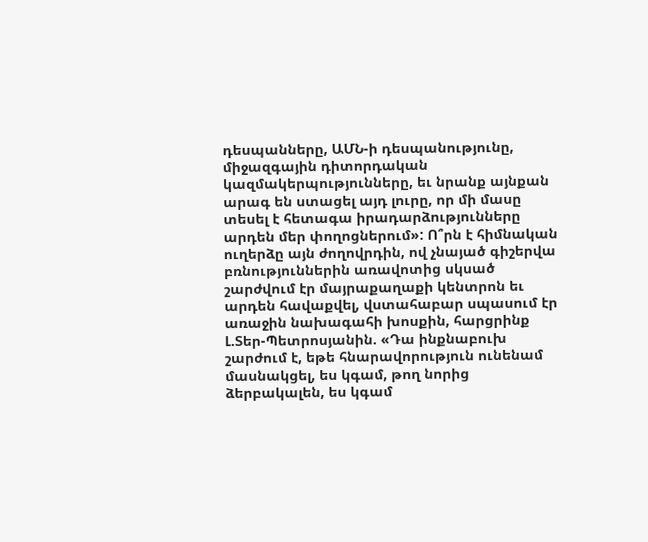դեսպանները, ԱՄՆ-ի դեսպանությունը, միջազգային դիտորդական կազմակերպությունները, եւ նրանք այնքան արագ են ստացել այդ լուրը, որ մի մասը տեսել է հետագա իրադարձությունները արդեն մեր փողոցներում»: Ո՞րն է հիմնական ուղերձը այն ժողովրդին, ով չնայած գիշերվա բռնություններին առավոտից սկսած շարժվում էր մայրաքաղաքի կենտրոն եւ արդեն հավաքվել, վստահաբար սպասում էր առաջին նախագահի խոսքին, հարցրինք Լ.Տեր-Պետրոսյանին. «Դա ինքնաբուխ շարժում է, եթե հնարավորություն ունենամ մասնակցել, ես կգամ, թող նորից ձերբակալեն, ես կգամ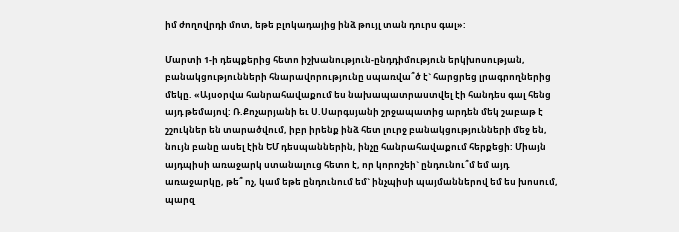իմ ժողովրդի մոտ, եթե բլոկադայից ինձ թույլ տան դուրս գալ»:

Մարտի 1-ի դեպքերից հետո իշխանություն-ընդդիմություն երկխոսության, բանակցությունների հնարավորությունը սպառվա՞ծ է` հարցրեց լրագրողներից մեկը. «Այսօրվա հանրահավաքում ես նախապատրաստվել էի հանդես գալ հենց այդ թեմայով: Ռ.Քոչարյանի եւ Ս.Սարգսյանի շրջապատից արդեն մեկ շաբաթ է շշուկներ են տարածվում, իբր իրենք ինձ հետ լուրջ բանակցությունների մեջ են, նույն բանը ասել էին ԵՄ դեսպաններին, ինչը հանրահավաքում հերքեցի: Միայն այդպիսի առաջարկ ստանալուց հետո է, որ կորոշեի` ընդունու՞մ եմ այդ առաջարկը, թե՞ ոչ, կամ եթե ընդունում եմ` ինչպիսի պայմաններով եմ ես խոսում, պարզ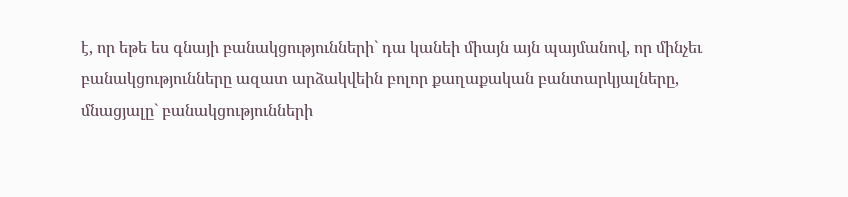է, որ եթե ես գնայի բանակցությունների` դա կանեի միայն այն պայմանով, որ մինչեւ բանակցությունները ազատ արձակվեին բոլոր քաղաքական բանտարկյալները, մնացյալը` բանակցությունների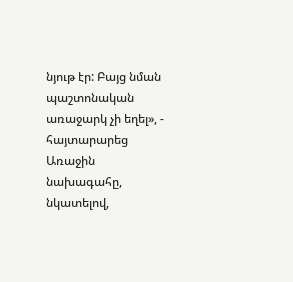նյութ էր: Բայց նման պաշտոնական առաջարկ չի եղել», - հայտարարեց Առաջին նախագահը, նկատելով,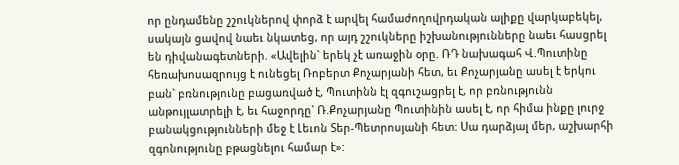որ ընդամենը շշուկներով փորձ է արվել համաժողովրդական ալիքը վարկաբեկել, սակայն ցավով նաեւ նկատեց, որ այդ շշուկները իշխանությունները նաեւ հասցրել են դիվանագետների. «Ավելին` երեկ չէ առաջին օրը. ՌԴ նախագահ Վ.Պուտինը հեռախոսազրույց է ունեցել Ռոբերտ Քոչարյանի հետ, եւ Քոչարյանը ասել է երկու բան` բռնությունը բացառված է, Պուտինն էլ զգուշացրել է, որ բռնությունն անթույլատրելի է, եւ հաջորդը` Ռ.Քոչարյանը Պուտինին ասել է, որ հիմա ինքը լուրջ բանակցությունների մեջ է Լեւոն Տեր-Պետրոսյանի հետ: Սա դարձյալ մեր, աշխարհի զգոնությունը բթացնելու համար է»: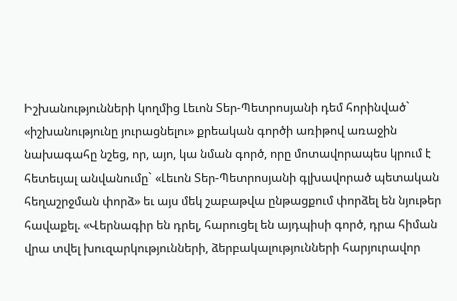Իշխանությունների կողմից Լեւոն Տեր-Պետրոսյանի դեմ հորինված` «իշխանությունը յուրացնելու» քրեական գործի առիթով առաջին նախագահը նշեց, որ, այո, կա նման գործ, որը մոտավորապես կրում է հետեւյալ անվանումը` «Լեւոն Տեր-Պետրոսյանի գլխավորած պետական հեղաշրջման փորձ» եւ այս մեկ շաբաթվա ընթացքում փորձել են նյութեր հավաքել. «Վերնագիր են դրել, հարուցել են այդպիսի գործ, դրա հիման վրա տվել խուզարկությունների, ձերբակալությունների հարյուրավոր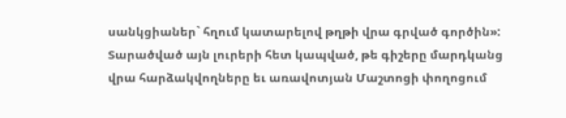սանկցիաներ` հղում կատարելով թղթի վրա գրված գործին»: Տարածված այն լուրերի հետ կապված, թե գիշերը մարդկանց վրա հարձակվողները եւ առավոտյան Մաշտոցի փողոցում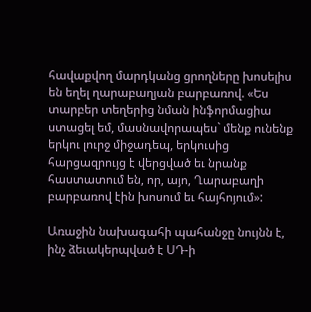հավաքվող մարդկանց ցրողները խոսելիս են եղել ղարաբաղյան բարբառով. «Ես տարբեր տեղերից նման ինֆորմացիա ստացել եմ, մասնավորապես` մենք ունենք երկու լուրջ միջադեպ, երկուսից հարցազրույց է վերցված եւ նրանք հաստատում են, որ, այո, Ղարաբաղի բարբառով էին խոսում եւ հայհոյում»:

Առաջին նախագահի պահանջը նույնն է, ինչ ձեւակերպված է ՍԴ-ի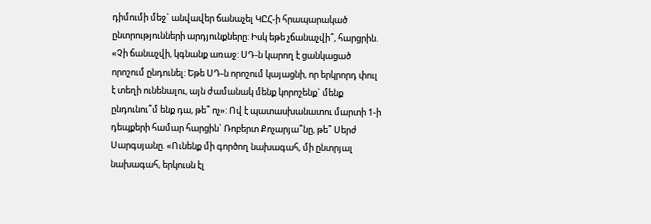դիմումի մեջ` անվավեր ճանաչել ԿԸՀ-ի հրապարակած ընտրությունների արդյունքները: Իսկ եթե չճանաչվի՞, հարցրին. «Չի ճանաչվի, կգնանք առաջ: ՍԴ-ն կարող է ցանկացած որոշում ընդունել: Եթե ՍԴ-ն որոշում կայացնի, որ երկրորդ փուլ է տեղի ունենալու, այն ժամանակ մենք կորոշենք` մենք ընդունու՞մ ենք դա, թե՞ ոչ»: Ով է պատասխանատու մարտի 1-ի դեպքերի համար հարցին` Ռոբերտ Քոչարյա՞նը, թե՞ Սերժ Սարգսյանը. «Ունենք մի գործող նախագահ, մի ընտրյալ նախագահ, երկուսն էլ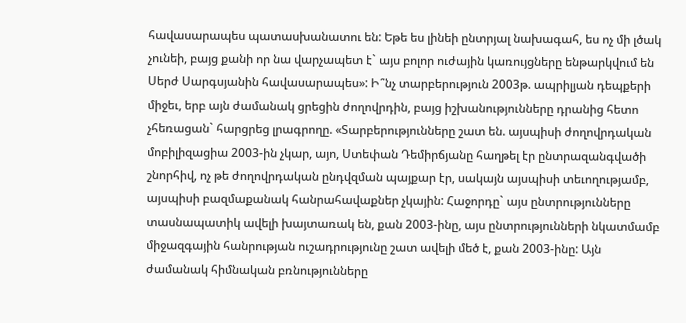հավասարապես պատասխանատու են: Եթե ես լինեի ընտրյալ նախագահ, ես ոչ մի լծակ չունեի, բայց քանի որ նա վարչապետ է` այս բոլոր ուժային կառույցները ենթարկվում են Սերժ Սարգսյանին հավասարապես»: Ի՞նչ տարբերություն 2003թ. ապրիլյան դեպքերի միջեւ, երբ այն ժամանակ ցրեցին ժողովրդին, բայց իշխանությունները դրանից հետո չհեռացան` հարցրեց լրագրողը. «Տարբերությունները շատ են. այսպիսի ժողովրդական մոբիլիզացիա 2003-ին չկար, այո, Ստեփան Դեմիրճյանը հաղթել էր ընտրազանգվածի շնորհիվ, ոչ թե ժողովրդական ընդվզման պայքար էր, սակայն այսպիսի տեւողությամբ, այսպիսի բազմաքանակ հանրահավաքներ չկային: Հաջորդը` այս ընտրությունները տասնապատիկ ավելի խայտառակ են, քան 2003-ինը, այս ընտրությունների նկատմամբ միջազգային հանրության ուշադրությունը շատ ավելի մեծ է, քան 2003-ինը: Այն ժամանակ հիմնական բռնությունները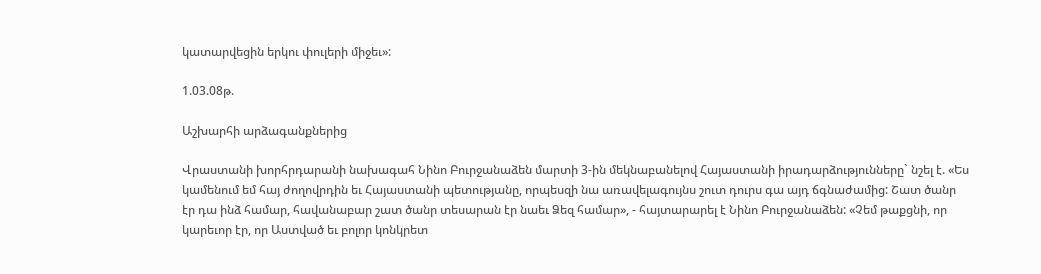կատարվեցին երկու փուլերի միջեւ»:

1.03.08թ.

Աշխարհի արձագանքներից

Վրաստանի խորհրդարանի նախագահ Նինո Բուրջանաձեն մարտի 3-ին մեկնաբանելով Հայաստանի իրադարձությունները` նշել է. «Ես կամենում եմ հայ ժողովրդին եւ Հայաստանի պետությանը, որպեսզի նա առավելագույնս շուտ դուրս գա այդ ճգնաժամից: Շատ ծանր էր դա ինձ համար, հավանաբար շատ ծանր տեսարան էր նաեւ Ձեզ համար», - հայտարարել է Նինո Բուրջանաձեն: «Չեմ թաքցնի, որ կարեւոր էր, որ Աստված եւ բոլոր կոնկրետ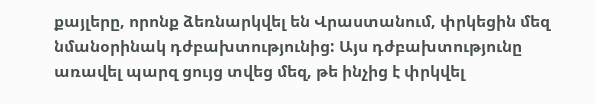քայլերը, որոնք ձեռնարկվել են Վրաստանում, փրկեցին մեզ նմանօրինակ դժբախտությունից: Այս դժբախտությունը առավել պարզ ցույց տվեց մեզ, թե ինչից է փրկվել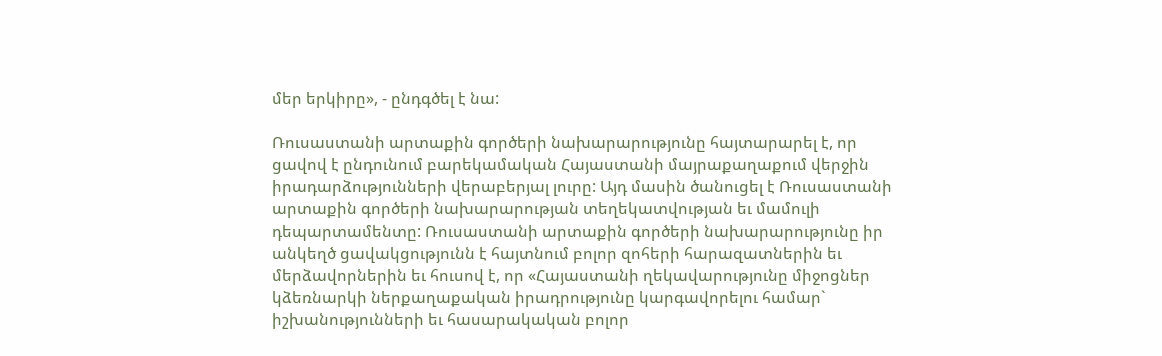մեր երկիրը», - ընդգծել է նա:

Ռուսաստանի արտաքին գործերի նախարարությունը հայտարարել է, որ ցավով է ընդունում բարեկամական Հայաստանի մայրաքաղաքում վերջին իրադարձությունների վերաբերյալ լուրը: Այդ մասին ծանուցել է Ռուսաստանի արտաքին գործերի նախարարության տեղեկատվության եւ մամուլի դեպարտամենտը: Ռուսաստանի արտաքին գործերի նախարարությունը իր անկեղծ ցավակցությունն է հայտնում բոլոր զոհերի հարազատներին եւ մերձավորներին եւ հուսով է, որ «Հայաստանի ղեկավարությունը միջոցներ կձեռնարկի ներքաղաքական իրադրությունը կարգավորելու համար` իշխանությունների եւ հասարակական բոլոր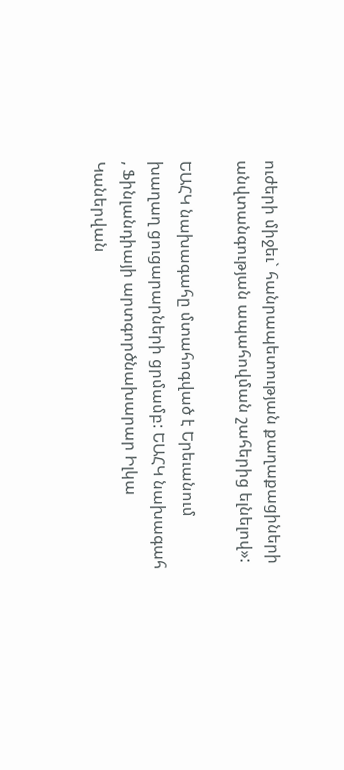ուժերի միջեւ` հանրապետության քաղաքացիների անվտանգության ապահովման շահերից ելնելով»:

ԵԱՀԿ նախագահը մտահոգված է Երեւանում խաղաղ ցուցարարների ցրմամբ: ԵԱՀԿ նախագահ , Ֆինլանդիայի արտգործնախարար Իլկա Կաներվան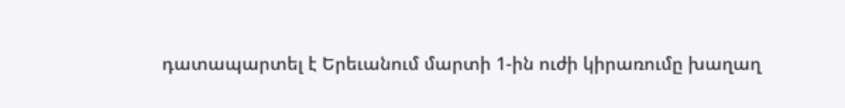դատապարտել է Երեւանում մարտի 1-ին ուժի կիրառումը խաղաղ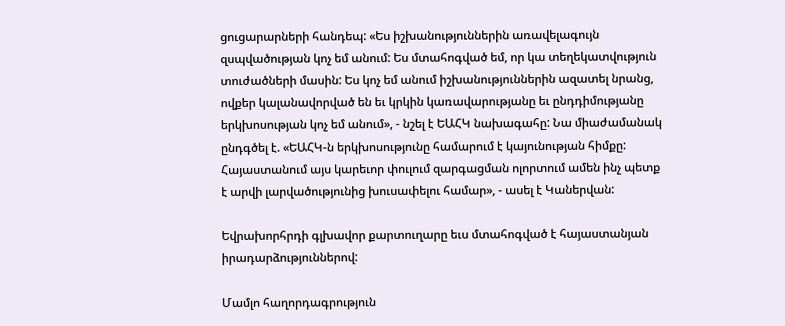ցուցարարների հանդեպ: «Ես իշխանություններին առավելագույն զսպվածության կոչ եմ անում: Ես մտահոգված եմ, որ կա տեղեկատվություն տուժածների մասին: Ես կոչ եմ անում իշխանություններին ազատել նրանց, ովքեր կալանավորված են եւ կրկին կառավարությանը եւ ընդդիմությանը երկխոսության կոչ եմ անում», - նշել է ԵԱՀԿ նախագահը: Նա միաժամանակ ընդգծել է. «ԵԱՀԿ-ն երկխոսությունը համարում է կայունության հիմքը: Հայաստանում այս կարեւոր փուլում զարգացման ոլորտում ամեն ինչ պետք է արվի լարվածությունից խուսափելու համար», - ասել է Կաներվան:

Եվրախորհրդի գլխավոր քարտուղարը եւս մտահոգված է հայաստանյան իրադարձություններով:

Մամլո հաղորդագրություն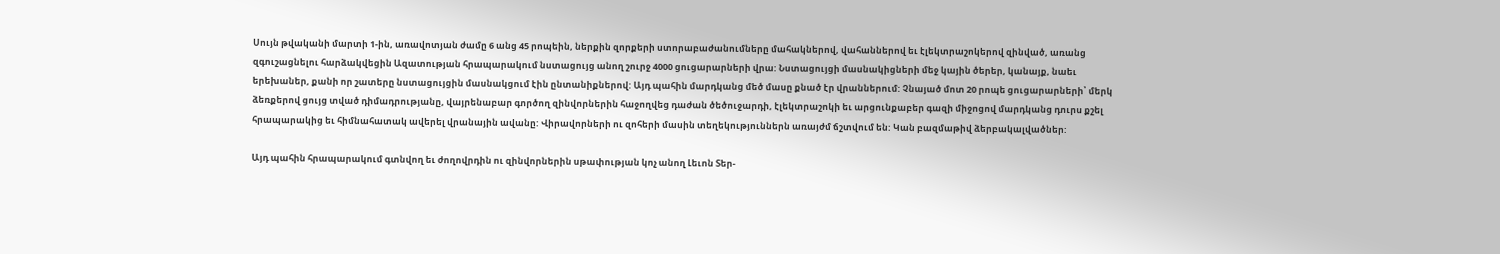Սույն թվականի մարտի 1-ին, առավոտյան ժամը 6 անց 45 րոպեին, ներքին զորքերի ստորաբաժանումները մահակներով, վահաններով եւ էլեկտրաշոկերով զինված, առանց զգուշացնելու հարձակվեցին Ազատության հրապարակում նստացույց անող շուրջ 4000 ցուցարարների վրա: Նստացույցի մասնակիցների մեջ կային ծերեր, կանայք, նաեւ երեխաներ, քանի որ շատերը նստացույցին մասնակցում էին ընտանիքներով: Այդ պահին մարդկանց մեծ մասը քնած էր վրաններում: Չնայած մոտ 20 րոպե ցուցարարների՝ մերկ ձեռքերով ցույց տված դիմադրությանը, վայրենաբար գործող զինվորներին հաջողվեց դաժան ծեծուջարդի, էլեկտրաշոկի եւ արցունքաբեր գազի միջոցով մարդկանց դուրս քշել հրապարակից եւ հիմնահատակ ավերել վրանային ավանը: Վիրավորների ու զոհերի մասին տեղեկություններն առայժմ ճշտվում են: Կան բազմաթիվ ձերբակալվածներ:

Այդ պահին հրապարակում գտնվող եւ ժողովրդին ու զինվորներին սթափության կոչ անող Լեւոն Տեր-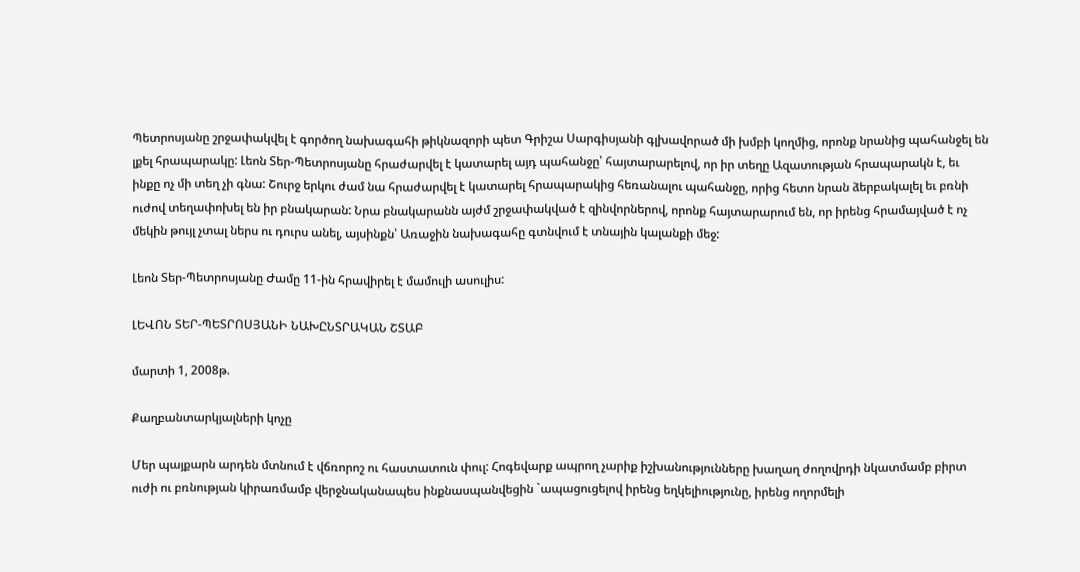Պետրոսյանը շրջափակվել է գործող նախագահի թիկնազորի պետ Գրիշա Սարգիսյանի գլխավորած մի խմբի կողմից, որոնք նրանից պահանջել են լքել հրապարակը: Լեոն Տեր-Պետրոսյանը հրաժարվել է կատարել այդ պահանջը՝ հայտարարելով, որ իր տեղը Ազատության հրապարակն է, եւ ինքը ոչ մի տեղ չի գնա: Շուրջ երկու ժամ նա հրաժարվել է կատարել հրապարակից հեռանալու պահանջը, որից հետո նրան ձերբակալել եւ բռնի ուժով տեղափոխել են իր բնակարան: Նրա բնակարանն այժմ շրջափակված է զինվորներով, որոնք հայտարարում են, որ իրենց հրամայված է ոչ մեկին թույլ չտալ ներս ու դուրս անել, այսինքն՝ Առաջին նախագահը գտնվում է տնային կալանքի մեջ:

Լեոն Տեր-Պետրոսյանը Ժամը 11-ին հրավիրել է մամուլի ասուլիս:

ԼԵՎՈՆ ՏԵՐ-ՊԵՏՐՈՍՅԱՆԻ ՆԱԽԸՆՏՐԱԿԱՆ ՇՏԱԲ

մարտի 1, 2008թ.

Քաղբանտարկյալների կոչը

Մեր պայքարն արդեն մտնում է վճռորոշ ու հաստատուն փուլ: Հոգեվարք ապրող չարիք իշխանությունները խաղաղ ժողովրդի նկատմամբ բիրտ ուժի ու բռնության կիրառմամբ վերջնականապես ինքնասպանվեցին `ապացուցելով իրենց եղկելիությունը, իրենց ողորմելի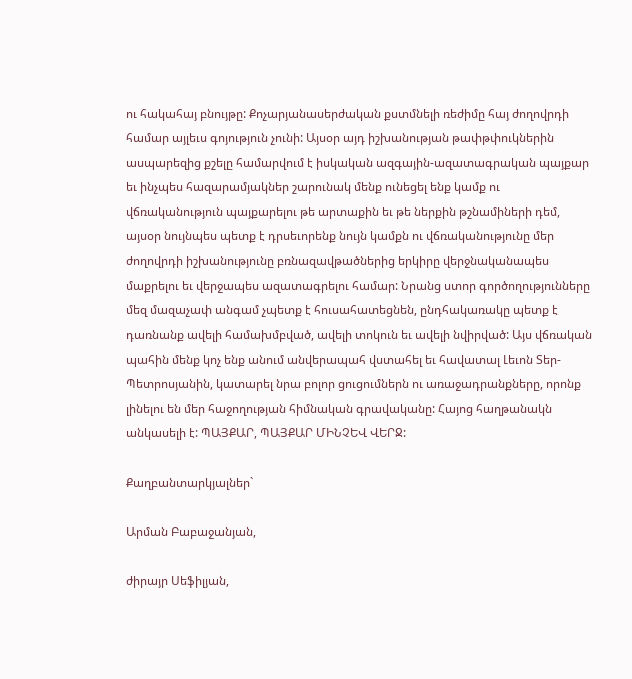ու հակահայ բնույթը: Քոչարյանասերժական քստմնելի ռեժիմը հայ ժողովրդի համար այլեւս գոյություն չունի: Այսօր այդ իշխանության թափթփուկներին ասպարեզից քշելը համարվում է իսկական ազգային-ազատագրական պայքար եւ ինչպես հազարամյակներ շարունակ մենք ունեցել ենք կամք ու վճռականություն պայքարելու թե արտաքին եւ թե ներքին թշնամիների դեմ, այսօր նույնպես պետք է դրսեւորենք նույն կամքն ու վճռականությունը մեր ժողովրդի իշխանությունը բռնազավթածներից երկիրը վերջնականապես մաքրելու եւ վերջապես ազատագրելու համար: Նրանց ստոր գործողությունները մեզ մազաչափ անգամ չպետք է հուսահատեցնեն, ընդհակառակը պետք է դառնանք ավելի համախմբված, ավելի տոկուն եւ ավելի նվիրված: Այս վճռական պահին մենք կոչ ենք անում անվերապահ վստահել եւ հավատալ Լեւոն Տեր-Պետրոսյանին, կատարել նրա բոլոր ցուցումներն ու առաջադրանքները, որոնք լինելու են մեր հաջողության հիմնական գրավականը: Հայոց հաղթանակն անկասելի է: ՊԱՅՔԱՐ, ՊԱՅՔԱՐ ՄԻՆՉԵՎ ՎԵՐՋ:

Քաղբանտարկյալներ`

Արման Բաբաջանյան,

ժիրայր Սեֆիլյան,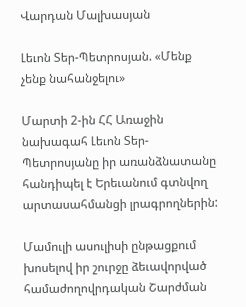Վարդան Մալխասյան

Լեւոն Տեր-Պետրոսյան. «Մենք չենք նահանջելու»

Մարտի 2-ին ՀՀ Առաջին նախագահ Լեւոն Տեր-Պետրոսյանը իր առանձնատանը հանդիպել է Երեւանում գտնվող արտասահմանցի լրագրողներին:

Մամուլի ասուլիսի ընթացքում խոսելով իր շուրջը ձեւավորված համաժողովրդական Շարժման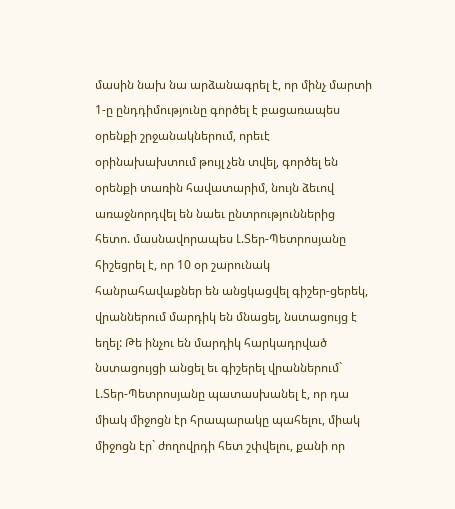մասին նախ նա արձանագրել է, որ մինչ մարտի 1-ը ընդդիմությունը գործել է բացառապես օրենքի շրջանակներում, որեւէ օրինախախտում թույլ չեն տվել, գործել են օրենքի տառին հավատարիմ, նույն ձեւով առաջնորդվել են նաեւ ընտրություններից հետո. մասնավորապես Լ.Տեր-Պետրոսյանը հիշեցրել է, որ 10 օր շարունակ հանրահավաքներ են անցկացվել գիշեր-ցերեկ, վրաններում մարդիկ են մնացել, նստացույց է եղել: Թե ինչու են մարդիկ հարկադրված նստացույցի անցել եւ գիշերել վրաններում` Լ.Տեր-Պետրոսյանը պատասխանել է, որ դա միակ միջոցն էր հրապարակը պահելու, միակ միջոցն էր` ժողովրդի հետ շփվելու, քանի որ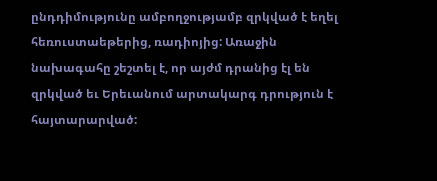ընդդիմությունը ամբողջությամբ զրկված է եղել հեռուստաեթերից, ռադիոյից: Առաջին նախագահը շեշտել է, որ այժմ դրանից էլ են զրկված եւ Երեւանում արտակարգ դրություն է հայտարարված: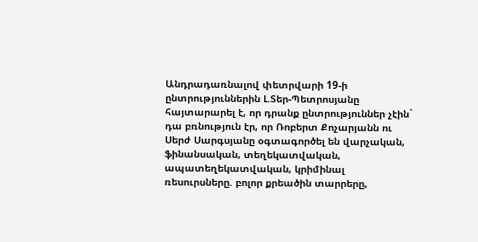Անդրադառնալով փետրվարի 19-ի ընտրություններին Լ.Տեր-Պետրոսյանը հայտարարել է, որ դրանք ընտրություններ չէին` դա բռնություն էր, որ Ռոբերտ Քոչարյանն ու Սերժ Սարգսյանը օգտագործել են վարչական, ֆինանսական, տեղեկատվական, ապատեղեկատվական, կրիմինալ ռեսուրսները. բոլոր քրեածին տարրերը,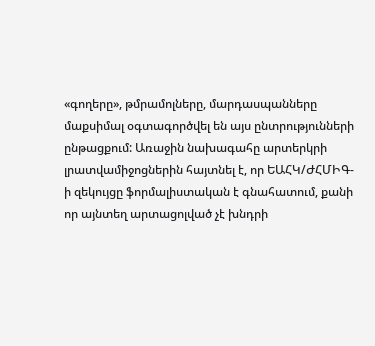«գողերը», թմրամոլները, մարդասպանները մաքսիմալ օգտագործվել են այս ընտրությունների ընթացքում: Առաջին նախագահը արտերկրի լրատվամիջոցներին հայտնել է, որ ԵԱՀԿ/ԺՀՄԻԳ-ի զեկույցը ֆորմալիստական է գնահատում, քանի որ այնտեղ արտացոլված չէ խնդրի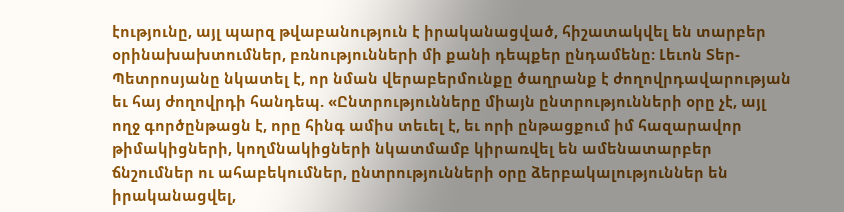էությունը, այլ պարզ թվաբանություն է իրականացված, հիշատակվել են տարբեր օրինախախտումներ, բռնությունների մի քանի դեպքեր ընդամենը: Լեւոն Տեր-Պետրոսյանը նկատել է, որ նման վերաբերմունքը ծաղրանք է ժողովրդավարության եւ հայ ժողովրդի հանդեպ. «Ընտրությունները միայն ընտրությունների օրը չէ, այլ ողջ գործընթացն է, որը հինգ ամիս տեւել է, եւ որի ընթացքում իմ հազարավոր թիմակիցների, կողմնակիցների նկատմամբ կիրառվել են ամենատարբեր ճնշումներ ու ահաբեկումներ, ընտրությունների օրը ձերբակալություններ են իրականացվել,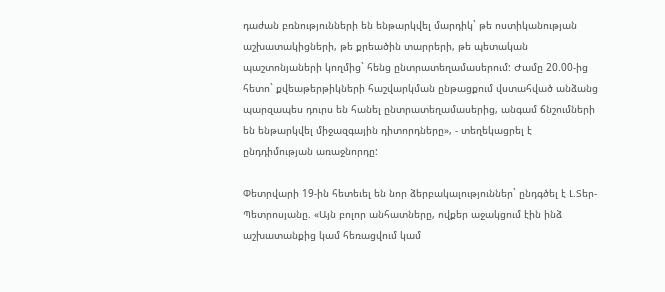դաժան բռնությունների են ենթարկվել մարդիկ` թե ոստիկանության աշխատակիցների, թե քրեածին տարրերի, թե պետական պաշտոնյաների կողմից` հենց ընտրատեղամասերում: Ժամը 20.00-ից հետո` քվեաթերթիկների հաշվարկման ընթացքում վստահված անձանց պարզապես դուրս են հանել ընտրատեղամասերից, անգամ ճնշումների են ենթարկվել միջազգային դիտորդները», - տեղեկացրել է ընդդիմության առաջնորդը:

Փետրվարի 19-ին հետեւել են նոր ձերբակալություններ` ընդգծել է Լ.Տեր-Պետրոսյանը. «Այն բոլոր անհատները, ովքեր աջակցում էին ինձ աշխատանքից կամ հեռացվում կամ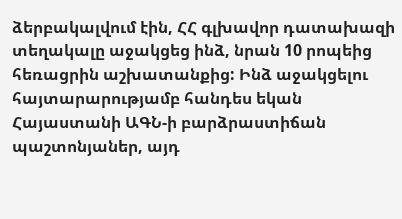ձերբակալվում էին, ՀՀ գլխավոր դատախազի տեղակալը աջակցեց ինձ, նրան 10 րոպեից հեռացրին աշխատանքից: Ինձ աջակցելու հայտարարությամբ հանդես եկան Հայաստանի ԱԳՆ-ի բարձրաստիճան պաշտոնյաներ, այդ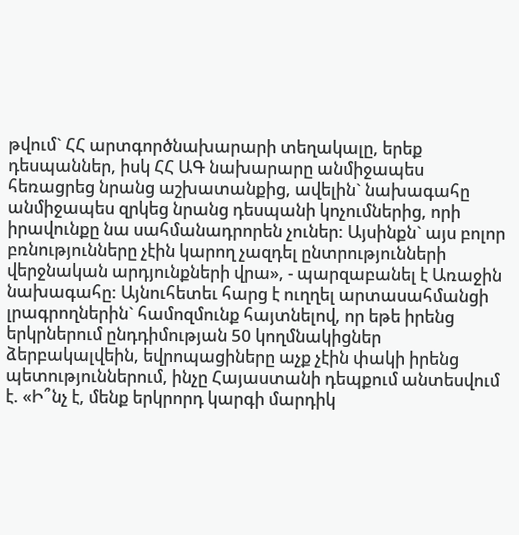թվում` ՀՀ արտգործնախարարի տեղակալը, երեք դեսպաններ, իսկ ՀՀ ԱԳ նախարարը անմիջապես հեռացրեց նրանց աշխատանքից, ավելին` նախագահը անմիջապես զրկեց նրանց դեսպանի կոչումներից, որի իրավունքը նա սահմանադրորեն չուներ: Այսինքն` այս բոլոր բռնությունները չէին կարող չազդել ընտրությունների վերջնական արդյունքների վրա», - պարզաբանել է Առաջին նախագահը: Այնուհետեւ հարց է ուղղել արտասահմանցի լրագրողներին` համոզմունք հայտնելով, որ եթե իրենց երկրներում ընդդիմության 50 կողմնակիցներ ձերբակալվեին, եվրոպացիները աչք չէին փակի իրենց պետություններում, ինչը Հայաստանի դեպքում անտեսվում է. «Ի՞նչ է, մենք երկրորդ կարգի մարդիկ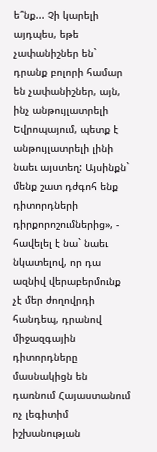ե՞նք... Չի կարելի այդպես, եթե չափանիշներ են` դրանք բոլորի համար են չափանիշներ, այն, ինչ անթույլատրելի Եվրոպայում, պետք է անթույլատրելի լինի նաեւ այստեղ: Այսինքն` մենք շատ դժգոհ ենք դիտորդների դիրքորոշումներից», - հավելել է նա` նաեւ նկատելով, որ դա ազնիվ վերաբերմունք չէ մեր ժողովրդի հանդեպ, դրանով միջազգային դիտորդները մասնակիցն են դառնում Հայաստանում ոչ լեգիտիմ իշխանության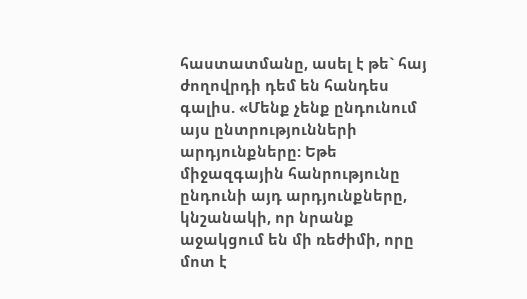հաստատմանը, ասել է թե` հայ ժողովրդի դեմ են հանդես գալիս. «Մենք չենք ընդունում այս ընտրությունների արդյունքները: Եթե միջազգային հանրությունը ընդունի այդ արդյունքները, կնշանակի, որ նրանք աջակցում են մի ռեժիմի, որը մոտ է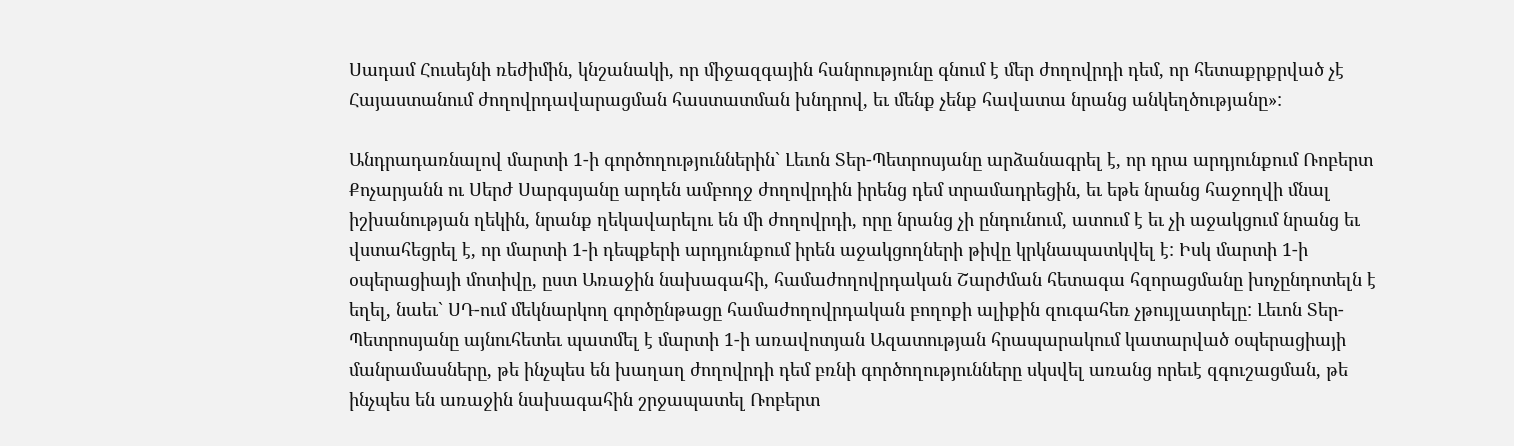Սադամ Հուսեյնի ռեժիմին, կնշանակի, որ միջազգային հանրությունը գնում է մեր ժողովրդի դեմ, որ հետաքրքրված չէ Հայաստանում ժողովրդավարացման հաստատման խնդրով, եւ մենք չենք հավատա նրանց անկեղծությանը»:

Անդրադառնալով մարտի 1-ի գործողություններին` Լեւոն Տեր-Պետրոսյանը արձանագրել է, որ դրա արդյունքում Ռոբերտ Քոչարյանն ու Սերժ Սարգսյանը արդեն ամբողջ ժողովրդին իրենց դեմ տրամադրեցին, եւ եթե նրանց հաջողվի մնալ իշխանության ղեկին, նրանք ղեկավարելու են մի ժողովրդի, որը նրանց չի ընդունում, ատում է եւ չի աջակցում նրանց եւ վստահեցրել է, որ մարտի 1-ի դեպքերի արդյունքում իրեն աջակցողների թիվը կրկնապատկվել է: Իսկ մարտի 1-ի օպերացիայի մոտիվը, ըստ Առաջին նախագահի, համաժողովրդական Շարժման հետագա հզորացմանը խոչընդոտելն է եղել, նաեւ` ՍԴ-ում մեկնարկող գործընթացը համաժողովրդական բողոքի ալիքին զուգահեռ չթույլատրելը: Լեւոն Տեր-Պետրոսյանը այնուհետեւ պատմել է մարտի 1-ի առավոտյան Ազատության հրապարակում կատարված օպերացիայի մանրամասները, թե ինչպես են խաղաղ ժողովրդի դեմ բռնի գործողությունները սկսվել առանց որեւէ զգուշացման, թե ինչպես են առաջին նախագահին շրջապատել Ռոբերտ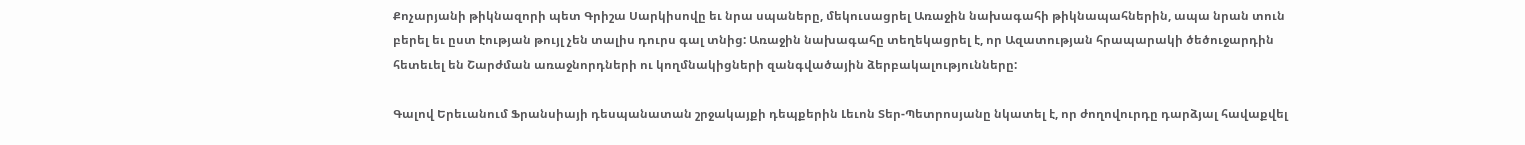Քոչարյանի թիկնազորի պետ Գրիշա Սարկիսովը եւ նրա սպաները, մեկուսացրել Առաջին նախագահի թիկնապահներին, ապա նրան տուն բերել եւ ըստ էության թույլ չեն տալիս դուրս գալ տնից: Առաջին նախագահը տեղեկացրել է, որ Ազատության հրապարակի ծեծուջարդին հետեւել են Շարժման առաջնորդների ու կողմնակիցների զանգվածային ձերբակալությունները:

Գալով Երեւանում Ֆրանսիայի դեսպանատան շրջակայքի դեպքերին Լեւոն Տեր-Պետրոսյանը նկատել է, որ ժողովուրդը դարձյալ հավաքվել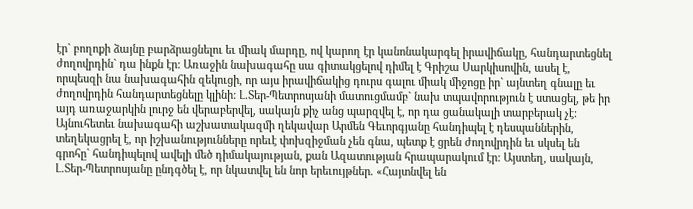էր` բողոքի ձայնը բարձրացնելու եւ միակ մարդը, ով կարող էր կանոնակարգել իրավիճակը, հանդարտեցնել ժողովրդին` դա ինքն էր: Առաջին նախագահը սա գիտակցելով դիմել է Գրիշա Սարկիսովին, ասել է, որպեսզի նա նախագահին զեկուցի, որ այս իրավիճակից դուրս գալու միակ միջոցը իր` այնտեղ գնալը եւ ժողովրդին հանդարտեցնելը կլինի: Լ.Տեր-Պետրոսյանի մատուցմամբ` նախ տպավորություն է ստացել, թե իր այդ առաջարկին լուրջ են վերաբերվել, սակայն քիչ անց պարզվել է, որ դա ցանակալի տարբերակ չէ: Այնուհետեւ նախագահի աշխատակազմի ղեկավար Արմեն Գեւորգյանը հանդիպել է դեսպաններին, տեղեկացրել է, որ իշխանությունները որեւէ փոխզիջման չեն գնա, պետք է ցրեն ժողովրդին եւ սկսել են գրոհը` հանդիպելով ավելի մեծ դիմակայության, քան Ազատության հրապարակում էր: Այստեղ, սակայն, Լ.Տեր-Պետրոսյանը ընդգծել է, որ նկատվել են նոր երեւույթներ. «Հայտնվել են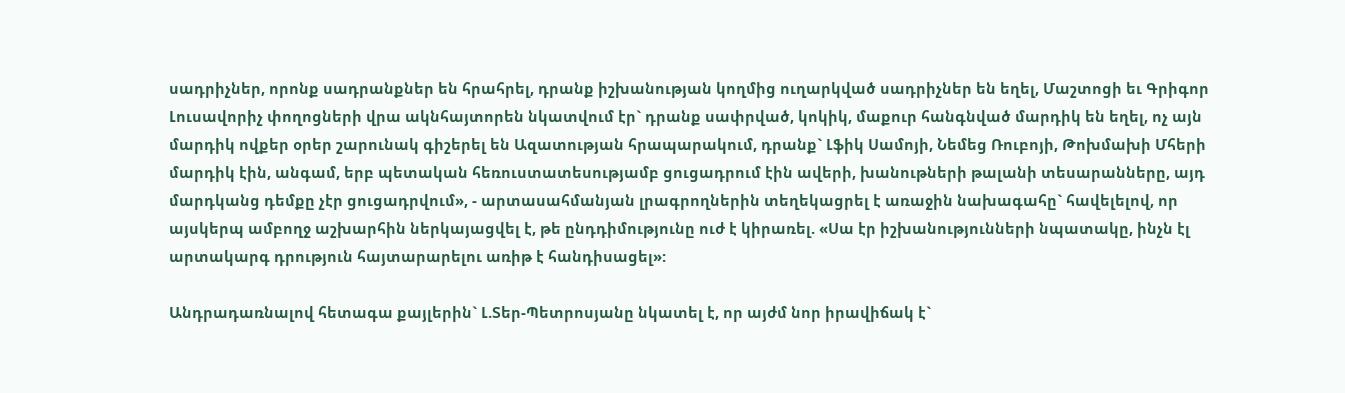սադրիչներ, որոնք սադրանքներ են հրահրել, դրանք իշխանության կողմից ուղարկված սադրիչներ են եղել, Մաշտոցի եւ Գրիգոր Լուսավորիչ փողոցների վրա ակնհայտորեն նկատվում էր` դրանք սափրված, կոկիկ, մաքուր հանգնված մարդիկ են եղել, ոչ այն մարդիկ ովքեր օրեր շարունակ գիշերել են Ազատության հրապարակում, դրանք` Լֆիկ Սամոյի, Նեմեց Ռուբոյի, Թոխմախի Մհերի մարդիկ էին, անգամ, երբ պետական հեռուստատեսությամբ ցուցադրում էին ավերի, խանութների թալանի տեսարանները, այդ մարդկանց դեմքը չէր ցուցադրվում», - արտասահմանյան լրագրողներին տեղեկացրել է առաջին նախագահը` հավելելով, որ այսկերպ ամբողջ աշխարհին ներկայացվել է, թե ընդդիմությունը ուժ է կիրառել. «Սա էր իշխանությունների նպատակը, ինչն էլ արտակարգ դրություն հայտարարելու առիթ է հանդիսացել»:

Անդրադառնալով հետագա քայլերին` Լ.Տեր-Պետրոսյանը նկատել է, որ այժմ նոր իրավիճակ է`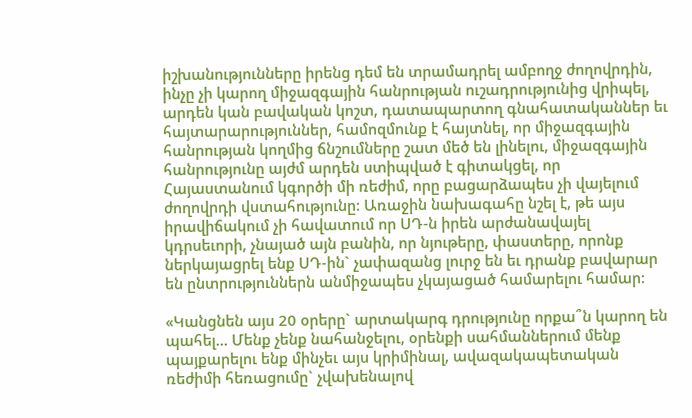իշխանությունները իրենց դեմ են տրամադրել ամբողջ ժողովրդին, ինչը չի կարող միջազգային հանրության ուշադրությունից վրիպել, արդեն կան բավական կոշտ, դատապարտող գնահատականներ եւ հայտարարություններ, համոզմունք է հայտնել, որ միջազգային հանրության կողմից ճնշումները շատ մեծ են լինելու, միջազգային հանրությունը այժմ արդեն ստիպված է գիտակցել, որ Հայաստանում կգործի մի ռեժիմ, որը բացարձապես չի վայելում ժողովրդի վստահությունը: Առաջին նախագահը նշել է, թե այս իրավիճակում չի հավատում որ ՍԴ-ն իրեն արժանավայել կդրսեւորի, չնայած այն բանին, որ նյութերը, փաստերը, որոնք ներկայացրել ենք ՍԴ-ին` չափազանց լուրջ են եւ դրանք բավարար են ընտրություններն անմիջապես չկայացած համարելու համար:

«Կանցնեն այս 20 օրերը` արտակարգ դրությունը որքա՞ն կարող են պահել... Մենք չենք նահանջելու, օրենքի սահմաններում մենք պայքարելու ենք մինչեւ այս կրիմինալ, ավազակապետական ռեժիմի հեռացումը` չվախենալով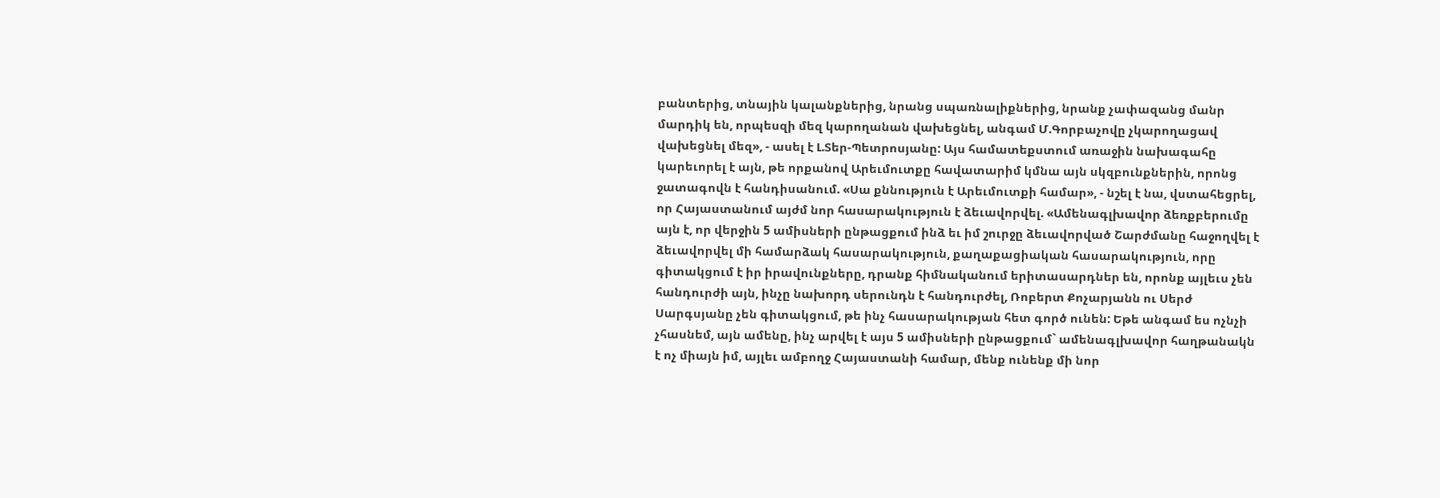բանտերից, տնային կալանքներից, նրանց սպառնալիքներից, նրանք չափազանց մանր մարդիկ են, որպեսզի մեզ կարողանան վախեցնել, անգամ Մ.Գորբաչովը չկարողացավ վախեցնել մեզ», - ասել է Լ.Տեր-Պետրոսյանը: Այս համատեքստում առաջին նախագահը կարեւորել է այն, թե որքանով Արեւմուտքը հավատարիմ կմնա այն սկզբունքներին, որոնց ջատագովն է հանդիսանում. «Սա քննություն է Արեւմուտքի համար», - նշել է նա, վստահեցրել, որ Հայաստանում այժմ նոր հասարակություն է ձեւավորվել. «Ամենագլխավոր ձեռքբերումը այն է, որ վերջին 5 ամիսների ընթացքում ինձ եւ իմ շուրջը ձեւավորված Շարժմանը հաջողվել է ձեւավորվել մի համարձակ հասարակություն, քաղաքացիական հասարակություն, որը գիտակցում է իր իրավունքները, դրանք հիմնականում երիտասարդներ են, որոնք այլեւս չեն հանդուրժի այն, ինչը նախորդ սերունդն է հանդուրժել, Ռոբերտ Քոչարյանն ու Սերժ Սարգսյանը չեն գիտակցում, թե ինչ հասարակության հետ գործ ունեն: Եթե անգամ ես ոչնչի չհասնեմ, այն ամենը, ինչ արվել է այս 5 ամիսների ընթացքում` ամենագլխավոր հաղթանակն է ոչ միայն իմ, այլեւ ամբողջ Հայաստանի համար, մենք ունենք մի նոր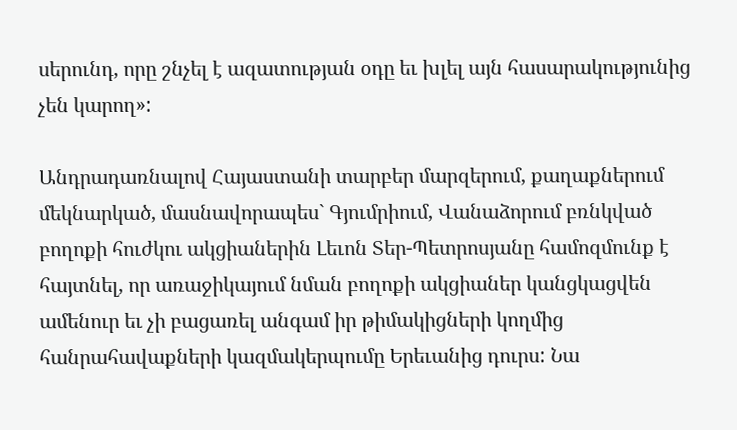սերունդ, որը շնչել է ազատության օդը եւ խլել այն հասարակությունից չեն կարող»:

Անդրադառնալով Հայաստանի տարբեր մարզերում, քաղաքներում մեկնարկած, մասնավորապես` Գյումրիում, Վանաձորում բռնկված բողոքի հուժկու ակցիաներին Լեւոն Տեր-Պետրոսյանը համոզմունք է հայտնել, որ առաջիկայում նման բողոքի ակցիաներ կանցկացվեն ամենուր եւ չի բացառել անգամ իր թիմակիցների կողմից հանրահավաքների կազմակերպումը Երեւանից դուրս: Նա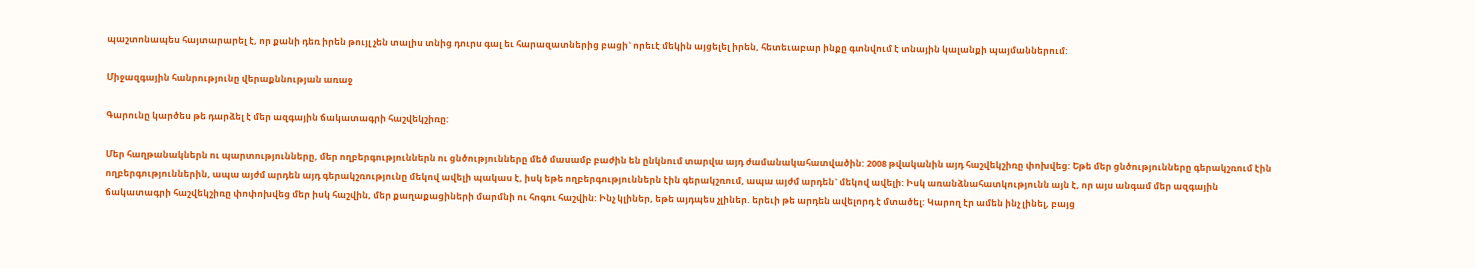պաշտոնապես հայտարարել է, որ քանի դեռ իրեն թույլ չեն տալիս տնից դուրս գալ եւ հարազատներից բացի` որեւէ մեկին այցելել իրեն, հետեւաբար ինքը գտնվում է տնային կալանքի պայմաններում:

Միջազգային հանրությունը վերաքննության առաջ

Գարունը կարծես թե դարձել է մեր ազգային ճակատագրի հաշվեկշիռը:

Մեր հաղթանակներն ու պարտությունները, մեր ողբերգություններն ու ցնծությունները մեծ մասամբ բաժին են ընկնում տարվա այդ ժամանակահատվածին: 2008 թվականին այդ հաշվեկշիռը փոխվեց: Եթե մեր ցնծությունները գերակշռում էին ողբերգություններին, ապա այժմ արդեն այդ գերակշռությունը մեկով ավելի պակաս է, իսկ եթե ողբերգություններն էին գերակշռում, ապա այժմ արդեն` մեկով ավելի: Իսկ առանձնահատկությունն այն է, որ այս անգամ մեր ազգային ճակատագրի հաշվեկշիռը փոփոխվեց մեր իսկ հաշվին, մեր քաղաքացիների մարմնի ու հոգու հաշվին: Ինչ կլիներ, եթե այդպես չլիներ. երեւի թե արդեն ավելորդ է մտածել: Կարող էր ամեն ինչ լինել, բայց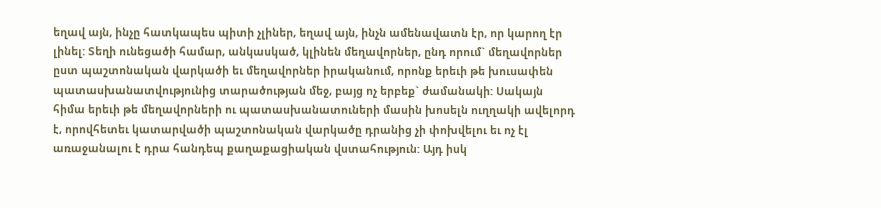եղավ այն, ինչը հատկապես պիտի չլիներ, եղավ այն, ինչն ամենավատն էր, որ կարող էր լինել: Տեղի ունեցածի համար, անկասկած, կլինեն մեղավորներ, ընդ որում` մեղավորներ ըստ պաշտոնական վարկածի եւ մեղավորներ իրականում, որոնք երեւի թե խուսափեն պատասխանատվությունից տարածության մեջ, բայց ոչ երբեք` ժամանակի: Սակայն հիմա երեւի թե մեղավորների ու պատասխանատուների մասին խոսելն ուղղակի ավելորդ է, որովհետեւ կատարվածի պաշտոնական վարկածը դրանից չի փոխվելու եւ ոչ էլ առաջանալու է դրա հանդեպ քաղաքացիական վստահություն: Այդ իսկ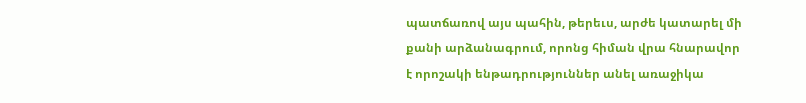պատճառով այս պահին, թերեւս, արժե կատարել մի քանի արձանագրում, որոնց հիման վրա հնարավոր է որոշակի ենթադրություններ անել առաջիկա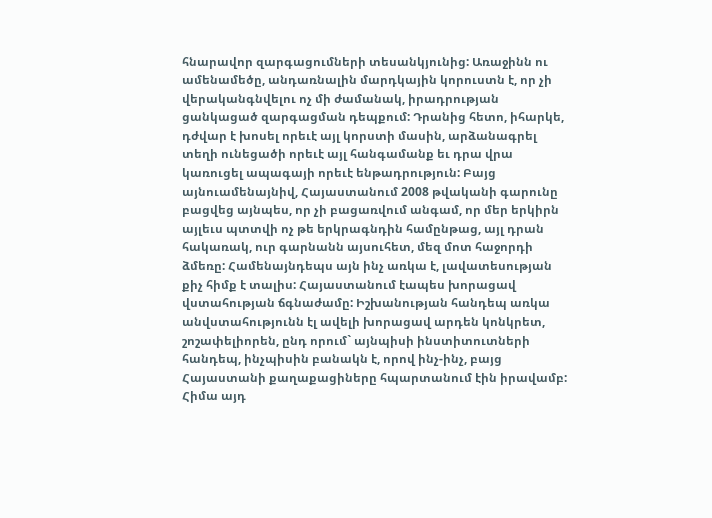հնարավոր զարգացումների տեսանկյունից: Առաջինն ու ամենամեծը, անդառնալին մարդկային կորուստն է, որ չի վերականգնվելու ոչ մի ժամանակ, իրադրության ցանկացած զարգացման դեպքում: Դրանից հետո, իհարկե, դժվար է խոսել որեւէ այլ կորստի մասին, արձանագրել տեղի ունեցածի որեւէ այլ հանգամանք եւ դրա վրա կառուցել ապագայի որեւէ ենթադրություն: Բայց այնուամենայնիվ, Հայաստանում 2008 թվականի գարունը բացվեց այնպես, որ չի բացառվում անգամ, որ մեր երկիրն այլեւս պտտվի ոչ թե երկրագնդին համընթաց, այլ դրան հակառակ, ուր գարնանն այսուհետ, մեզ մոտ հաջորդի ձմեռը: Համենայնդեպս այն ինչ առկա է, լավատեսության քիչ հիմք է տալիս: Հայաստանում էապես խորացավ վստահության ճգնաժամը: Իշխանության հանդեպ առկա անվստահությունն էլ ավելի խորացավ արդեն կոնկրետ, շոշափելիորեն, ընդ որում` այնպիսի ինստիտուտների հանդեպ, ինչպիսին բանակն է, որով ինչ-ինչ, բայց Հայաստանի քաղաքացիները հպարտանում էին իրավամբ: Հիմա այդ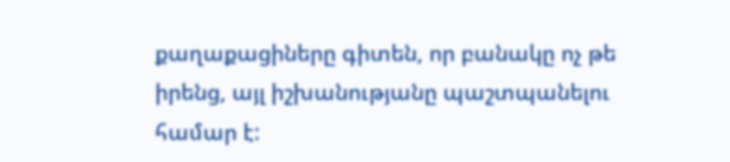քաղաքացիները գիտեն, որ բանակը ոչ թե իրենց, այլ իշխանությանը պաշտպանելու համար է: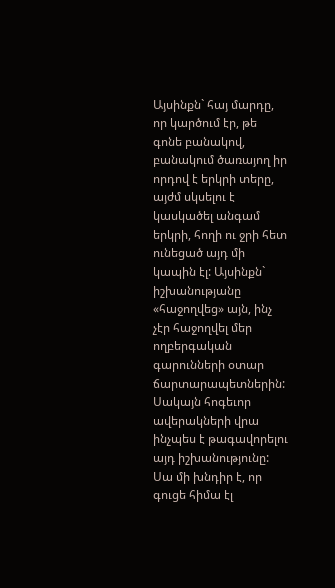Այսինքն` հայ մարդը, որ կարծում էր, թե գոնե բանակով, բանակում ծառայող իր որդով է երկրի տերը, այժմ սկսելու է կասկածել անգամ երկրի, հողի ու ջրի հետ ունեցած այդ մի կապին էլ: Այսինքն` իշխանությանը «հաջողվեց» այն, ինչ չէր հաջողվել մեր ողբերգական գարունների օտար ճարտարապետներին: Սակայն հոգեւոր ավերակների վրա ինչպես է թագավորելու այդ իշխանությունը: Սա մի խնդիր է, որ գուցե հիմա էլ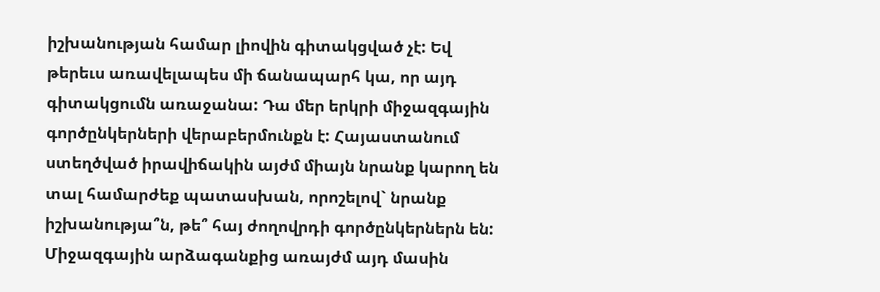իշխանության համար լիովին գիտակցված չէ: Եվ թերեւս առավելապես մի ճանապարհ կա, որ այդ գիտակցումն առաջանա: Դա մեր երկրի միջազգային գործընկերների վերաբերմունքն է: Հայաստանում ստեղծված իրավիճակին այժմ միայն նրանք կարող են տալ համարժեք պատասխան, որոշելով` նրանք իշխանությա՞ն, թե՞ հայ ժողովրդի գործընկերներն են: Միջազգային արձագանքից առայժմ այդ մասին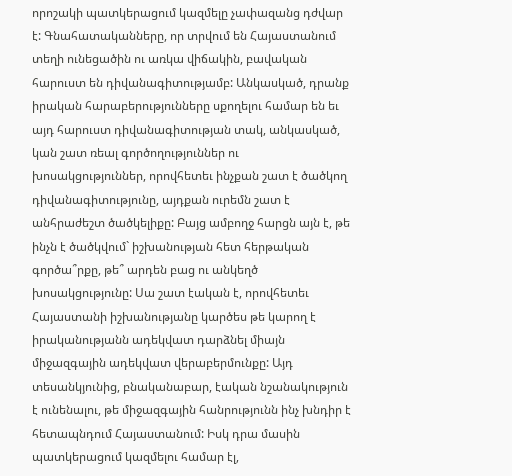որոշակի պատկերացում կազմելը չափազանց դժվար է: Գնահատականները, որ տրվում են Հայաստանում տեղի ունեցածին ու առկա վիճակին, բավական հարուստ են դիվանագիտությամբ: Անկասկած, դրանք իրական հարաբերությունները սքողելու համար են եւ այդ հարուստ դիվանագիտության տակ, անկասկած, կան շատ ռեալ գործողություններ ու խոսակցություններ, որովհետեւ ինչքան շատ է ծածկող դիվանագիտությունը, այդքան ուրեմն շատ է անհրաժեշտ ծածկելիքը: Բայց ամբողջ հարցն այն է, թե ինչն է ծածկվում` իշխանության հետ հերթական գործա՞րքը, թե՞ արդեն բաց ու անկեղծ խոսակցությունը: Սա շատ էական է, որովհետեւ Հայաստանի իշխանությանը կարծես թե կարող է իրականությանն ադեկվատ դարձնել միայն միջազգային ադեկվատ վերաբերմունքը: Այդ տեսանկյունից, բնականաբար, էական նշանակություն է ունենալու, թե միջազգային հանրությունն ինչ խնդիր է հետապնդում Հայաստանում: Իսկ դրա մասին պատկերացում կազմելու համար էլ,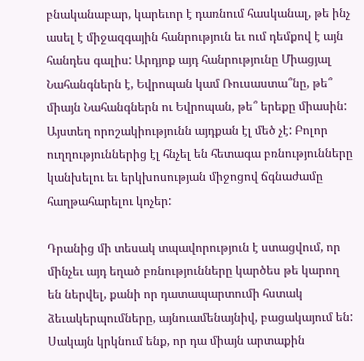բնականաբար, կարեւոր է դառնում հասկանալ, թե ինչ ասել է միջազգային հանրություն եւ ում դեմքով է այն հանդես գալիս: Արդյոք այդ հանրությունը Միացյալ Նահանգներն է, Եվրոպան կամ Ռուսաստա՞նը, թե՞ միայն Նահանգներն ու Եվրոպան, թե՞ երեքը միասին: Այստեղ որոշակիությունն այդքան էլ մեծ չէ: Բոլոր ուղղություններից էլ հնչել են հետագա բռնությունները կանխելու եւ երկխոսության միջոցով ճգնաժամը հաղթահարելու կոչեր:

Դրանից մի տեսակ տպավորություն է ստացվում, որ մինչեւ այդ եղած բռնությունները կարծես թե կարող են ներվել, քանի որ դատապարտումի հստակ ձեւակերպումները, այնուամենայնիվ, բացակայում են: Սակայն կրկնում ենք, որ դա միայն արտաքին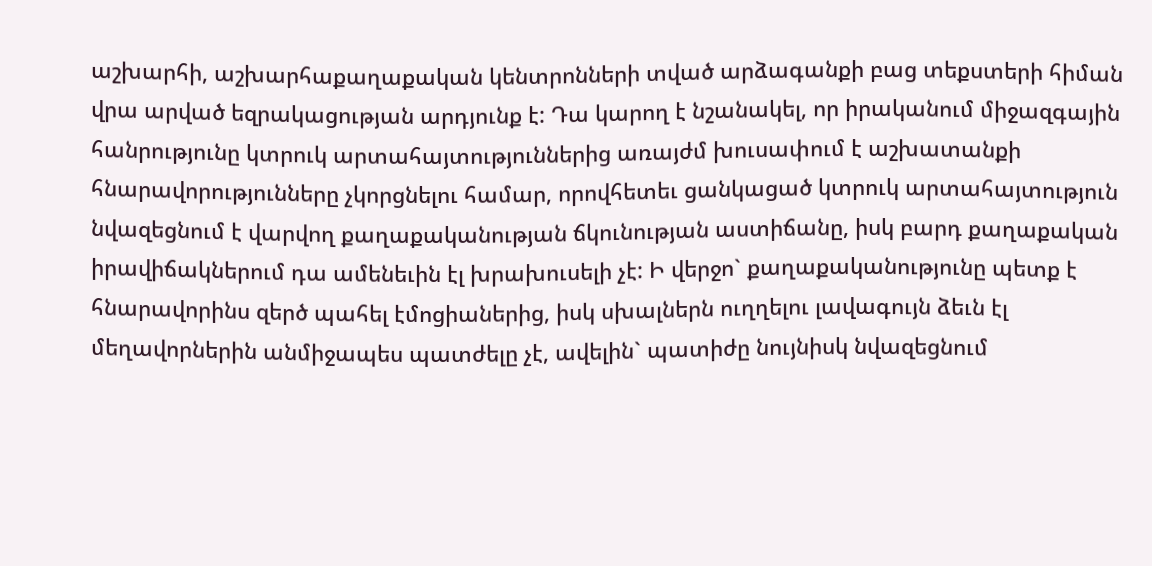աշխարհի, աշխարհաքաղաքական կենտրոնների տված արձագանքի բաց տեքստերի հիման վրա արված եզրակացության արդյունք է: Դա կարող է նշանակել, որ իրականում միջազգային հանրությունը կտրուկ արտահայտություններից առայժմ խուսափում է աշխատանքի հնարավորությունները չկորցնելու համար, որովհետեւ ցանկացած կտրուկ արտահայտություն նվազեցնում է վարվող քաղաքականության ճկունության աստիճանը, իսկ բարդ քաղաքական իրավիճակներում դա ամենեւին էլ խրախուսելի չէ: Ի վերջո` քաղաքականությունը պետք է հնարավորինս զերծ պահել էմոցիաներից, իսկ սխալներն ուղղելու լավագույն ձեւն էլ մեղավորներին անմիջապես պատժելը չէ, ավելին` պատիժը նույնիսկ նվազեցնում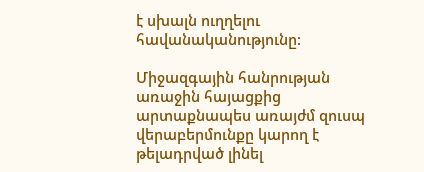է սխալն ուղղելու հավանականությունը:

Միջազգային հանրության առաջին հայացքից արտաքնապես առայժմ զուսպ վերաբերմունքը կարող է թելադրված լինել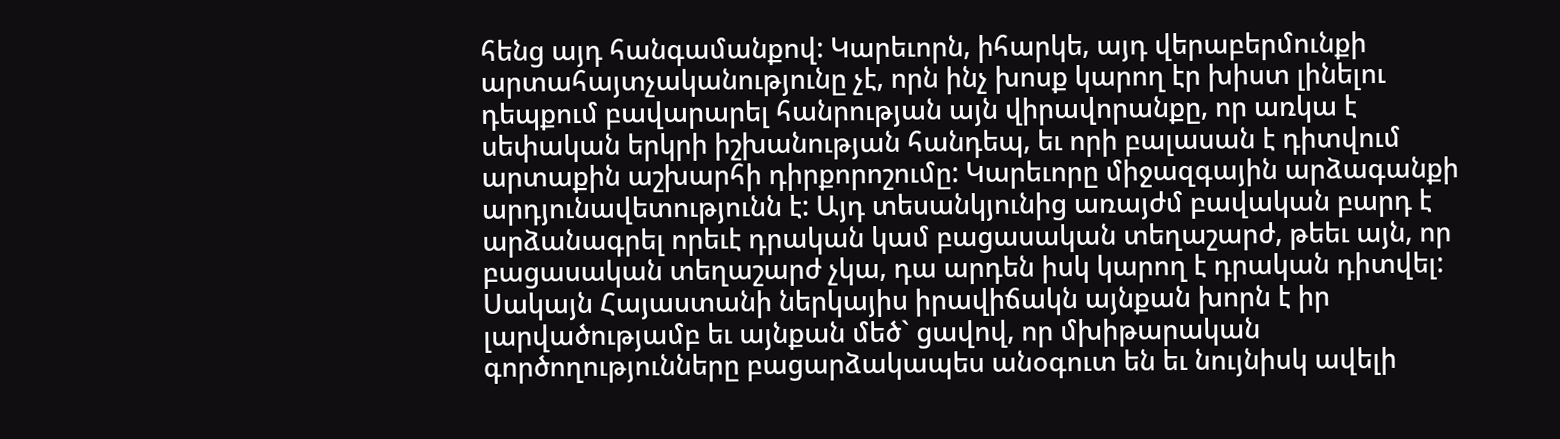հենց այդ հանգամանքով: Կարեւորն, իհարկե, այդ վերաբերմունքի արտահայտչականությունը չէ, որն ինչ խոսք կարող էր խիստ լինելու դեպքում բավարարել հանրության այն վիրավորանքը, որ առկա է սեփական երկրի իշխանության հանդեպ, եւ որի բալասան է դիտվում արտաքին աշխարհի դիրքորոշումը: Կարեւորը միջազգային արձագանքի արդյունավետությունն է: Այդ տեսանկյունից առայժմ բավական բարդ է արձանագրել որեւէ դրական կամ բացասական տեղաշարժ, թեեւ այն, որ բացասական տեղաշարժ չկա, դա արդեն իսկ կարող է դրական դիտվել: Սակայն Հայաստանի ներկայիս իրավիճակն այնքան խորն է իր լարվածությամբ եւ այնքան մեծ` ցավով, որ մխիթարական գործողությունները բացարձակապես անօգուտ են եւ նույնիսկ ավելի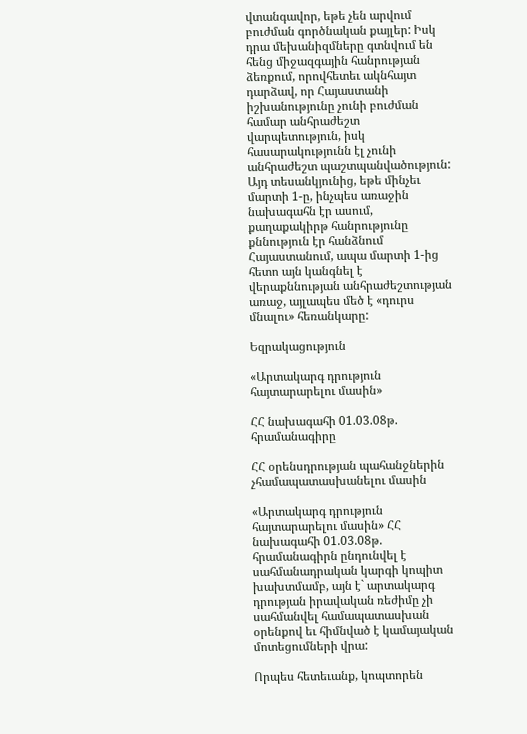վտանգավոր, եթե չեն արվում բուժման գործնական քայլեր: Իսկ դրա մեխանիզմները գտնվում են հենց միջազգային հանրության ձեռքում, որովհետեւ ակնհայտ դարձավ, որ Հայաստանի իշխանությունը չունի բուժման համար անհրաժեշտ վարպետություն, իսկ հասարակությունն էլ չունի անհրաժեշտ պաշտպանվածություն: Այդ տեսանկյունից, եթե մինչեւ մարտի 1-ը, ինչպես առաջին նախագահն էր ասում, քաղաքակիրթ հանրությունը քննություն էր հանձնում Հայաստանում, ապա մարտի 1-ից հետո այն կանգնել է վերաքննության անհրաժեշտության առաջ, այլապես մեծ է «դուրս մնալու» հեռանկարը:

Եզրակացություն

«Արտակարգ դրություն հայտարարելու մասին»

ՀՀ նախագահի 01.03.08թ. հրամանագիրը

ՀՀ օրենսդրության պահանջներին չհամապատասխանելու մասին

«Արտակարգ դրություն հայտարարելու մասին» ՀՀ նախագահի 01.03.08թ. հրամանագիրն ընդունվել է սահմանադրական կարգի կոպիտ խախտմամբ, այն է` արտակարգ դրության իրավական ռեժիմը չի սահմանվել համապատասխան օրենքով եւ հիմնված է կամայական մոտեցումների վրա:

Որպես հետեւանք, կոպտորեն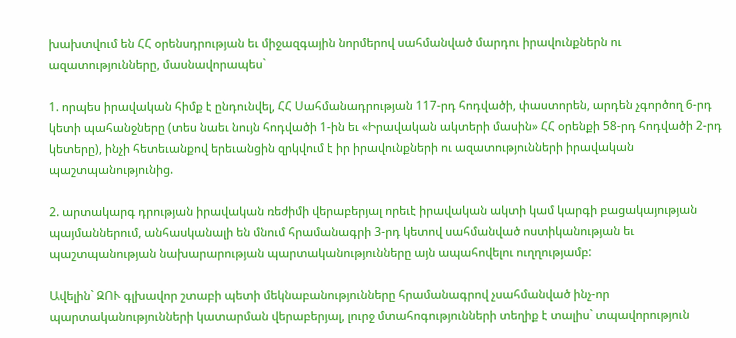խախտվում են ՀՀ օրենսդրության եւ միջազգային նորմերով սահմանված մարդու իրավունքներն ու ազատությունները, մասնավորապես`

1. որպես իրավական հիմք է ընդունվել, ՀՀ Սահմանադրության 117-րդ հոդվածի, փաստորեն, արդեն չգործող 6-րդ կետի պահանջները (տես նաեւ նույն հոդվածի 1-ին եւ «Իրավական ակտերի մասին» ՀՀ օրենքի 58-րդ հոդվածի 2-րդ կետերը), ինչի հետեւանքով երեւանցին զրկվում է իր իրավունքների ու ազատությունների իրավական պաշտպանությունից.

2. արտակարգ դրության իրավական ռեժիմի վերաբերյալ որեւէ իրավական ակտի կամ կարգի բացակայության պայմաններում, անհասկանալի են մնում հրամանագրի 3-րդ կետով սահմանված ոստիկանության եւ պաշտպանության նախարարության պարտականությունները այն ապահովելու ուղղությամբ:

Ավելին` ԶՈՒ գլխավոր շտաբի պետի մեկնաբանությունները հրամանագրով չսահմանված ինչ-որ պարտականությունների կատարման վերաբերյալ, լուրջ մտահոգությունների տեղիք է տալիս` տպավորություն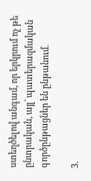ստեղծելով անգամ, որ երկրում ոչ թե ընտրական, այլ` պատերազմական գործընթացներ են ընթանում.

3.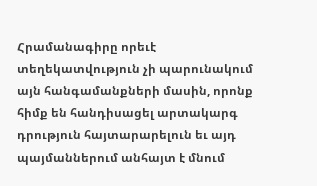Հրամանագիրը որեւէ տեղեկատվություն չի պարունակում այն հանգամանքների մասին, որոնք հիմք են հանդիսացել արտակարգ դրություն հայտարարելուն եւ այդ պայմաններում անհայտ է մնում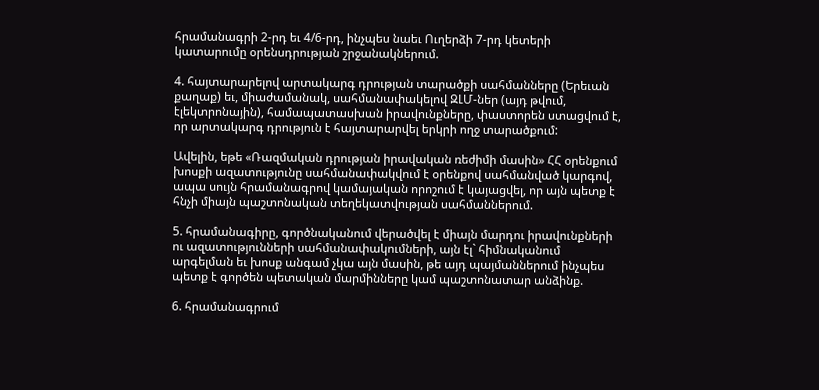հրամանագրի 2-րդ եւ 4/6-րդ, ինչպես նաեւ Ուղերձի 7-րդ կետերի կատարումը օրենսդրության շրջանակներում.

4. հայտարարելով արտակարգ դրության տարածքի սահմանները (Երեւան քաղաք) եւ, միաժամանակ, սահմանափակելով ԶԼՄ-ներ (այդ թվում, էլեկտրոնային), համապատասխան իրավունքները, փաստորեն ստացվում է, որ արտակարգ դրություն է հայտարարվել երկրի ողջ տարածքում:

Ավելին, եթե «Ռազմական դրության իրավական ռեժիմի մասին» ՀՀ օրենքում խոսքի ազատությունը սահմանափակվում է օրենքով սահմանված կարգով, ապա սույն հրամանագրով կամայական որոշում է կայացվել, որ այն պետք է հնչի միայն պաշտոնական տեղեկատվության սահմաններում.

5. հրամանագիրը, գործնականում վերածվել է միայն մարդու իրավունքների ու ազատությունների սահմանափակումների, այն էլ` հիմնականում արգելման եւ խոսք անգամ չկա այն մասին, թե այդ պայմաններում ինչպես պետք է գործեն պետական մարմինները կամ պաշտոնատար անձինք.

6. հրամանագրում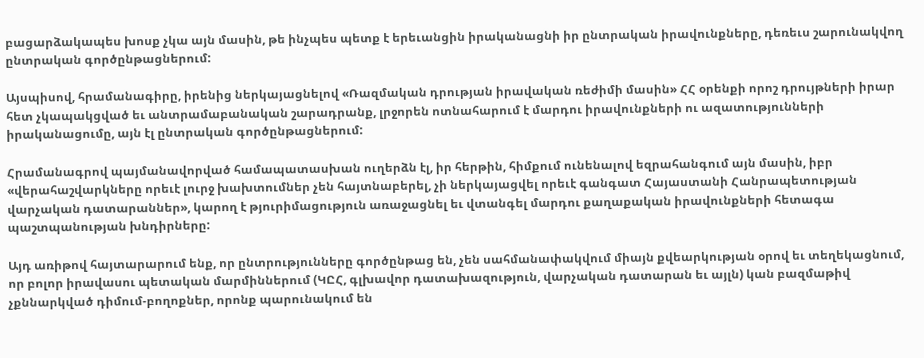բացարձակապես խոսք չկա այն մասին, թե ինչպես պետք է երեւանցին իրականացնի իր ընտրական իրավունքները, դեռեւս շարունակվող ընտրական գործընթացներում:

Այսպիսով, հրամանագիրը, իրենից ներկայացնելով «Ռազմական դրության իրավական ռեժիմի մասին» ՀՀ օրենքի որոշ դրույթների իրար հետ չկապակցված եւ անտրամաբանական շարադրանք, լրջորեն ոտնահարում է մարդու իրավունքների ու ազատությունների իրականացումը, այն էլ ընտրական գործընթացներում:

Հրամանագրով պայմանավորված համապատասխան ուղերձն էլ, իր հերթին, հիմքում ունենալով եզրահանգում այն մասին, իբր «վերահաշվարկները որեւէ լուրջ խախտումներ չեն հայտնաբերել, չի ներկայացվել որեւէ գանգատ Հայաստանի Հանրապետության վարչական դատարաններ», կարող է թյուրիմացություն առաջացնել եւ վտանգել մարդու քաղաքական իրավունքների հետագա պաշտպանության խնդիրները:

Այդ առիթով հայտարարում ենք, որ ընտրությունները գործընթաց են, չեն սահմանափակվում միայն քվեարկության օրով եւ տեղեկացնում, որ բոլոր իրավասու պետական մարմիններում (ԿԸՀ, գլխավոր դատախազություն, վարչական դատարան եւ այլն) կան բազմաթիվ չքննարկված դիմում-բողոքներ, որոնք պարունակում են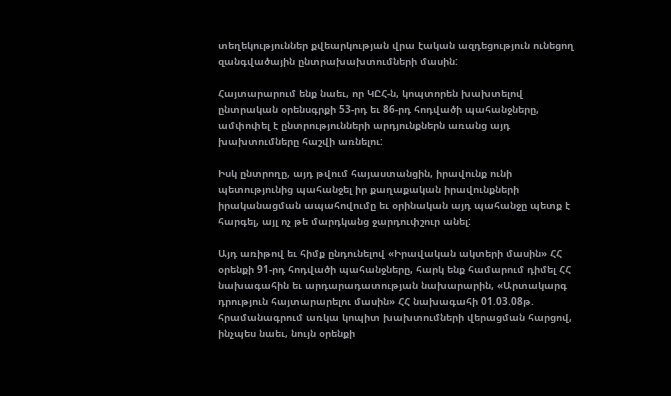տեղեկություններ քվեարկության վրա էական ազդեցություն ունեցող զանգվածային ընտրախախտումների մասին:

Հայտարարում ենք նաեւ, որ ԿԸՀ-ն, կոպտորեն խախտելով ընտրական օրենսգրքի 53-րդ եւ 86-րդ հոդվածի պահանջները, ամփոփել է ընտրությունների արդյունքներն առանց այդ խախտումները հաշվի առնելու:

Իսկ ընտրողը, այդ թվում հայաստանցին, իրավունք ունի պետությունից պահանջել իր քաղաքական իրավունքների իրականացման ապահովումը եւ օրինական այդ պահանջը պետք է հարգել, այլ ոչ թե մարդկանց ջարդուփշուր անել:

Այդ առիթով եւ հիմք ընդունելով «Իրավական ակտերի մասին» ՀՀ օրենքի 91-րդ հոդվածի պահանջները, հարկ ենք համարում դիմել ՀՀ նախագահին եւ արդարադատության նախարարին, «Արտակարգ դրություն հայտարարելու մասին» ՀՀ նախագահի 01.03.08թ. հրամանագրում առկա կոպիտ խախտումների վերացման հարցով, ինչպես նաեւ, նույն օրենքի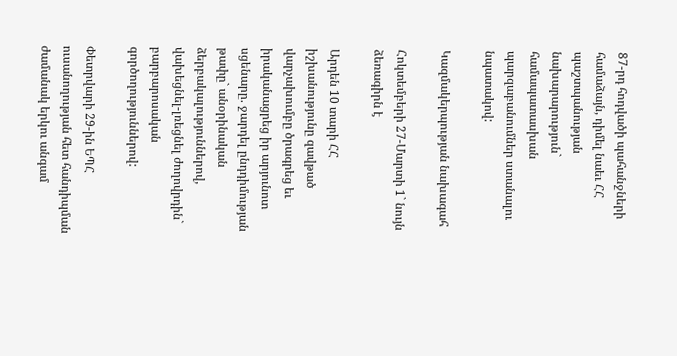87-րդ հոդվածի պահանջների համաձայն, դիմել նաեւ ՀՀ պաշտպանության նախարարություն` համապատասխան պարզաբանումներ ստանալու նպատակով:

Կազմակերպության նախագահ

Հոկտեմբերի 27-Մարտի 1` նույն ձեռագիրն է

Արդեն 10 տարի ՀՀ իշխանությունը զավթած վարչախումբը ծրագրեց եւ իրականացրեց իր արյունոտ սցենարը. ջարդել ընդդիմության թափը` անօրինական ձերբակալություններով, վախեցնել-լռեցնել ժողովրդին` բարբարոսական գործողություններով:

Փետրվարի 29-ին ԵՊՀ ուսանողության հետ հանդիպման ժամանակ երկու անգամ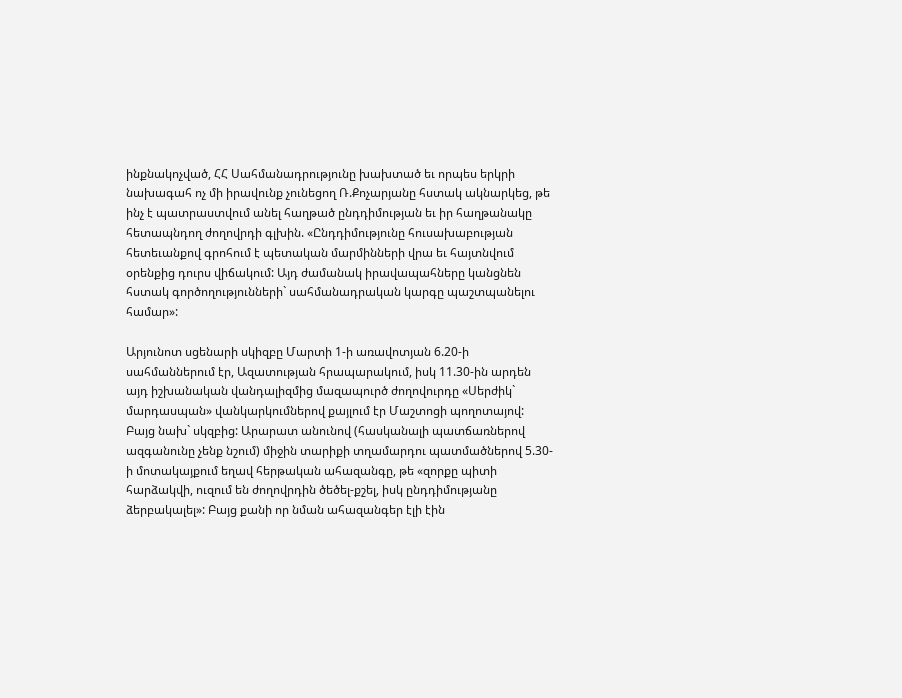ինքնակոչված, ՀՀ Սահմանադրությունը խախտած եւ որպես երկրի նախագահ ոչ մի իրավունք չունեցող Ռ.Քոչարյանը հստակ ակնարկեց, թե ինչ է պատրաստվում անել հաղթած ընդդիմության եւ իր հաղթանակը հետապնդող ժողովրդի գլխին. «Ընդդիմությունը հուսախաբության հետեւանքով գրոհում է պետական մարմինների վրա եւ հայտնվում օրենքից դուրս վիճակում: Այդ ժամանակ իրավապահները կանցնեն հստակ գործողությունների` սահմանադրական կարգը պաշտպանելու համար»:

Արյունոտ սցենարի սկիզբը Մարտի 1-ի առավոտյան 6.20-ի սահմաններում էր, Ազատության հրապարակում, իսկ 11.30-ին արդեն այդ իշխանական վանդալիզմից մազապուրծ ժողովուրդը «Սերժիկ` մարդասպան» վանկարկումներով քայլում էր Մաշտոցի պողոտայով: Բայց նախ` սկզբից: Արարատ անունով (հասկանալի պատճառներով ազգանունը չենք նշում) միջին տարիքի տղամարդու պատմածներով 5.30-ի մոտակայքում եղավ հերթական ահազանգը, թե «զորքը պիտի հարձակվի, ուզում են ժողովրդին ծեծել-քշել, իսկ ընդդիմությանը ձերբակալել»: Բայց քանի որ նման ահազանգեր էլի էին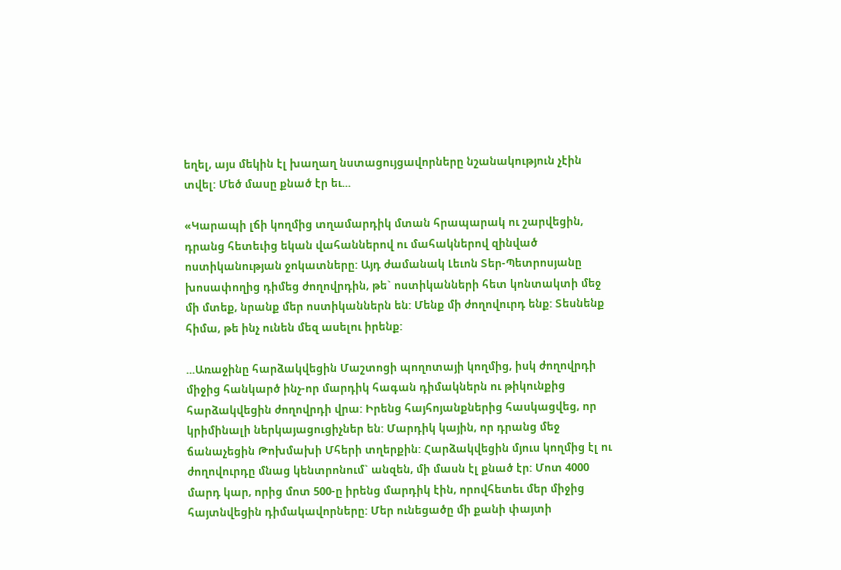եղել, այս մեկին էլ խաղաղ նստացույցավորները նշանակություն չէին տվել: Մեծ մասը քնած էր եւ...

«Կարապի լճի կողմից տղամարդիկ մտան հրապարակ ու շարվեցին, դրանց հետեւից եկան վահաններով ու մահակներով զինված ոստիկանության ջոկատները: Այդ ժամանակ Լեւոն Տեր-Պետրոսյանը խոսափողից դիմեց ժողովրդին, թե` ոստիկանների հետ կոնտակտի մեջ մի մտեք, նրանք մեր ոստիկաններն են: Մենք մի ժողովուրդ ենք: Տեսնենք հիմա, թե ինչ ունեն մեզ ասելու իրենք:

...Առաջինը հարձակվեցին Մաշտոցի պողոտայի կողմից, իսկ ժողովրդի միջից հանկարծ ինչ-որ մարդիկ հագան դիմակներն ու թիկունքից հարձակվեցին ժողովրդի վրա: Իրենց հայհոյանքներից հասկացվեց, որ կրիմինալի ներկայացուցիչներ են: Մարդիկ կային, որ դրանց մեջ ճանաչեցին Թոխմախի Մհերի տղերքին: Հարձակվեցին մյուս կողմից էլ ու ժողովուրդը մնաց կենտրոնում` անզեն, մի մասն էլ քնած էր: Մոտ 4000 մարդ կար, որից մոտ 500-ը իրենց մարդիկ էին, որովհետեւ մեր միջից հայտնվեցին դիմակավորները: Մեր ունեցածը մի քանի փայտի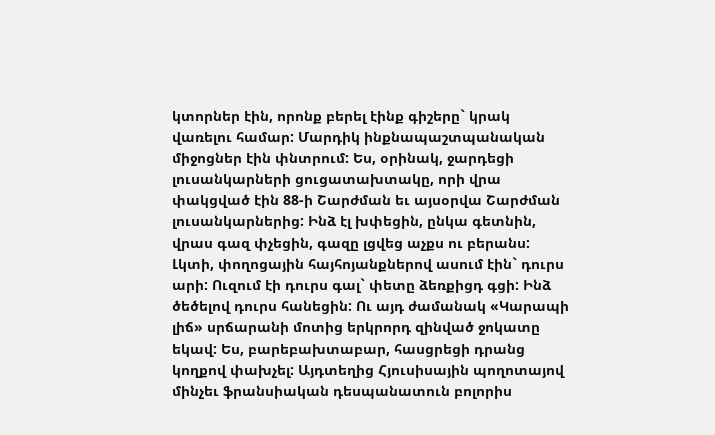կտորներ էին, որոնք բերել էինք գիշերը` կրակ վառելու համար: Մարդիկ ինքնապաշտպանական միջոցներ էին փնտրում: Ես, օրինակ, ջարդեցի լուսանկարների ցուցատախտակը, որի վրա փակցված էին 88-ի Շարժման եւ այսօրվա Շարժման լուսանկարներից: Ինձ էլ խփեցին, ընկա գետնին, վրաս գազ փչեցին, գազը լցվեց աչքս ու բերանս: Լկտի, փողոցային հայհոյանքներով ասում էին` դուրս արի: Ուզում էի դուրս գալ` փետը ձեռքիցդ գցի: Ինձ ծեծելով դուրս հանեցին: Ու այդ ժամանակ «Կարապի լիճ» սրճարանի մոտից երկրորդ զինված ջոկատը եկավ: Ես, բարեբախտաբար, հասցրեցի դրանց կողքով փախչել: Այդտեղից Հյուսիսային պողոտայով մինչեւ ֆրանսիական դեսպանատուն բոլորիս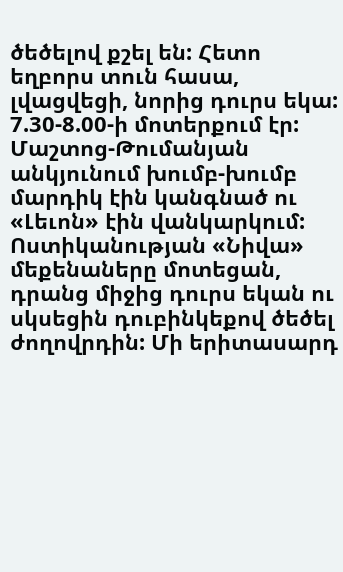ծեծելով քշել են: Հետո եղբորս տուն հասա, լվացվեցի, նորից դուրս եկա: 7.30-8.00-ի մոտերքում էր: Մաշտոց-Թումանյան անկյունում խումբ-խումբ մարդիկ էին կանգնած ու «Լեւոն» էին վանկարկում: Ոստիկանության «Նիվա» մեքենաները մոտեցան, դրանց միջից դուրս եկան ու սկսեցին դուբինկեքով ծեծել ժողովրդին: Մի երիտասարդ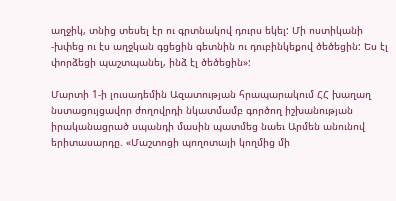աղջիկ, տնից տեսել էր ու գրտնակով դուրս եկել: Մի ոստիկանի -խփեց ու էս աղջկան գցեցին գետնին ու դուբինկեքով ծեծեցին: Ես էլ փորձեցի պաշտպանել, ինձ էլ ծեծեցին»:

Մարտի 1-ի լուսադեմին Ազատության հրապարակում ՀՀ խաղաղ նստացույցավոր ժողովրդի նկատմամբ գործող իշխանության իրականացրած սպանդի մասին պատմեց նաեւ Արմեն անունով երիտասարդը. «Մաշտոցի պողոտայի կողմից մի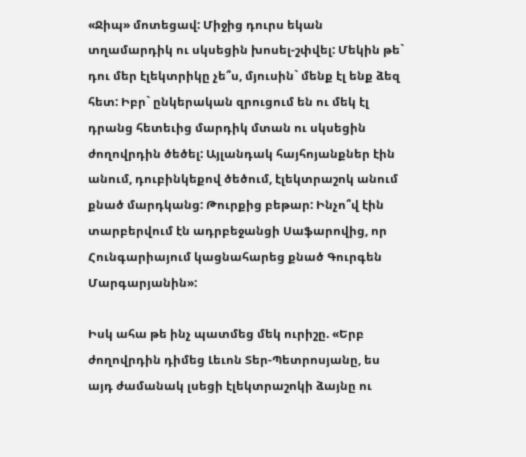«Ջիպ» մոտեցավ: Միջից դուրս եկան տղամարդիկ ու սկսեցին խոսել-շփվել: Մեկին թե` դու մեր էլեկտրիկը չե՞ս, մյուսին` մենք էլ ենք ձեզ հետ: Իբր` ընկերական զրուցում են ու մեկ էլ դրանց հետեւից մարդիկ մտան ու սկսեցին ժողովրդին ծեծել: Այլանդակ հայհոյանքներ էին անում, դուբինկեքով ծեծում, էլեկտրաշոկ անում քնած մարդկանց: Թուրքից բեթար: Ինչո՞վ էին տարբերվում էն ադրբեջանցի Սաֆարովից, որ Հունգարիայում կացնահարեց քնած Գուրգեն Մարգարյանին»:

Իսկ ահա թե ինչ պատմեց մեկ ուրիշը. «Երբ ժողովրդին դիմեց Լեւոն Տեր-Պետրոսյանը, ես այդ ժամանակ լսեցի էլեկտրաշոկի ձայնը ու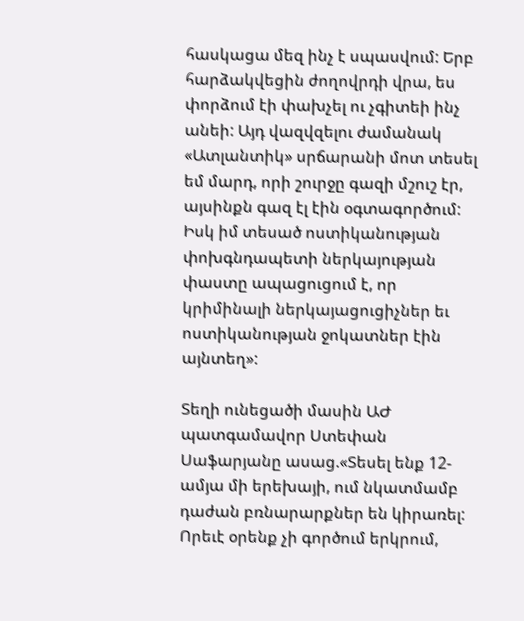հասկացա մեզ ինչ է սպասվում: Երբ հարձակվեցին ժողովրդի վրա, ես փորձում էի փախչել ու չգիտեի ինչ անեի: Այդ վազվզելու ժամանակ «Ատլանտիկ» սրճարանի մոտ տեսել եմ մարդ, որի շուրջը գազի մշուշ էր, այսինքն գազ էլ էին օգտագործում: Իսկ իմ տեսած ոստիկանության փոխգնդապետի ներկայության փաստը ապացուցում է, որ կրիմինալի ներկայացուցիչներ եւ ոստիկանության ջոկատներ էին այնտեղ»:

Տեղի ունեցածի մասին ԱԺ պատգամավոր Ստեփան Սաֆարյանը ասաց.«Տեսել ենք 12-ամյա մի երեխայի, ում նկատմամբ դաժան բռնարարքներ են կիրառել: Որեւէ օրենք չի գործում երկրում,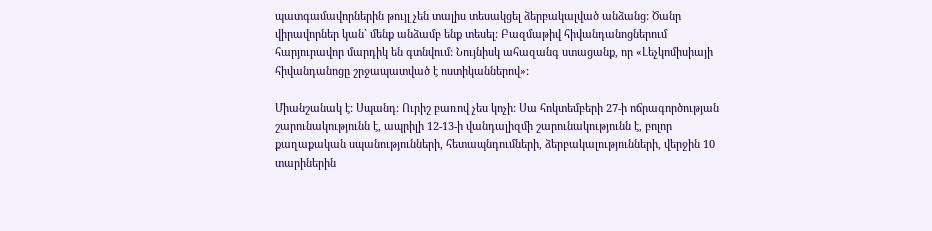պատգամավորներին թույլ չեն տալիս տեսակցել ձերբակալված անձանց: Ծանր վիրավորներ կան` մենք անձամբ ենք տեսել: Բազմաթիվ հիվանդանոցներում հարյուրավոր մարդիկ են գտնվում: Նույնիսկ ահազանգ ստացանք, որ «Լեչկոմիսիայի հիվանդանոցը շրջապատված է ոստիկաններով»:

Միանշանակ է: Սպանդ: Ուրիշ բառով չես կոչի: Սա հոկտեմբերի 27-ի ոճրագործության շարունակությունն է, ապրիլի 12-13-ի վանդալիզմի շարունակությունն է, բոլոր քաղաքական սպանությունների, հետապնդումների, ձերբակալությունների, վերջին 10 տարիներին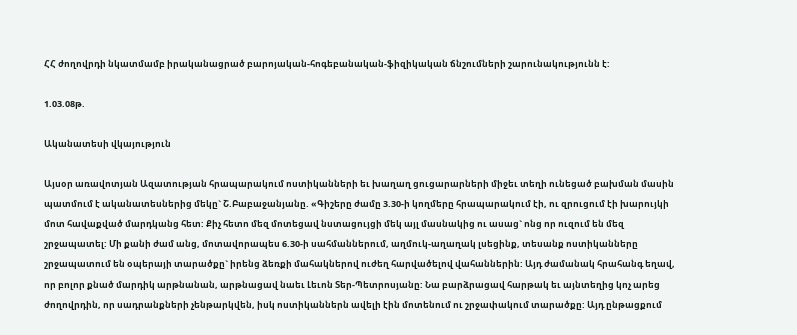ՀՀ ժողովրդի նկատմամբ իրականացրած բարոյական-հոգեբանական-ֆիզիկական ճնշումների շարունակությունն է:

1.03.08թ.

Ականատեսի վկայություն

Այսօր առավոտյան Ազատության հրապարակում ոստիկանների եւ խաղաղ ցուցարարների միջեւ տեղի ունեցած բախման մասին պատմում է ականատեսներից մեկը` Շ.Բաբաջանյանը. «Գիշերը ժամը 3.30-ի կողմերը հրապարակում էի, ու զրուցում էի խարույկի մոտ հավաքված մարդկանց հետ: Քիչ հետո մեզ մոտեցավ նստացույցի մեկ այլ մասնակից ու ասաց` ոնց որ ուզում են մեզ շրջապատել: Մի քանի ժամ անց, մոտավորապես 6.30-ի սահմաններում, աղմուկ-աղաղակ լսեցինք, տեսանք ոստիկանները շրջապատում են օպերայի տարածքը` իրենց ձեռքի մահակներով ուժեղ հարվածելով վահաններին: Այդ ժամանակ հրահանգ եղավ, որ բոլոր քնած մարդիկ արթնանան, արթնացավ նաեւ Լեւոն Տեր-Պետրոսյանը: Նա բարձրացավ հարթակ եւ այնտեղից կոչ արեց ժողովրդին, որ սադրանքների չենթարկվեն, իսկ ոստիկաններն ավելի էին մոտենում ու շրջափակում տարածքը: Այդ ընթացքում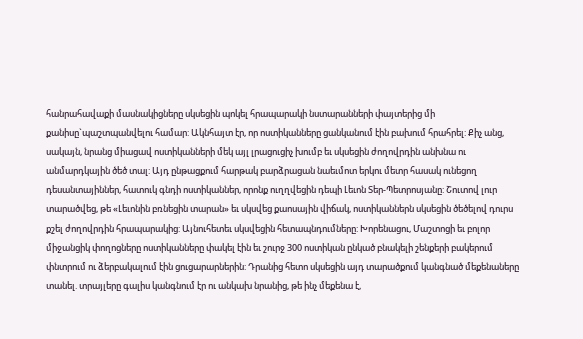հանրահավաքի մասնակիցները սկսեցին պոկել հրապարակի նստարանների փայտերից մի քանիսը`պաշտպանվելու համար: Ակնհայտ էր, որ ոստիկանները ցանկանում էին բախում հրահրել: Քիչ անց, սակայն, նրանց միացավ ոստիկանների մեկ այլ լրացուցիչ խումբ եւ սկսեցին ժողովրդին անխնա ու անմարդկային ծեծ տալ: Այդ ընթացքում հարթակ բարձրացան նաեւմոտ երկու մետր հասակ ունեցող դեսանտայիններ, հատուկ գնդի ոստիկաններ, որոնք ուղղվեցին դեպի Լեւոն Տեր-Պետրոսյանը: Շուտով լուր տարածվեց, թե «Լեւոնին բռնեցին տարան» եւ սկսվեց քաոսային վիճակ, ոստիկաններն սկսեցին ծեծելով դուրս քշել ժողովրդին հրապարակից: Այնուհետեւ սկսվեցին հետապնդումները: Խորենացու, Մաշտոցի եւ բոլոր միջանցիկ փողոցները ոստիկանները փակել էին եւ շուրջ 300 ոստիկան ընկած բնակելի շենքերի բակերում փնտրում ու ձերբակալում էին ցուցարարներին: Դրանից հետո սկսեցին այդ տարածքում կանգնած մեքենաները տանել. տրայլերը գալիս կանգնում էր ու անկախ նրանից, թե ինչ մեքենա է,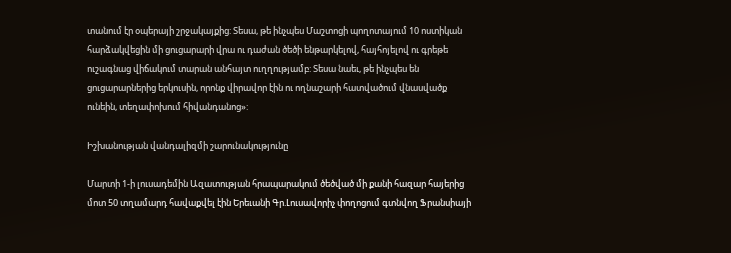տանում էր օպերայի շրջակայքից: Տեսա, թե ինչպես Մաշտոցի պողոտայում 10 ոստիկան հարձակվեցին մի ցուցարարի վրա ու դաժան ծեծի ենթարկելով, հայհոյելով ու գրեթե ուշագնաց վիճակում տարան անհայտ ուղղությամբ: Տեսա նաեւ, թե ինչպես են ցուցարարներից երկուսին, որոնք վիրավոր էին ու ողնաշարի հատվածում վնասվածք ունեին, տեղափոխում հիվանդանոց»:

Իշխանության վանդալիզմի շարունակությունը

Մարտի 1-ի լուսադեմին Ազատության հրապարակում ծեծված մի քանի հազար հայերից մոտ 50 տղամարդ հավաքվել էին Երեւանի Գր.Լուսավորիչ փողոցում գտնվող Ֆրանսիայի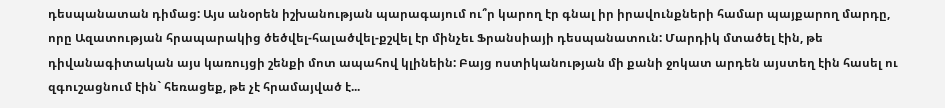դեսպանատան դիմաց: Այս անօրեն իշխանության պարագայում ու՞ր կարող էր գնալ իր իրավունքների համար պայքարող մարդը, որը Ազատության հրապարակից ծեծվել-հալածվել-քշվել էր մինչեւ Ֆրանսիայի դեսպանատուն: Մարդիկ մտածել էին, թե դիվանագիտական այս կառույցի շենքի մոտ ապահով կլինեին: Բայց ոստիկանության մի քանի ջոկատ արդեն այստեղ էին հասել ու զգուշացնում էին` հեռացեք, թե չէ հրամայված է...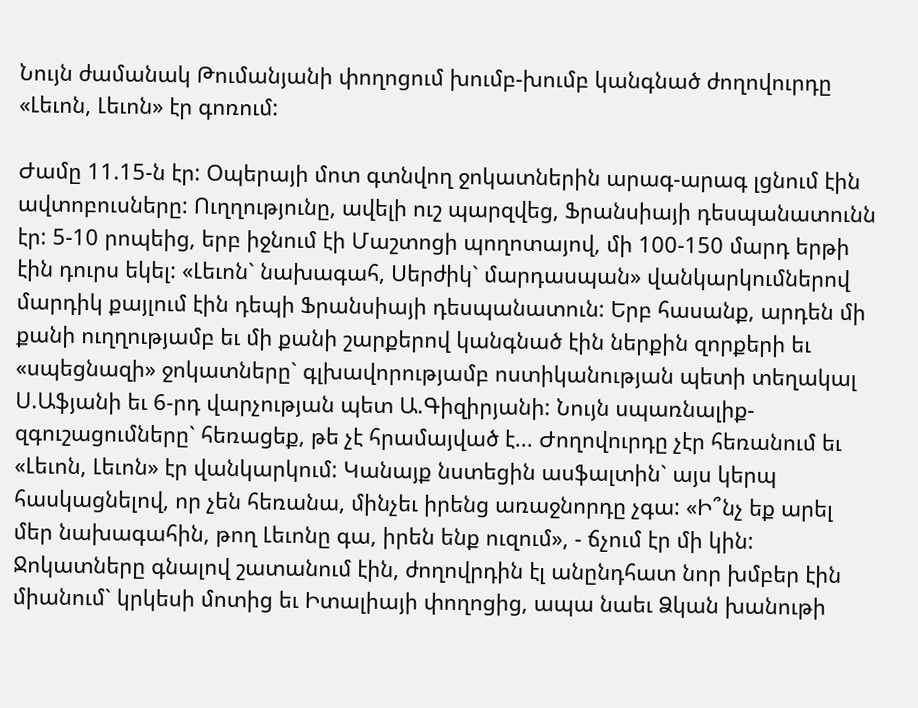Նույն ժամանակ Թումանյանի փողոցում խումբ-խումբ կանգնած ժողովուրդը «Լեւոն, Լեւոն» էր գոռում:

Ժամը 11.15-ն էր: Օպերայի մոտ գտնվող ջոկատներին արագ-արագ լցնում էին ավտոբուսները: Ուղղությունը, ավելի ուշ պարզվեց, Ֆրանսիայի դեսպանատունն էր: 5-10 րոպեից, երբ իջնում էի Մաշտոցի պողոտայով, մի 100-150 մարդ երթի էին դուրս եկել: «Լեւոն` նախագահ, Սերժիկ` մարդասպան» վանկարկումներով մարդիկ քայլում էին դեպի Ֆրանսիայի դեսպանատուն: Երբ հասանք, արդեն մի քանի ուղղությամբ եւ մի քանի շարքերով կանգնած էին ներքին զորքերի եւ «սպեցնազի» ջոկատները` գլխավորությամբ ոստիկանության պետի տեղակալ Ս.Աֆյանի եւ 6-րդ վարչության պետ Ա.Գիզիրյանի: Նույն սպառնալիք-զգուշացումները` հեռացեք, թե չէ հրամայված է... Ժողովուրդը չէր հեռանում եւ «Լեւոն, Լեւոն» էր վանկարկում: Կանայք նստեցին ասֆալտին` այս կերպ հասկացնելով, որ չեն հեռանա, մինչեւ իրենց առաջնորդը չգա: «Ի՞նչ եք արել մեր նախագահին, թող Լեւոնը գա, իրեն ենք ուզում», - ճչում էր մի կին: Ջոկատները գնալով շատանում էին, ժողովրդին էլ անընդհատ նոր խմբեր էին միանում` կրկեսի մոտից եւ Իտալիայի փողոցից, ապա նաեւ Ձկան խանութի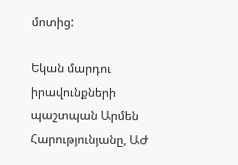մոտից:

Եկան մարդու իրավունքների պաշտպան Արմեն Հարությունյանը, ԱԺ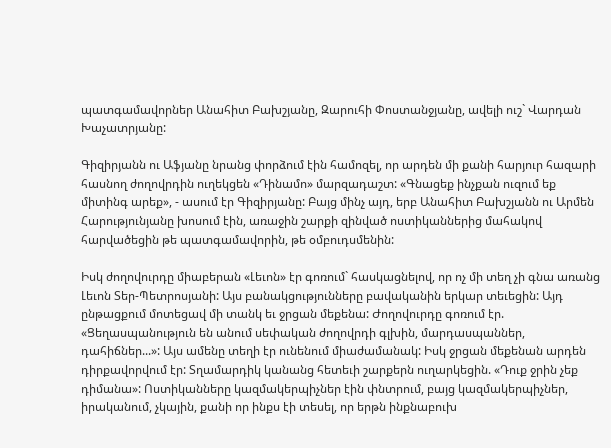պատգամավորներ Անահիտ Բախշյանը, Զարուհի Փոստանջյանը, ավելի ուշ` Վարդան Խաչատրյանը:

Գիզիրյանն ու Աֆյանը նրանց փորձում էին համոզել, որ արդեն մի քանի հարյուր հազարի հասնող ժողովրդին ուղեկցեն «Դինամո» մարզադաշտ: «Գնացեք ինչքան ուզում եք միտինգ արեք», - ասում էր Գիզիրյանը: Բայց մինչ այդ, երբ Անահիտ Բախշյանն ու Արմեն Հարությունյանը խոսում էին, առաջին շարքի զինված ոստիկաններից մահակով հարվածեցին թե պատգամավորին, թե օմբուդսմենին:

Իսկ ժողովուրդը միաբերան «Լեւոն» էր գոռում` հասկացնելով, որ ոչ մի տեղ չի գնա առանց Լեւոն Տեր-Պետրոսյանի: Այս բանակցությունները բավականին երկար տեւեցին: Այդ ընթացքում մոտեցավ մի տանկ եւ ջրցան մեքենա: Ժողովուրդը գոռում էր. «Ցեղասպանություն են անում սեփական ժողովրդի գլխին, մարդասպաններ, դահիճներ...»: Այս ամենը տեղի էր ունենում միաժամանակ: Իսկ ջրցան մեքենան արդեն դիրքավորվում էր: Տղամարդիկ կանանց հետեւի շարքերն ուղարկեցին. «Դուք ջրին չեք դիմանա»: Ոստիկանները կազմակերպիչներ էին փնտրում, բայց կազմակերպիչներ, իրականում, չկային, քանի որ ինքս էի տեսել, որ երթն ինքնաբուխ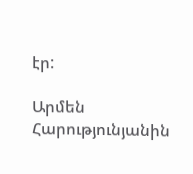էր:

Արմեն Հարությունյանին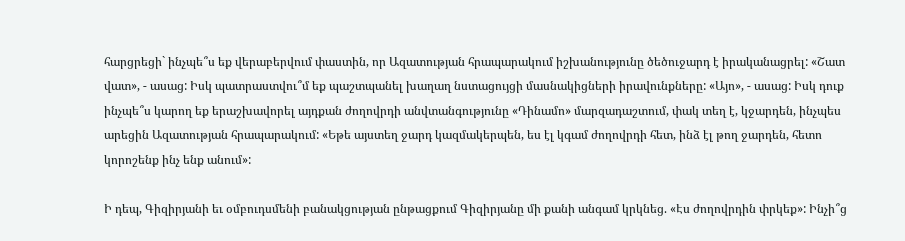հարցրեցի` ինչպե՞ս եք վերաբերվում փաստին, որ Ազատության հրապարակում իշխանությունը ծեծուջարդ է իրականացրել: «Շատ վատ», - ասաց: Իսկ պատրաստվու՞մ եք պաշտպանել խաղաղ նստացույցի մասնակիցների իրավունքները: «Այո», - ասաց: Իսկ դուք ինչպե՞ս կարող եք երաշխավորել այդքան ժողովրդի անվտանգությունը «Դինամո» մարզադաշտում, փակ տեղ է, կջարդեն, ինչպես արեցին Ազատության հրապարակում: «Եթե այստեղ ջարդ կազմակերպեն, ես էլ կգամ ժողովրդի հետ, ինձ էլ թող ջարդեն, հետո կորոշենք ինչ ենք անում»:

Ի դեպ, Գիզիրյանի եւ օմբուդսմենի բանակցության ընթացքում Գիզիրյանը մի քանի անգամ կրկնեց. «Էս ժողովրդին փրկեք»: Ինչի՞ց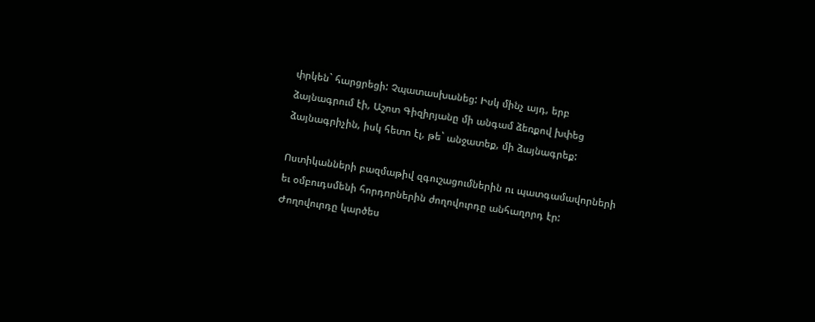փրկեն` հարցրեցի: Չպատասխանեց: Իսկ մինչ այդ, երբ ձայնագրում էի, Աշոտ Գիզիրյանը մի անգամ ձեռքով խփեց ձայնագրիչին, իսկ հետո էլ, թե` անջատեք, մի ձայնագրեք:

Ոստիկանների բազմաթիվ զգուշացումներին ու պատգամավորների եւ օմբուդսմենի հորդորներին ժողովուրդը անհաղորդ էր: Ժողովուրդը կարծես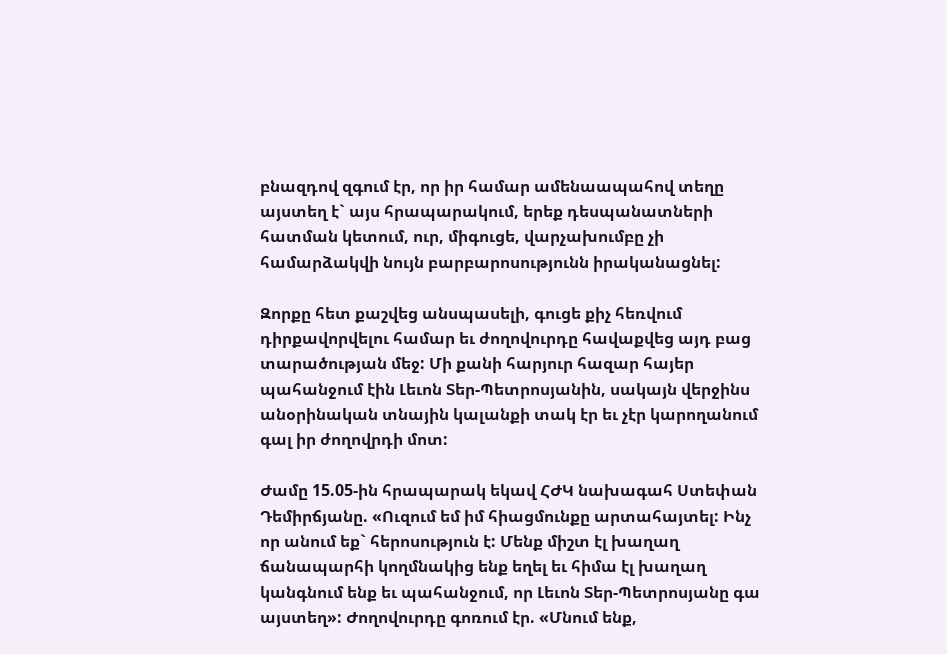բնազդով զգում էր, որ իր համար ամենաապահով տեղը այստեղ է` այս հրապարակում, երեք դեսպանատների հատման կետում, ուր, միգուցե, վարչախումբը չի համարձակվի նույն բարբարոսությունն իրականացնել:

Զորքը հետ քաշվեց անսպասելի, գուցե քիչ հեռվում դիրքավորվելու համար եւ ժողովուրդը հավաքվեց այդ բաց տարածության մեջ: Մի քանի հարյուր հազար հայեր պահանջում էին Լեւոն Տեր-Պետրոսյանին, սակայն վերջինս անօրինական տնային կալանքի տակ էր եւ չէր կարողանում գալ իր ժողովրդի մոտ:

Ժամը 15.05-ին հրապարակ եկավ ՀԺԿ նախագահ Ստեփան Դեմիրճյանը. «Ուզում եմ իմ հիացմունքը արտահայտել: Ինչ որ անում եք` հերոսություն է: Մենք միշտ էլ խաղաղ ճանապարհի կողմնակից ենք եղել եւ հիմա էլ խաղաղ կանգնում ենք եւ պահանջում, որ Լեւոն Տեր-Պետրոսյանը գա այստեղ»: Ժողովուրդը գոռում էր. «Մնում ենք,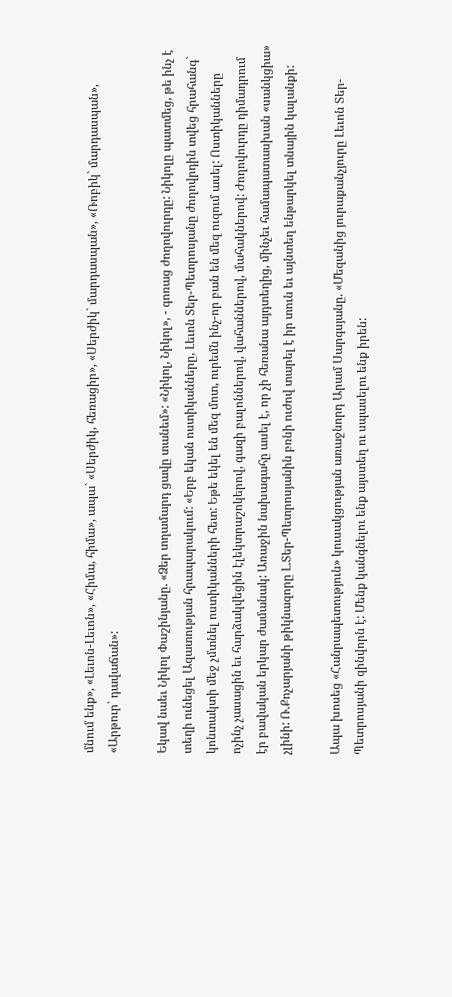մնում ենք», «Լեւոն-Լեւոն», «Հիմա, հիմա», ապա` «Սերժիկ, հեռացիր», «Սերժիկ` մարդասպան», «Ռոբիկ` մարդասպան», «Արթուր` դավաճան»:

Եկավ նաեւ Նիկոլ Փաշինյանը. «Ձեր տղամարդ ցավը տանեմ»: «Նիկոլ, Նիկոլ», - գոռաց ժողովուրդը: Նիկոլը պատմեց, թե ինչ է տեղի ունեցել Ազատության հրապարակում: «Երբ եկան ոստիկանները, Լեւոն Տեր-Պետրոսյանը ժողովրդին տվեց հրահանգ` կոնտակտի մեջ չմտնել ոստիկանների հետ: Եթե եկել են մեզ մոտ, ուրեմն ինչ-որ բան են մեզ ուզում ասել: Ոստիկանները ոչինչ չասացին եւ հարձակվեցին էլեկտրաշոկերով, գազի բալոններով, վահաններով, մահակներով: Ժողովուրդը դիմադրում էր բավական երկար ժամանակ: Առաջին նախագահը ասել է, որ չի հեռանա այդտեղից, մինչեւ համապատասխան «սանկցիա» չլինի: Ռ.Քոչարյանի թիկնազորը Լ.Տեր-Պետրոսյանին բռնի ուժով տարել է իր տուն եւ այնտեղ ենթարկել տնային կալանքի:

Ապա խոսեց «Հանրապետություն» կուսակցության առաջնորդ Արամ Սարգսյանը. «Մեզանից յուրաքանչյուրը Լեւոն Տեր-Պետրոսյանի զինվորն է: Մենք կանգնելու ենք այստեղ ու սպասելու ենք իրեն: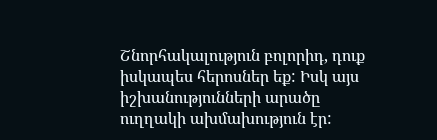Շնորհակալություն բոլորիդ, դուք իսկապես հերոսներ եք: Իսկ այս իշխանությունների արածը ուղղակի ախմախություն էր: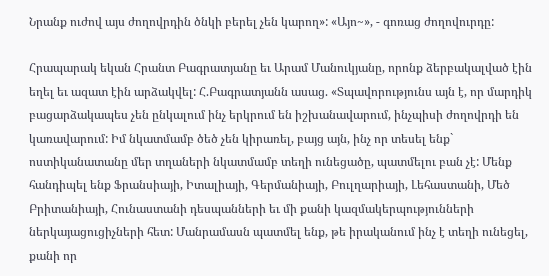Նրանք ուժով այս ժողովրդին ծնկի բերել չեն կարող»: «Այո~», - գոռաց ժողովուրդը:

Հրապարակ եկան Հրանտ Բագրատյանը եւ Արամ Մանուկյանը, որոնք ձերբակալված էին եղել եւ ազատ էին արձակվել: Հ.Բագրատյանն ասաց. «Տպավորությունս այն է, որ մարդիկ բացարձակապես չեն ընկալում ինչ երկրում են իշխանավարում, ինչպիսի ժողովրդի են կառավարում: Իմ նկատմամբ ծեծ չեն կիրառել, բայց այն, ինչ որ տեսել ենք` ոստիկանատանը մեր տղաների նկատմամբ տեղի ունեցածը, պատմելու բան չէ: Մենք հանդիպել ենք Ֆրանսիայի, Իտալիայի, Գերմանիայի, Բուլղարիայի, Լեհաստանի, Մեծ Բրիտանիայի, Հունաստանի դեսպանների եւ մի քանի կազմակերպությունների ներկայացուցիչների հետ: Մանրամասն պատմել ենք, թե իրականում ինչ է տեղի ունեցել, քանի որ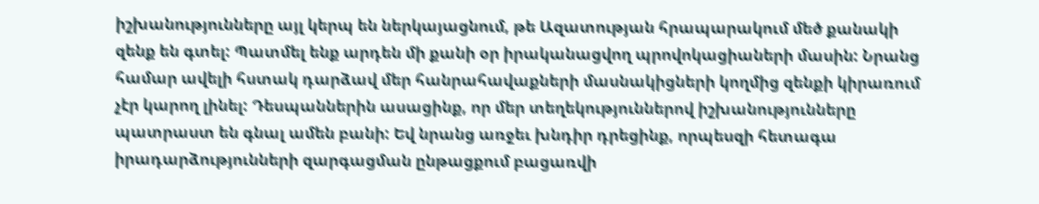իշխանությունները այլ կերպ են ներկայացնում, թե Ազատության հրապարակում մեծ քանակի զենք են գտել: Պատմել ենք արդեն մի քանի օր իրականացվող պրովոկացիաների մասին: Նրանց համար ավելի հստակ դարձավ մեր հանրահավաքների մասնակիցների կողմից զենքի կիրառում չէր կարող լինել: Դեսպաններին ասացինք, որ մեր տեղեկություններով իշխանությունները պատրաստ են գնալ ամեն բանի: Եվ նրանց առջեւ խնդիր դրեցինք, որպեսզի հետագա իրադարձությունների զարգացման ընթացքում բացառվի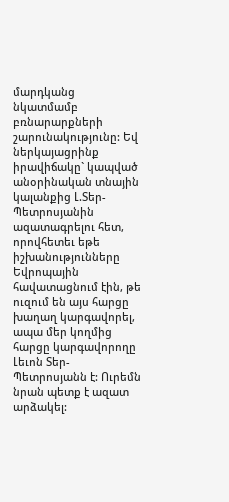մարդկանց նկատմամբ բռնարարքների շարունակությունը: Եվ ներկայացրինք իրավիճակը` կապված անօրինական տնային կալանքից Լ.Տեր-Պետրոսյանին ազատագրելու հետ, որովհետեւ եթե իշխանությունները Եվրոպային հավատացնում էին, թե ուզում են այս հարցը խաղաղ կարգավորել, ապա մեր կողմից հարցը կարգավորողը Լեւոն Տեր-Պետրոսյանն է: Ուրեմն նրան պետք է ազատ արձակել: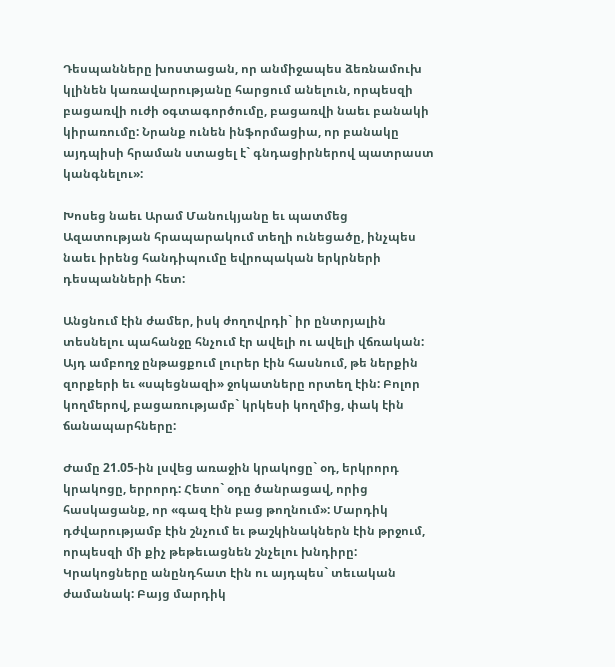Դեսպանները խոստացան, որ անմիջապես ձեռնամուխ կլինեն կառավարությանը հարցում անելուն, որպեսզի բացառվի ուժի օգտագործումը, բացառվի նաեւ բանակի կիրառումը: Նրանք ունեն ինֆորմացիա, որ բանակը այդպիսի հրաման ստացել է` գնդացիրներով պատրաստ կանգնելու»:

Խոսեց նաեւ Արամ Մանուկյանը եւ պատմեց Ազատության հրապարակում տեղի ունեցածը, ինչպես նաեւ իրենց հանդիպումը եվրոպական երկրների դեսպանների հետ:

Անցնում էին ժամեր, իսկ ժողովրդի` իր ընտրյալին տեսնելու պահանջը հնչում էր ավելի ու ավելի վճռական: Այդ ամբողջ ընթացքում լուրեր էին հասնում, թե ներքին զորքերի եւ «սպեցնազի» ջոկատները որտեղ էին: Բոլոր կողմերով, բացառությամբ` կրկեսի կողմից, փակ էին ճանապարհները:

Ժամը 21.05-ին լսվեց առաջին կրակոցը` օդ, երկրորդ կրակոցը, երրորդ: Հետո` օդը ծանրացավ, որից հասկացանք, որ «գազ էին բաց թողնում»: Մարդիկ դժվարությամբ էին շնչում եւ թաշկինակներն էին թրջում, որպեսզի մի քիչ թեթեւացնեն շնչելու խնդիրը: Կրակոցները անընդհատ էին ու այդպես` տեւական ժամանակ: Բայց մարդիկ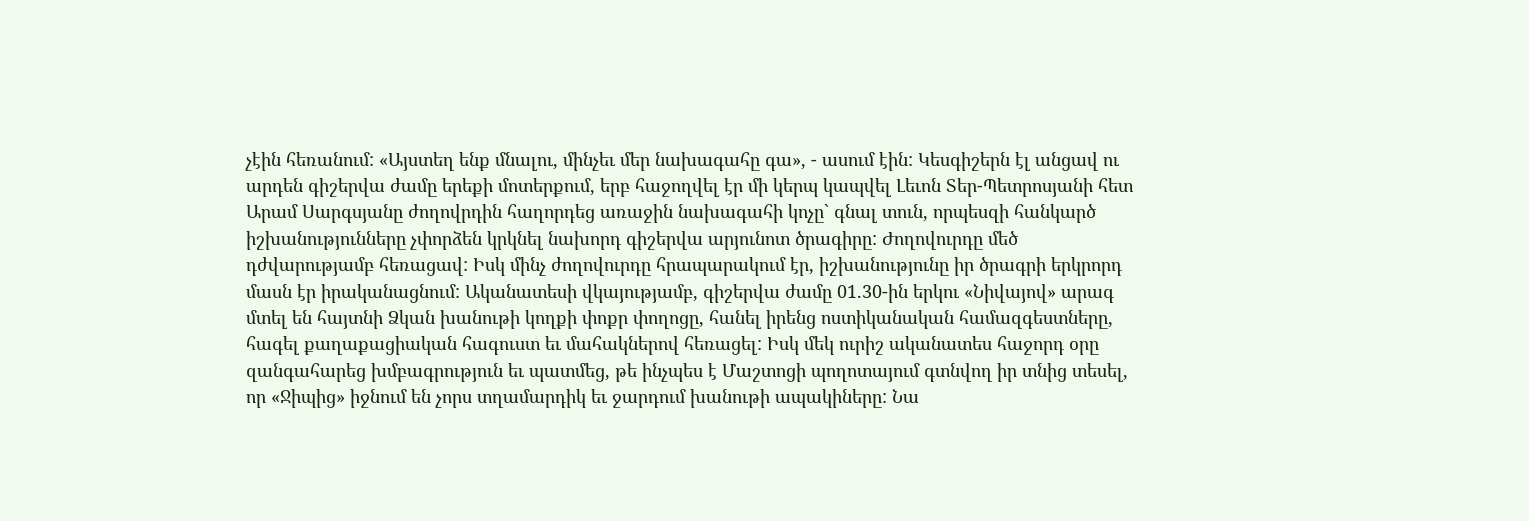չէին հեռանում: «Այստեղ ենք մնալու, մինչեւ մեր նախագահը գա», - ասում էին: Կեսգիշերն էլ անցավ ու արդեն գիշերվա ժամը երեքի մոտերքում, երբ հաջողվել էր մի կերպ կապվել Լեւոն Տեր-Պետրոսյանի հետ Արամ Սարգսյանը ժողովրդին հաղորդեց առաջին նախագահի կոչը` գնալ տուն, որպեսզի հանկարծ իշխանությունները չփորձեն կրկնել նախորդ գիշերվա արյունոտ ծրագիրը: Ժողովուրդը մեծ դժվարությամբ հեռացավ: Իսկ մինչ ժողովուրդը հրապարակում էր, իշխանությունը իր ծրագրի երկրորդ մասն էր իրականացնում: Ականատեսի վկայությամբ, գիշերվա ժամը 01.30-ին երկու «Նիվայով» արագ մտել են հայտնի Ձկան խանութի կողքի փոքր փողոցը, հանել իրենց ոստիկանական համազգեստները, հագել քաղաքացիական հագուստ եւ մահակներով հեռացել: Իսկ մեկ ուրիշ ականատես հաջորդ օրը զանգահարեց խմբագրություն եւ պատմեց, թե ինչպես է Մաշտոցի պողոտայում գտնվող իր տնից տեսել, որ «Ջիպից» իջնում են չորս տղամարդիկ եւ ջարդում խանութի ապակիները: Նա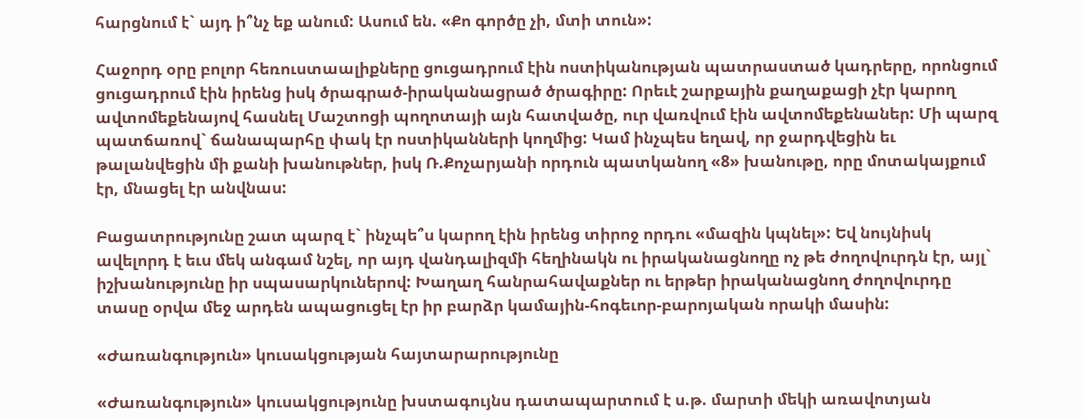հարցնում է` այդ ի՞նչ եք անում: Ասում են. «Քո գործը չի, մտի տուն»:

Հաջորդ օրը բոլոր հեռուստաալիքները ցուցադրում էին ոստիկանության պատրաստած կադրերը, որոնցում ցուցադրում էին իրենց իսկ ծրագրած-իրականացրած ծրագիրը: Որեւէ շարքային քաղաքացի չէր կարող ավտոմեքենայով հասնել Մաշտոցի պողոտայի այն հատվածը, ուր վառվում էին ավտոմեքենաներ: Մի պարզ պատճառով` ճանապարհը փակ էր ոստիկանների կողմից: Կամ ինչպես եղավ, որ ջարդվեցին եւ թալանվեցին մի քանի խանութներ, իսկ Ռ.Քոչարյանի որդուն պատկանող «8» խանութը, որը մոտակայքում էր, մնացել էր անվնաս:

Բացատրությունը շատ պարզ է` ինչպե՞ս կարող էին իրենց տիրոջ որդու «մազին կպնել»: Եվ նույնիսկ ավելորդ է եւս մեկ անգամ նշել, որ այդ վանդալիզմի հեղինակն ու իրականացնողը ոչ թե ժողովուրդն էր, այլ` իշխանությունը իր սպասարկուներով: Խաղաղ հանրահավաքներ ու երթեր իրականացնող ժողովուրդը տասը օրվա մեջ արդեն ապացուցել էր իր բարձր կամային-հոգեւոր-բարոյական որակի մասին:

«Ժառանգություն» կուսակցության հայտարարությունը

«Ժառանգություն» կուսակցությունը խստագույնս դատապարտում է ս.թ. մարտի մեկի առավոտյան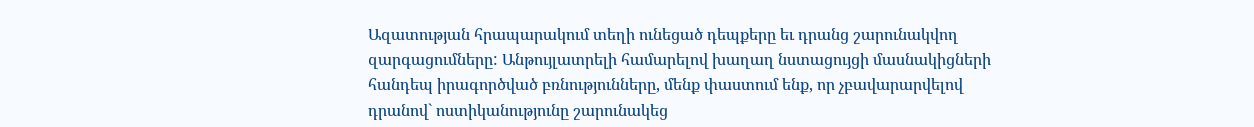Ազատության հրապարակում տեղի ունեցած դեպքերը եւ դրանց շարունակվող զարգացումները: Անթույլատրելի համարելով խաղաղ նստացույցի մասնակիցների հանդեպ իրագործված բռնությունները, մենք փաստում ենք, որ չբավարարվելով դրանով` ոստիկանությունը շարունակեց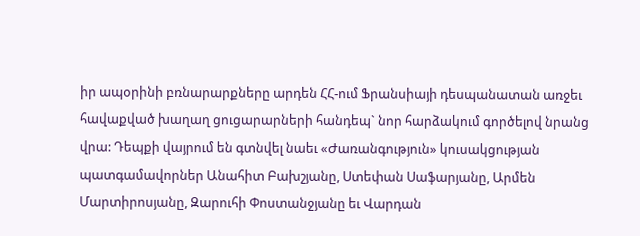իր ապօրինի բռնարարքները արդեն ՀՀ-ում Ֆրանսիայի դեսպանատան առջեւ հավաքված խաղաղ ցուցարարների հանդեպ` նոր հարձակում գործելով նրանց վրա: Դեպքի վայրում են գտնվել նաեւ «Ժառանգություն» կուսակցության պատգամավորներ Անահիտ Բախշյանը, Ստեփան Սաֆարյանը, Արմեն Մարտիրոսյանը, Զարուհի Փոստանջյանը եւ Վարդան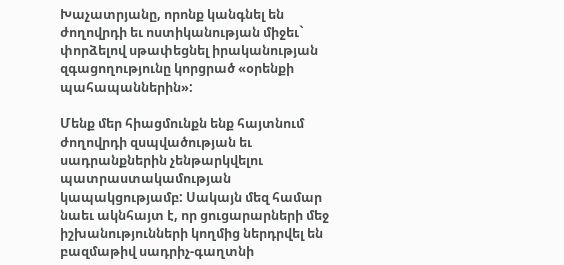Խաչատրյանը, որոնք կանգնել են ժողովրդի եւ ոստիկանության միջեւ` փորձելով սթափեցնել իրականության զգացողությունը կորցրած «օրենքի պահապաններին»:

Մենք մեր հիացմունքն ենք հայտնում ժողովրդի զսպվածության եւ սադրանքներին չենթարկվելու պատրաստակամության կապակցությամբ: Սակայն մեզ համար նաեւ ակնհայտ է, որ ցուցարարների մեջ իշխանությունների կողմից ներդրվել են բազմաթիվ սադրիչ-գաղտնի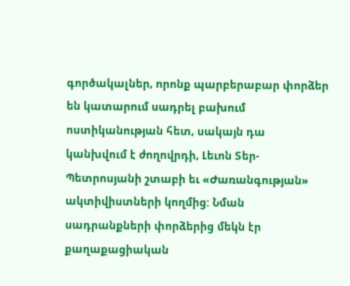գործակալներ, որոնք պարբերաբար փորձեր են կատարում սադրել բախում ոստիկանության հետ, սակայն դա կանխվում է ժողովրդի, Լեւոն Տեր-Պետրոսյանի շտաբի եւ «Ժառանգության» ակտիվիստների կողմից: Նման սադրանքների փորձերից մեկն էր քաղաքացիական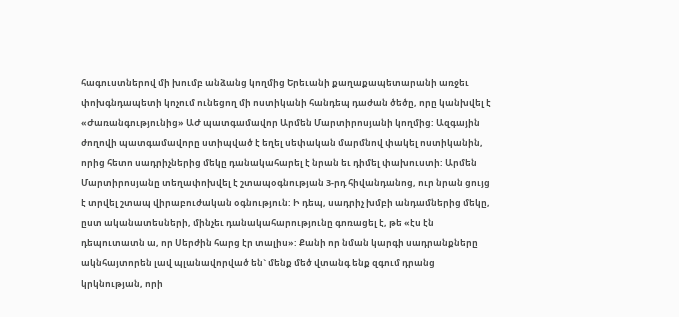հագուստներով մի խումբ անձանց կողմից Երեւանի քաղաքապետարանի առջեւ փոխգնդապետի կոչում ունեցող մի ոստիկանի հանդեպ դաժան ծեծը, որը կանխվել է «Ժառանգությունից» ԱԺ պատգամավոր Արմեն Մարտիրոսյանի կողմից: Ազգային ժողովի պատգամավորը ստիպված է եղել սեփական մարմնով փակել ոստիկանին, որից հետո սադրիչներից մեկը դանակահարել է նրան եւ դիմել փախուստի: Արմեն Մարտիրոսյանը տեղափոխվել է շտապօգնության 3-րդ հիվանդանոց, ուր նրան ցույց է տրվել շտապ վիրաբուժական օգնություն: Ի դեպ, սադրիչ խմբի անդամներից մեկը, ըստ ականատեսների, մինչեւ դանակահարությունը գոռացել է, թե «էս էն դեպուտատն ա, որ Սերժին հարց էր տալիս»: Քանի որ նման կարգի սադրանքները ակնհայտորեն լավ պլանավորված են` մենք մեծ վտանգ ենք զգում դրանց կրկնության, որի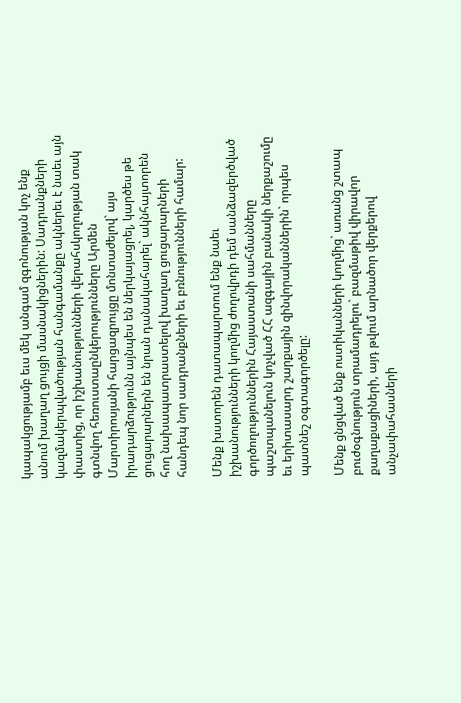կապակցությամբ եւս մեկ անգամ զգոնության կոչ ենք անում խաղաղ ցույցի մասնակիցներին: Սադրանքների կազմակերպվածության հանգամանքը ակներեւ է նաեւ այն փաստից, որ իշխանությունների վերահսկողության տակ գտնվող հեռուստաընկերությունները Արմեն Մարտիրոսյանի հարցազրույցը մոնտաժելով` այս իրադարձությունն այնպես են ներկայացրել, կարծես թե ցուցարարներն են նրան դանակահարել` ակնհայտորեն հող նախապատրաստելով խաղաղ ցուցարարների հանդեպ նոր սադրանքների եւ բռնությունների համար:

Մենք խստորեն դատապարտում ենք նաեւ իշխանությունների կողմից ժողովրդի դեմ սանձազերծված գործողություններին Հայաստանի սահմանները պաշտպանելուն կոչված ՀՀ ազգային բանակի ներքաշումը եւ երիտասարդ շարքային զինվորականներին` որպես պատնեշ օգտագործելը:

Մենք ցնցված ենք ոստիկանների կողմից` առանց շտապ բուժօգնություն տրամադրելու` բազմաթիվ վիրավոր քաղաքացիների, այդ թվում արնածոր վերքերով անչափահասների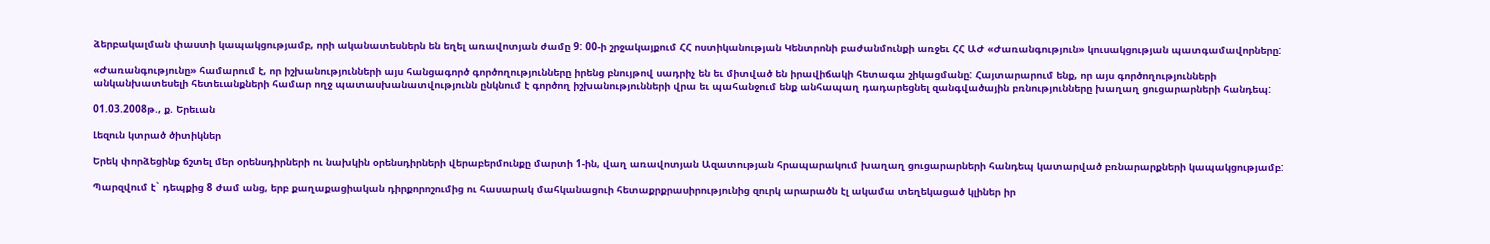ձերբակալման փաստի կապակցությամբ, որի ականատեսներն են եղել առավոտյան ժամը 9: 00-ի շրջակայքում ՀՀ ոստիկանության Կենտրոնի բաժանմունքի առջեւ ՀՀ ԱԺ «Ժառանգություն» կուսակցության պատգամավորները:

«Ժառանգությունը» համարում է, որ իշխանությունների այս հանցագործ գործողությունները իրենց բնույթով սադրիչ են եւ միտված են իրավիճակի հետագա շիկացմանը: Հայտարարում ենք, որ այս գործողությունների անկանխատեսելի հետեւանքների համար ողջ պատասխանատվությունն ընկնում է գործող իշխանությունների վրա եւ պահանջում ենք անհապաղ դադարեցնել զանգվածային բռնությունները խաղաղ ցուցարարների հանդեպ:

01.03.2008թ., ք. Երեւան

Լեզուն կտրած ծիտիկներ

Երեկ փորձեցինք ճշտել մեր օրենսդիրների ու նախկին օրենսդիրների վերաբերմունքը մարտի 1-ին, վաղ առավոտյան Ազատության հրապարակում խաղաղ ցուցարարների հանդեպ կատարված բռնարարքների կապակցությամբ:

Պարզվում է` դեպքից 8 ժամ անց, երբ քաղաքացիական դիրքորոշումից ու հասարակ մահկանացուի հետաքրքրասիրությունից զուրկ արարածն էլ ակամա տեղեկացած կլիներ իր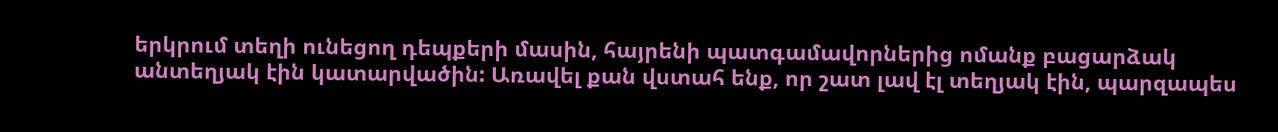երկրում տեղի ունեցող դեպքերի մասին, հայրենի պատգամավորներից ոմանք բացարձակ անտեղյակ էին կատարվածին: Առավել քան վստահ ենք, որ շատ լավ էլ տեղյակ էին, պարզապես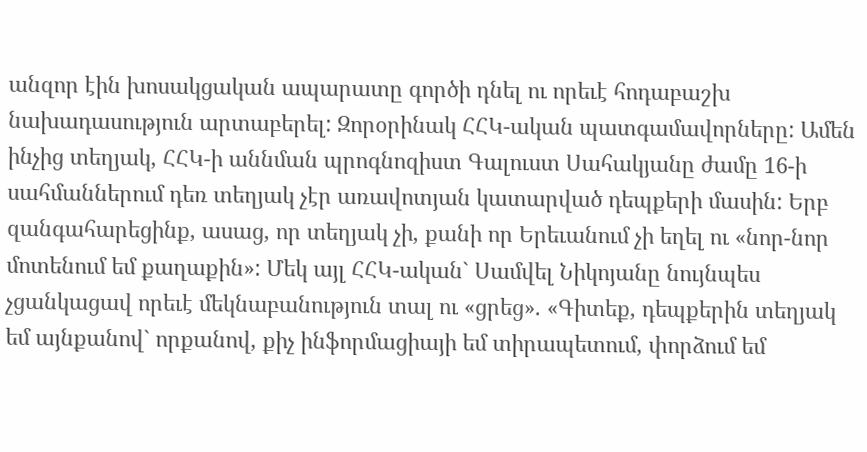անզոր էին խոսակցական ապարատը գործի դնել ու որեւէ հոդաբաշխ նախադասություն արտաբերել: Զորօրինակ ՀՀԿ-ական պատգամավորները: Ամեն ինչից տեղյակ, ՀՀԿ-ի աննման պրոգնոզիստ Գալուստ Սահակյանը ժամը 16-ի սահմաններում դեռ տեղյակ չէր առավոտյան կատարված դեպքերի մասին: Երբ զանգահարեցինք, ասաց, որ տեղյակ չի, քանի որ Երեւանում չի եղել ու «նոր-նոր մոտենում եմ քաղաքին»: Մեկ այլ ՀՀԿ-ական` Սամվել Նիկոյանը նույնպես չցանկացավ որեւէ մեկնաբանություն տալ ու «ցրեց». «Գիտեք, դեպքերին տեղյակ եմ այնքանով` որքանով, քիչ ինֆորմացիայի եմ տիրապետում, փորձում եմ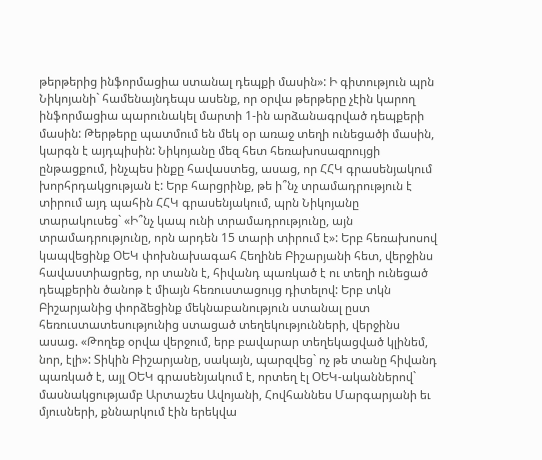թերթերից ինֆորմացիա ստանալ դեպքի մասին»: Ի գիտություն պրն Նիկոյանի` համենայնդեպս ասենք, որ օրվա թերթերը չէին կարող ինֆորմացիա պարունակել մարտի 1-ին արձանագրված դեպքերի մասին: Թերթերը պատմում են մեկ օր առաջ տեղի ունեցածի մասին, կարգն է այդպիսին: Նիկոյանը մեզ հետ հեռախոսազրույցի ընթացքում, ինչպես ինքը հավաստեց, ասաց, որ ՀՀԿ գրասենյակում խորհրդակցության է: Երբ հարցրինք, թե ի՞նչ տրամադրություն է տիրում այդ պահին ՀՀԿ գրասենյակում, պրն Նիկոյանը տարակուսեց` «Ի՞նչ կապ ունի տրամադրությունը, այն տրամադրությունը, որն արդեն 15 տարի տիրում է»: Երբ հեռախոսով կապվեցինք ՕԵԿ փոխնախագահ Հեղինե Բիշարյանի հետ, վերջինս հավաստիացրեց, որ տանն է, հիվանդ պառկած է ու տեղի ունեցած դեպքերին ծանոթ է միայն հեռուստացույց դիտելով: Երբ տկն Բիշարյանից փորձեցինք մեկնաբանություն ստանալ ըստ հեռուստատեսությունից ստացած տեղեկությունների, վերջինս ասաց. «Թողեք օրվա վերջում, երբ բավարար տեղեկացված կլինեմ, նոր, էլի»: Տիկին Բիշարյանը, սակայն, պարզվեց` ոչ թե տանը հիվանդ պառկած է, այլ ՕԵԿ գրասենյակում է, որտեղ էլ ՕԵԿ-ականներով` մասնակցությամբ Արտաշես Ավոյանի, Հովհաննես Մարգարյանի եւ մյուսների, քննարկում էին երեկվա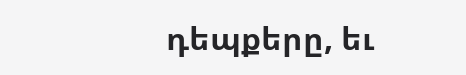դեպքերը, եւ